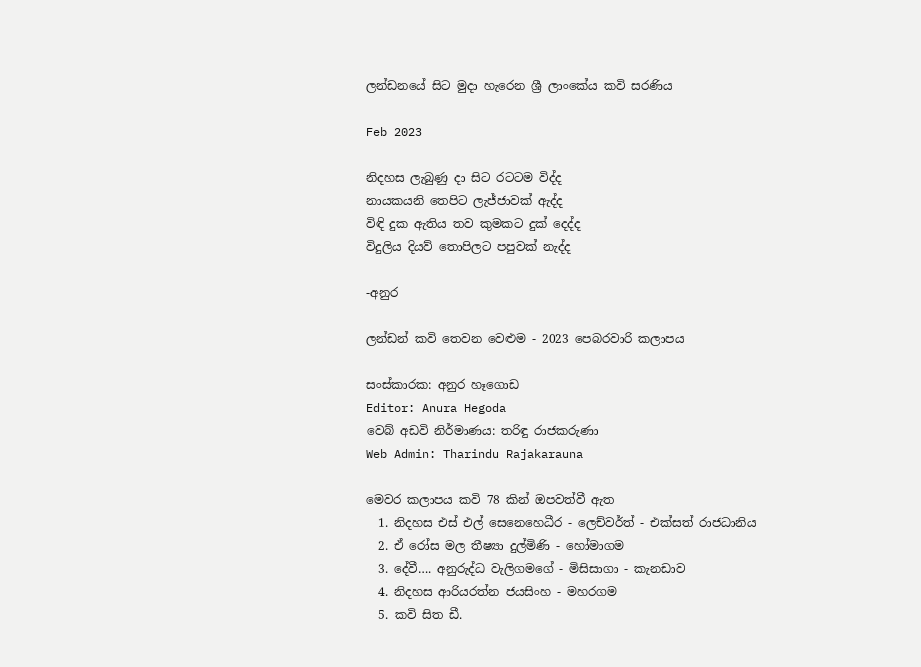ලන්ඩනයේ සිට මුදා හැරෙන ශ්‍රී ලාංකේය කවි සරණිය

Feb 2023

නිදහස ලැබුණු දා සිට රටටම විද්ද
නායකයනි තෙපිට ලැජ්ජාවක් ඇද්ද
විඳි දුක ඇතිය තව කුමකට දුක් දෙද්ද
විදුලිය දියව් තොපිලට පපුවක් නැද්ද

-අනුර

ලන්ඩන් කවි තෙවන වෙළුම - 2023 පෙබරවාරි කලාපය

සංස්කාරක: අනුර හෑගොඩ
Editor: Anura Hegoda
වෙබ් අඩවි නිර්මාණය: තරිඳු රාජකරුණා
Web Admin: Tharindu Rajakarauna

මෙවර කලාපය කවි 78 කින් ඔපවත්වී ඇත
  1. නිදහස එස් එල් සෙනෙහෙධීර - ලෙච්වර්ත් - එක්සත් රාජධානිය
  2. ඒ රෝස මල තීෂ්‍යා දුල්මිණි - හෝමාගම
  3. දේවී…. අනුරුද්ධ වැලිගමගේ - මිසිසාගා - කැනඩාව
  4. නිදහස ආරියරත්න ජයසිංහ - මහරගම
  5. කවි සිත ඩී.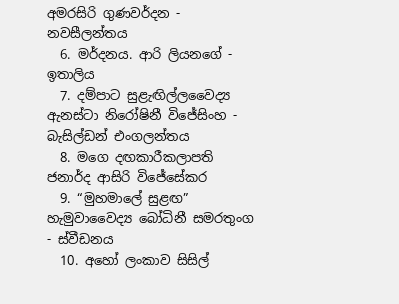අමරසිරි ගුණවර්දන - නවසීලන්තය
  6. මර්දනය. ආරි ලියනගේ - ඉතාලිය
  7. දම්පාට සුළැඟිල්ලවෛද්‍ය ඇනස්ටා නිරෝෂිනී විජේසිංහ - බැසිල්ඩන් එංගලන්තය
  8. මගෙ දඟකාරීකලාපති ජනාර්ද ආසිරි විජේසේකර
  9. “මුහමාලේ සුළඟ” හැමුවාවෛද්‍ය බෝධිනී සමරතුංග - ස්වීඩනය
  10. අහෝ ලංකාව සිසිල්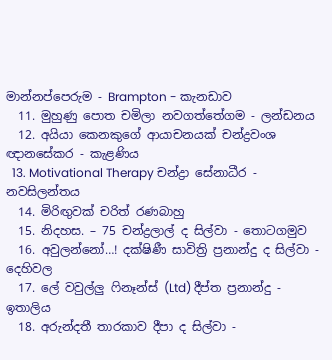මාන්නප්පෙරුම - Brampton - කැනඩාව
  11. මුහුණු පොත චමිලා නවගත්තේගම - ලන්ඩනය
  12. අයියා කෙනකුගේ ආයාචනයක් චන්ද්‍රවංශ ඥානසේකර - කැළණිය
  13. Motivational Therapy චන්ද්‍රා සේනාධීර - නවසිලන්තය
  14. මිරිඟුවක් චරිත් රණබාහු
  15. නිදහස. – 75 චන්ද්‍රලාල් ද සිල්වා - තොටගමුව
  16. අවුලන්නෝ…! දක්ෂිණී සාවිත්‍රි ප්‍රනාන්දු ද සිල්වා - දෙහිවල
  17. ලේ වවුල්ලු ෆිනෑන්ස් (Ltd) දීප්ත ප්‍රනාන්දු - ඉතාලිය
  18. අරුන්දතී තාරකාව දීපා ද සිල්වා -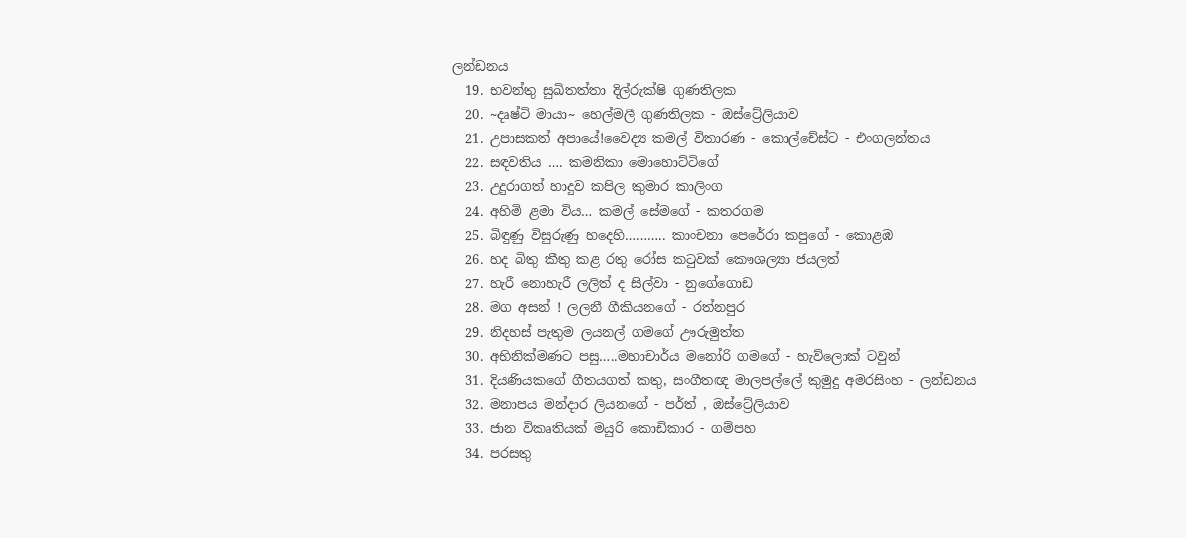ලන්ඩනය
  19. භවන්තු සුඛිතත්තා දිල්රුක්ෂි ගුණතිලක
  20. ~දෘෂ්ටි මායා~ හෙල්මලී ගුණතිලක - ඔස්ට්‍රේලියාව
  21. උපාසකත් අපායේ!වෛද්‍ය කමල් විතාරණ - කොල්චේස්ට - එංගලන්තය
  22. සඳවතිය …. කමනිකා මොහොට්ටිගේ
  23. උදුරාගත් හාදුව කපිල කුමාර කාලිංග
  24. අහිමි ළමා විය… කමල් සේමගේ - කතරගම
  25. බිඳුණු විසුරුණු හදෙහි……….. කාංචනා පෙරේරා කපුගේ - කොළඹ
  26. හද බිතු කීතු කළ රතු රෝස කටුවක් කෞශල්‍යා ජයලත්
  27. හැරී නොහැරී ලලිත් ද සිල්වා - නුගේගොඩ
  28. මග අසන් ! ලලනී ගීකියනගේ - රත්නපුර
  29. නිදහස් පැතුම ලයනල් ගමගේ ඌරුමුත්ත
  30. අභිනික්මණට පසු…..මහාචාර්ය මනෝරි ගමගේ - හැව්ලොක් ටවුන්
  31. දියණියකගේ ගීතයගත් කතු, සංගීතඥ මාලපල්ලේ කුමුදු අමරසිංහ - ලන්ඩනය
  32. මනාපය මන්දාර ලියනගේ - පර්ත් , ඔස්ට්‍රේලියාව
  33. ජාන විකෘතියක් මයුරි කොඩිකාර - ගම්පහ
  34. පරසතු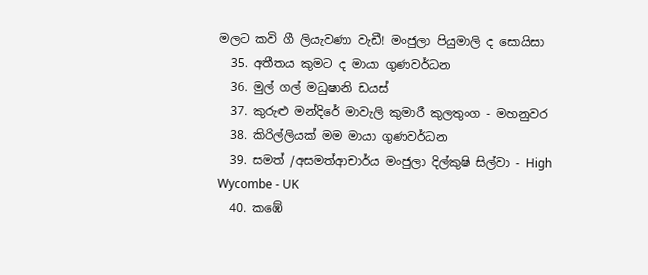මලට කවි ගී ලියැවණා වැඩී! මංජුලා පියුමාලි ද සොයිසා
  35. අතීතය කුමට ද මායා ගුණවර්ධන
  36. මුල් ගල් මධුෂානි ඩයස්
  37. කුරුළු මන්දිරේ මාවැලි කුමාරී කුලතුංග - මහනුවර
  38. කිරිල්ලියක් මම මායා ගුණවර්ධන
  39. සමත් /අසමත්ආචාර්ය මංජුලා දිල්කුෂි සිල්වා - High Wycombe - UK
  40. කඹේ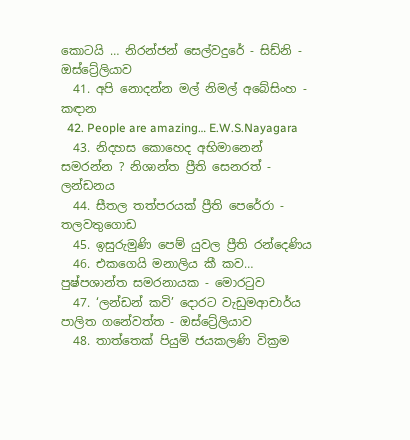කොටයි … නිරන්ජන් සෙල්වදුරේ - සිඩ්නි - ඔස්ට්‍රේලියාව
  41. අපි නොදන්න මල් නිමල් අබේසිංහ - කඳාන
  42. People are amazing… E.W.S.Nayagara
  43. නිදහස කොහෙද අභිමානෙන් සමරන්න ? නිශාන්ත ප්‍රීති සෙනරත් - ලන්ඩනය
  44. සීතල තත්පරයක් ප්‍රීති පෙරේරා - තලවතුගොඩ
  45. ඉසුරුමුණි පෙම් යුවල ප්‍රීති රන්දෙණිය
  46. එකගෙයි මනාලිය කී කව… පුෂ්පශාන්ත සමරනායක - මොරටුව
  47. ‘ලන්ඩන් කවි’ දොරට වැඩුමආචාර්ය පාලිත ගනේවත්ත - ඔස්ට්‍රේලියාව
  48. තාත්තෙක් පියුමි ජයකලණි වික්‍රම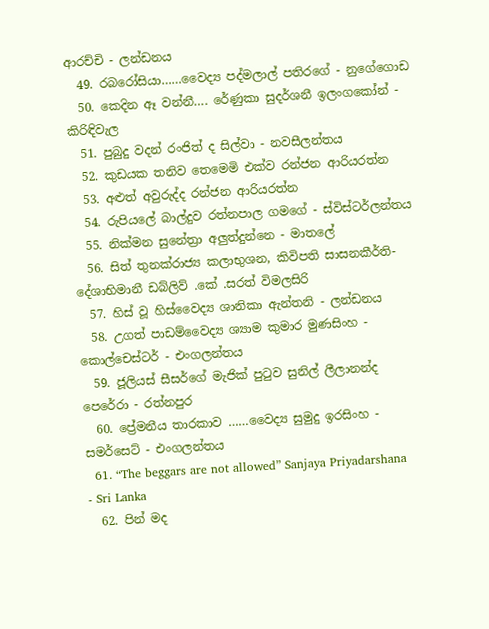ආරච්චි - ලන්ඩනය
  49. රබරෝසියා……වෛද්‍ය පද්මලාල් පතිරගේ - නුගේගොඩ
  50. කෙදින ඈ වන්නී…. රේණුකා සුදර්ශනී ඉලංගකෝන් - කිරිඳිවැල
  51. පුබුදු වදන් රංජිත් ද සිල්වා - නවසීලන්තය
  52. කුඩයක තනිව තෙමෙමි එක්ව රන්ජන ආරියරත්න
  53. අළුත් අවුරුද්ද රන්ජන ආරියරත්න
  54. රුපියලේ බාල්දුව රත්නපාල ගමගේ - ස්විස්ටර්ලන්තය
  55. නික්මන සුනේත්‍රා අලුත්දුන්නෙ - මාතලේ
  56. සිත් තුනක්රාජ්‍ය කලාභුශන, කිවිපති සාසනකීර්ති-දේශාභිමානී ඩබ්ලිව් .කේ .සරත් විමලසිරි
  57. හිස් වූ හිස්වෛද්‍ය ශානිකා ඇන්තනි - ලන්ඩනය
  58. උගත් පාඩම්වෛද්‍ය ශ්‍යාම කුමාර මුණසිංහ - කොල්චෙස්ටර් - එංගලන්තය
  59. ජූලියස් සීසර්ගේ මැජික් පුටුව සුනිල් ලීලානන්ද පෙරේරා - රත්නපුර
  60. ප්‍රේමනීය තාරකාව ……වෛද්‍ය සුමුදු ඉරසිංහ - සමර්සෙට් - එංගලන්තය
  61. “The beggars are not allowed” Sanjaya Priyadarshana - Sri Lanka
  62. පින් මද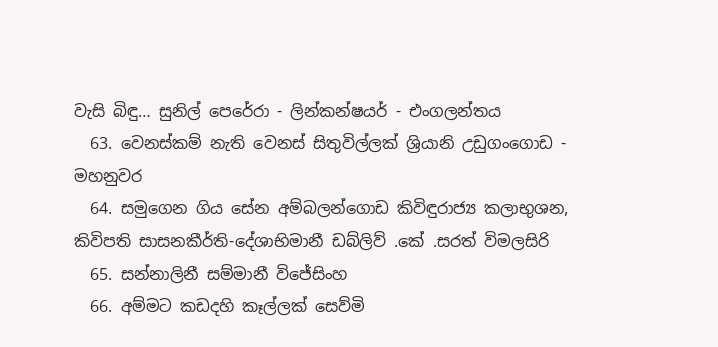වැසි බිඳු… සුනිල් පෙරේරා - ලින්කන්ෂයර් - එංගලන්තය
  63. වෙනස්කම් නැති වෙනස් සිතුවිල්ලක් ශ්‍රියානි උඩුගංගොඩ - මහනුවර
  64. සමුගෙන ගිය සේන අම්බලන්ගොඩ කිවිඳුරාජ්‍ය කලාභුශන, කිවිපති සාසනකීර්ති-දේශාභිමානී ඩබ්ලිව් .කේ .සරත් විමලසිරි
  65. සන්නාලිනී සම්මානී විජේසිංහ
  66. අම්මට කඩදහි කෑල්ලක් සෙව්මි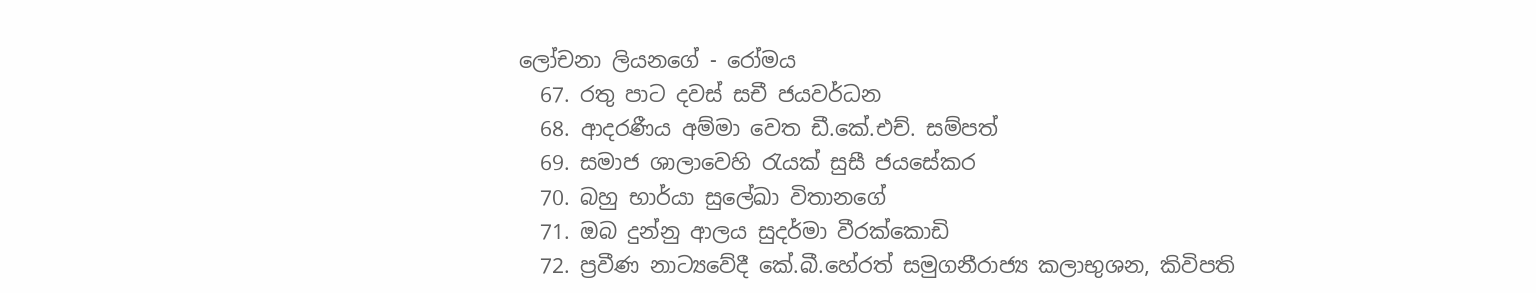ලෝචනා ලියනගේ - රෝමය
  67. රතු පාට දවස් සචී ජයවර්ධන
  68. ආදරණීය අම්මා වෙත ඩී.කේ.එච්. සම්පත්
  69. සමාජ ශාලාවෙහි රැයක් සුසී ජයසේකර
  70. බහු භාර්යා සුලේඛා විතානගේ
  71. ඔබ දුන්නු ආලය සුදර්මා වීරක්කොඩි
  72. ප්‍රවීණ නාට්‍යවේදී කේ.බී.හේරත් සමුගනීරාජ්‍ය කලාභුශන, කිවිපති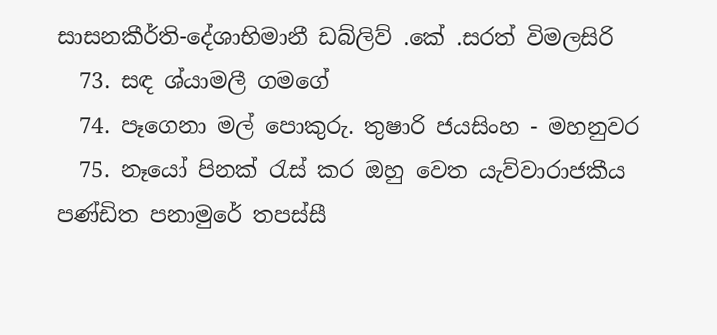සාසනකීර්ති-දේශාභිමානී ඩබ්ලිව් .කේ .සරත් විමලසිරි
  73. සඳ ශ්යාමලී ගමගේ
  74. පෑගෙනා මල් පොකුරු. තුෂාරි ජයසිංහ - මහනුවර
  75. නෑයෝ පිනක් රැස් කර ඔහු වෙත යැව්වාරාජකීය පණ්ඩිත පනාමුරේ තපස්සී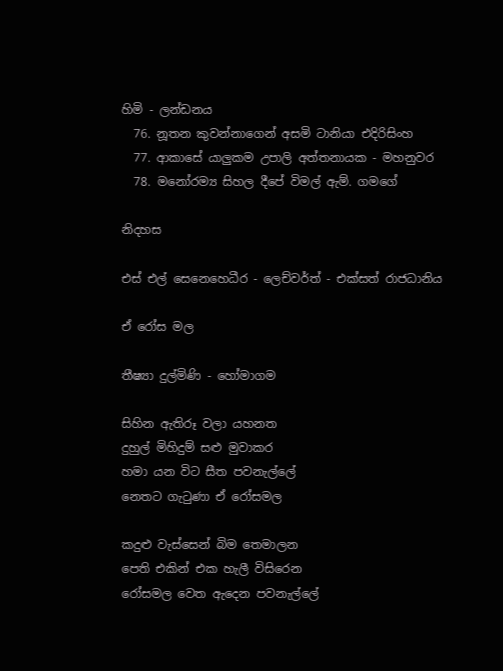හිමි - ලන්ඩනය
  76. නූතන කුවන්නාගෙන් අසමි ටානියා එදිරිසිංහ
  77. ආකාසේ යාලුකම උපාලි අත්තනායක - මහනුවර
  78. මනෝරම්‍ය සිහල දීපේ විමල් ඇම්. ගමගේ

නිදහස

එස් එල් සෙනෙහෙධීර - ලෙච්වර්ත් - එක්සත් රාජධානිය

ඒ රෝස මල

තීෂ්‍යා දුල්මිණි - හෝමාගම

සිහින ඇතිරූ වලා යහනත
දුහුල් මිහිදුම් සළු මුවාකර
හමා යන විට සීත පවනැල්ලේ
නෙතට ගැටුණා ඒ රෝසමල

කදුළු වැස්සෙන් බිම තෙමාලන
පෙති එකින් එක හැලී විසිරෙන
රෝසමල වෙත ඇදෙන පවනැල්ලේ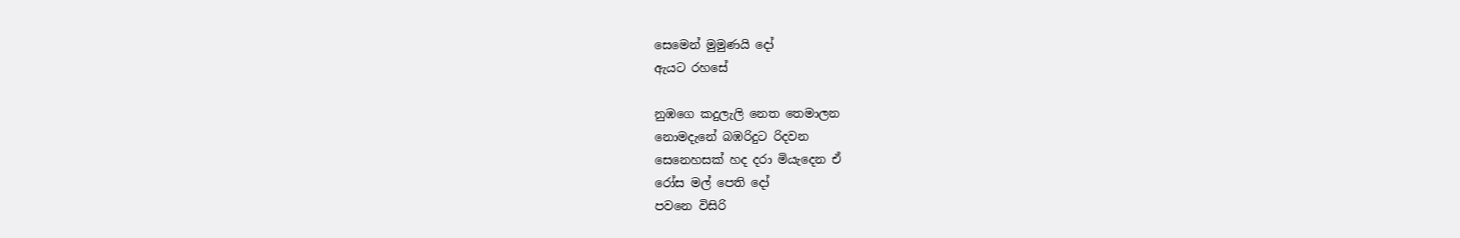සෙමෙන් මුමුණයි දෝ
ඇයට රහසේ

නුඹගෙ කදුලැලි නෙත තෙමාලන
නොමදැනේ බඹරිදුට රිදවන
සෙනෙහසක් හද දරා මියැදෙන ඒ
රෝස මල් පෙති දෝ
පවනෙ විසිරි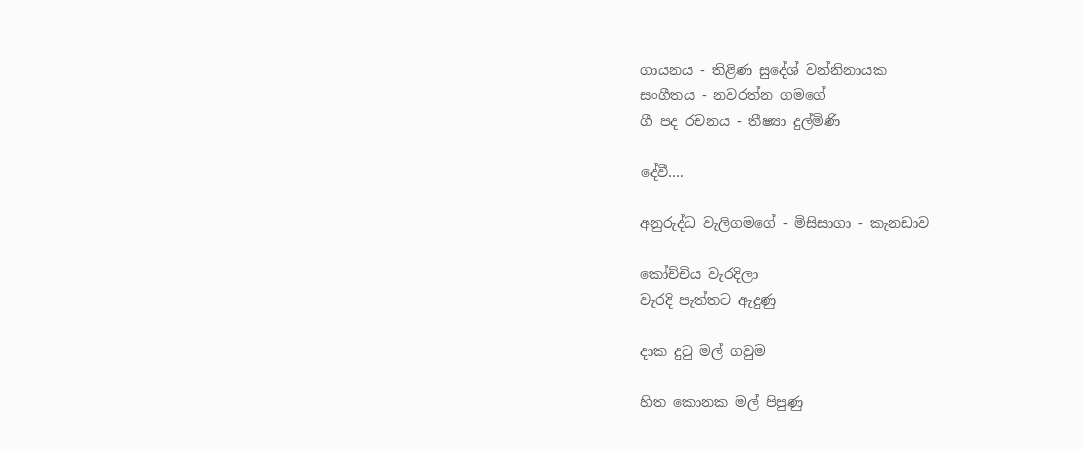ගායනය - තිළිණ සුදේශ් වන්නිනායක
සංගීතය - නවරත්න ගමගේ
ගී පද රචනය - තීෂ්‍යා දුල්මිණි

දේවී….

අනුරුද්ධ වැලිගමගේ - මිසිසාගා - කැනඩාව

කෝච්චිය වැරදිලා
වැරදි පැත්තට ඇදුණු

දාක දුටු මල් ගවුම

හිත කොනක මල් පිපුණු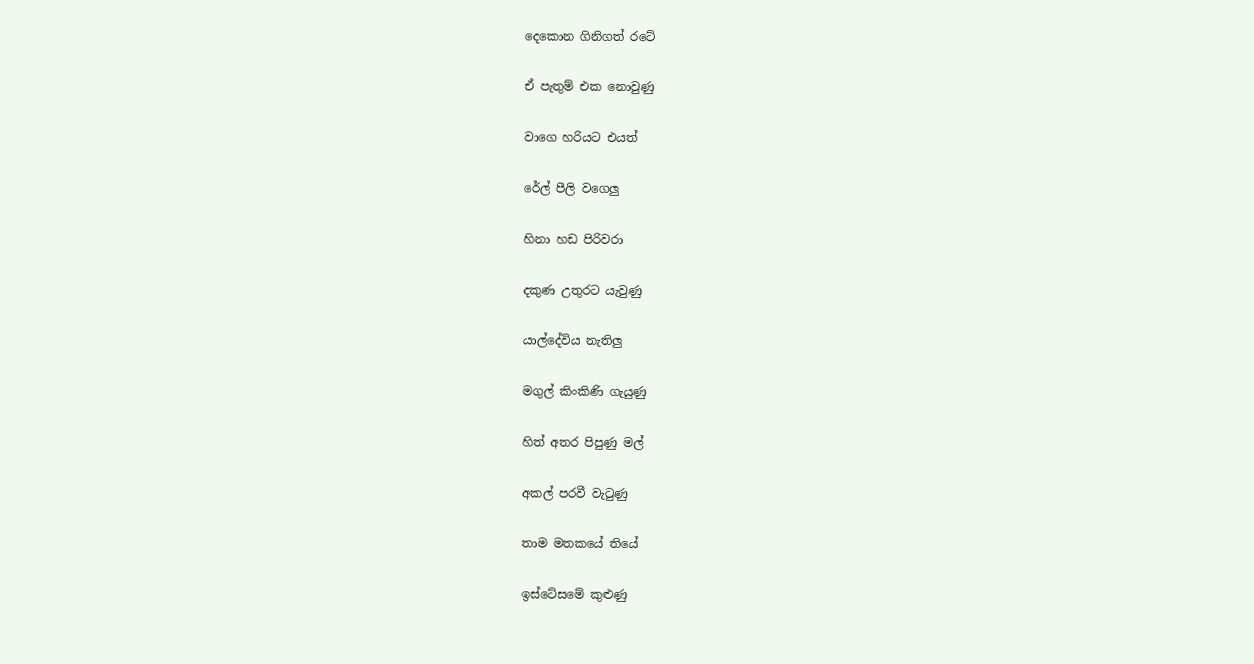දෙකොන ගිනිගත් රටේ

ඒ පැතුම් එක නොවුණු

වාගෙ හරියට එයත්

රේල් පීලි වගෙලු

හිනා හඩ පිරිවරා

දකුණ උතුරට යැවුණු

යාල්දේවිය නැතිලු

මගුල් කිංකිණි ගැයුණු

හිත් අතර පිපුණු මල්

අකල් පරවී වැටුණු

තාම මතකයේ තියේ

ඉස්ටේසමේ කුළුණු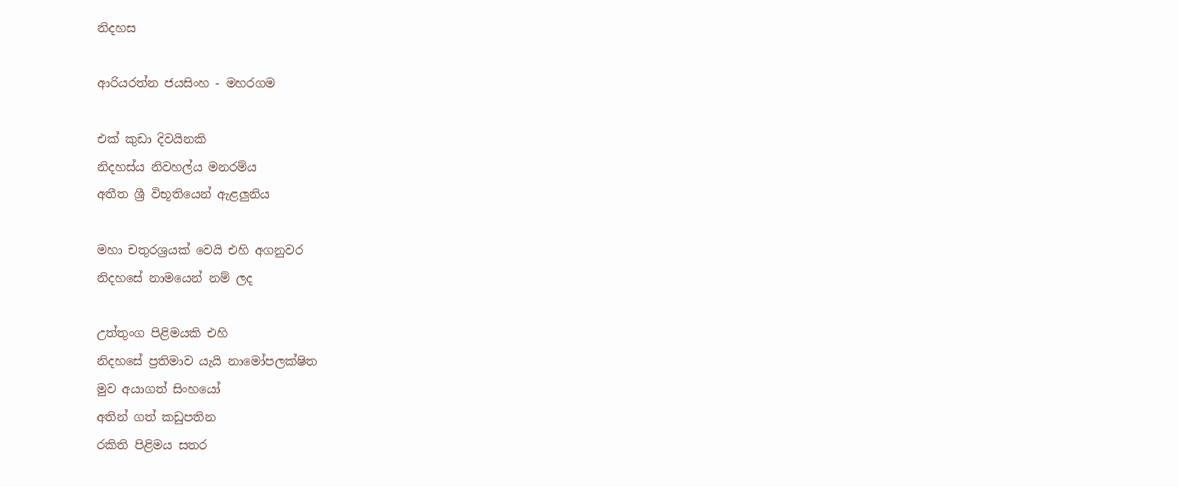නිදහස

ආරියරත්න ජයසිංහ - මහරගම

එක් කුඩා දිවයිනකි
නිදහස්ය නිවහල්ය මනරම්ය
අතීත ශ්‍රී විභූතියෙන් ඇළලුනිය

මහා චතුරශ්‍රයක් වෙ‍යි එහි අගනුවර
නිදහසේ නාමයෙන් නම් ලද

උත්තුංග පිළිමයකි එහි
නිදහසේ ප්‍රතිමාව යැයි නාමෝපලක්ෂිත
මුව අයාගත් සිංහයෝ
අතින් ගත් කඩුපතින
රකිති පිළිමය සතර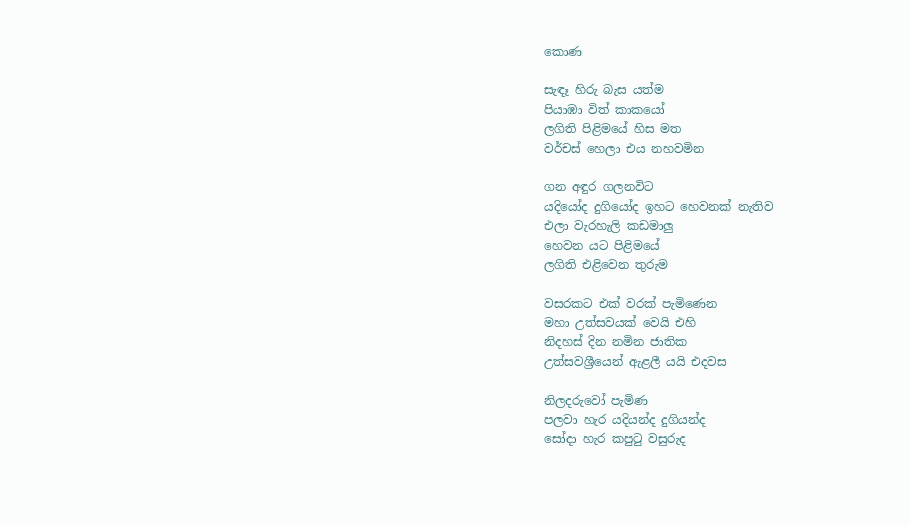කොණ

සැඳෑ හිරු බැස යත්ම
පියාඹා විත් කාකයෝ
ලගිති පිළිමයේ හිස මත
වර්චස් හෙලා එය නහවමින

ගන අඳුර ගලනවිට
යදියෝද දුගියෝද ඉහට හෙවනක් නැතිව
එලා වැරහැලි කඩමාලු
හෙවන යට පිළිමයේ
ලගිති එළිවෙන තුරුම

වසරකට එක් වරක් පැමිණෙන
මහා උත්සවයක් වෙයි එහි
නිදහස් දින නමින ජාතික
උත්සවශ්‍රීයෙන් ඇළලී යයි එදවස

නිලදරුවෝ පැමිණ
පලවා හැර යදියන්ද දුගියන්ද
සෝදා හැර කපුටු වසුරුද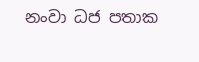නංවා ධජ පතාක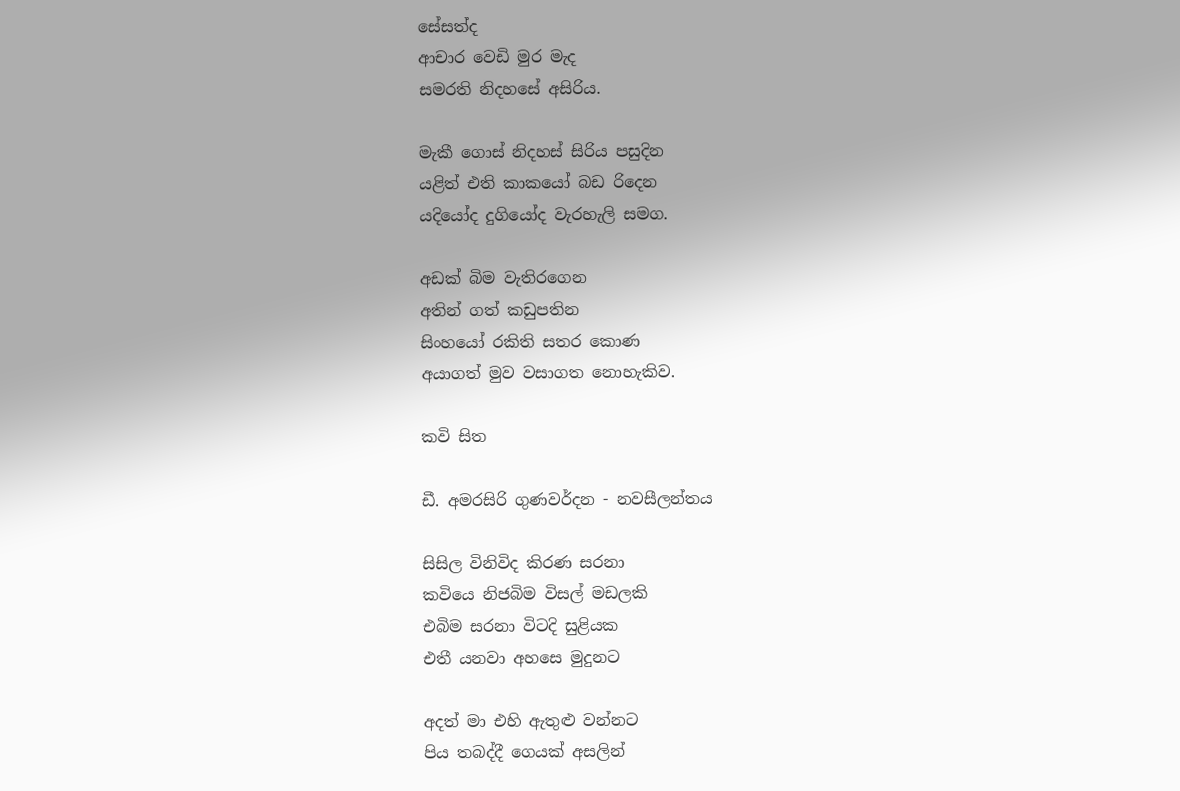සේසත්ද
ආචාර වෙඩි මුර මැද
සමරති නිදහසේ අසිරිය.

මැකී ගොස් නිදහස් සිරිය පසුදින
යළිත් එති කාකයෝ බඩ රිදෙන
යදියෝද දුගියෝද වැරහැලි සමග.

අඩක් බිම වැතිරගෙන
අතින් ගත් කඩුපතින
සිංහයෝ රකිති සතර කොණ
අයාගත් මුව වසාගත නොහැකිව.

කවි සිත

ඩී. අමරසිරි ගුණවර්දන - නවසීලන්තය

සිසිල විනිවිද කිරණ සරනා
කවියෙ නිජබිම විසල් මඩලකි
එබිම සරනා විටදි සුළියක
එතී යනවා අහසෙ මුදුනට

අදත් මා එහි ඇතුළු වන්නට
පිය තබද්දී ගෙයක් අසලින්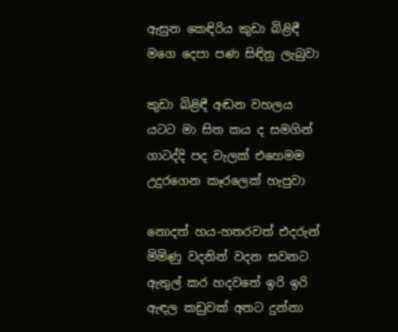ඇසුන කෙඳිරිය කුඩා බිළිඳී
මගෙ දෙපා පණ සිඳිනු ලැබුවා

කුඩා බිළිඳී අඬන වහලය
යටට මා සිත කය ද සමගින්
ගාටද්දි පද වැලක් එහෙමම
උදුරගෙන කෑරලෙක් හැපුවා

නොදත් හය-හතරවත් එදරුන්
මිමිණු වදනින් වදන සවනට
ඇතුල් කර හදවතේ ඉරි ඉරි
ඇඳල කඩුවක් අතට දුන්නා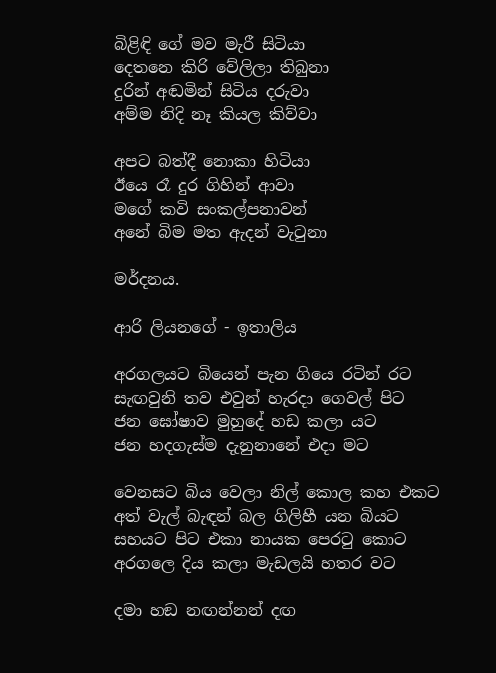බිළිඳි ගේ මව මැරී සිටියා
දෙතනෙ කිරි වේලිලා තිබුනා
දුරින් අඬමින් සිටිය දරුවා
අම්ම නිදි නෑ කියල කිව්වා

අපට බත්දී නොකා හිටියා
ඊයෙ රෑ දුර ගිහින් ආවා
මගේ කවි සංකල්පනාවන්
අනේ බිම මත ඇදන් වැටුනා

මර්දනය.

ආරි ලියනගේ - ඉතාලිය

අරගලයට බියෙන් පැන ගියෙ රටින් රට
සැඟවුනි තව එවුන් හැරදා ගෙවල් පිට
ජන ඝෝෂාව මුහුදේ හඩ කලා යට
ජන හදගැස්ම දැනුනානේ එදා මට

වෙනසට බිය වෙලා නිල් කොල කහ එකට
අත් වැල් බැඳන් බල ගිලිහී යන බියට
සහයට පිට එකා නායක පෙරටු කොට
අරගලෙ දිය කලා මැඩලයි හතර වට

දමා හඞ නඟන්නන් දඟ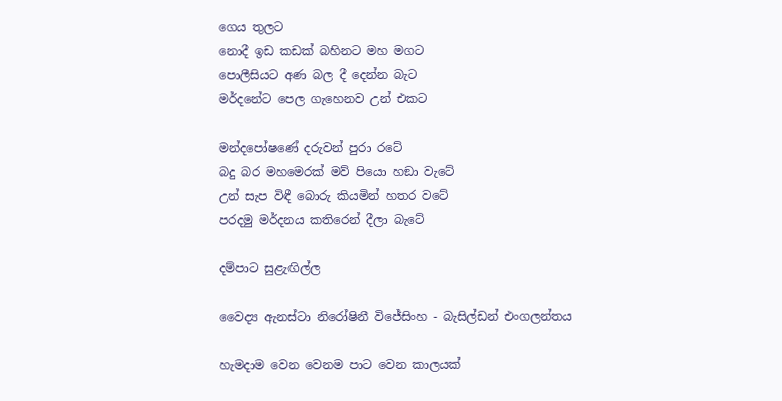ගෙය තුලට
නොදී ඉඩ කඩක් බහිනට මහ මගට
පොලීසියට අණ බල දී දෙන්න බැට
මර්දනේට පෙල ගැහෙනව උන් එකට

මන්දපෝෂණේ දරුවන් පුරා රටේ
බදු බර මහමෙරක් මව් පියො හඞා වැටේ
උන් සැප විඳී බොරු කියමින් හතර වටේ
පරදමු මර්දනය කතිරෙන් දීලා බැටේ

දම්පාට සුළැඟිල්ල

වෛද්‍ය ඇනස්ටා නිරෝෂිනී විජේසිංහ - බැසිල්ඩන් එංගලන්තය

හැමදාම වෙන වෙනම පාට වෙන කාලයක්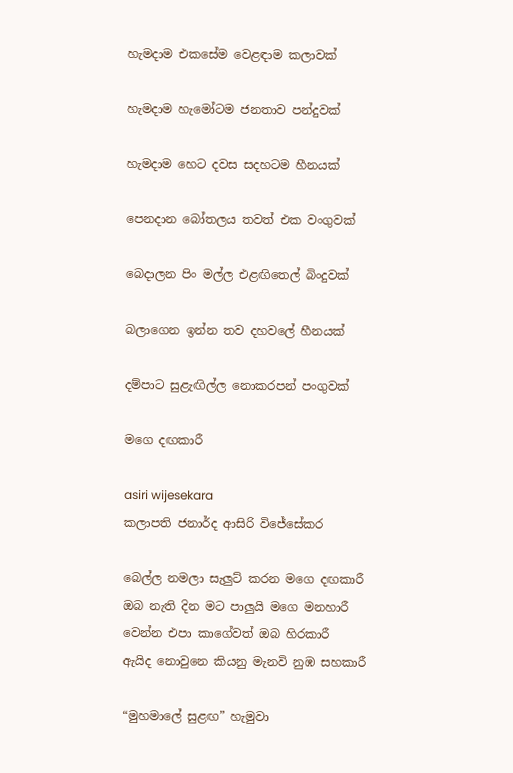හැමදාම එකසේම වෙළඳාම කලාවක්

හැමදාම හැමෝටම ජනතාව පන්දුවක්

හැමදාම හෙට දවස සදහටම හීනයක්

පෙනදාන බෝතලය තවත් එක වංගුවක්

බෙදාලන පිං මල්ල එළඟිතෙල් බිංදුවක්

බලාගෙන ඉන්න තව දහවලේ හීනයක්

දම්පාට සුළැඟිල්ල නොකරපන් පංගුවක්

මගෙ දඟකාරී

asiri wijesekara
කලාපති ජනාර්ද ආසිරි විජේසේකර

බෙල්ල නමලා සැලුට් කරන මගෙ දඟකාරී
ඔබ නැති දින මට පාලුයි මගෙ මනහාරී
වෙන්න එපා කාගේවත් ඔබ හිරකාරී
ඇයිද නොවුනෙ කියනු මැනවි නුඹ සහකාරී

“මුහමාලේ සුළඟ” හැමුවා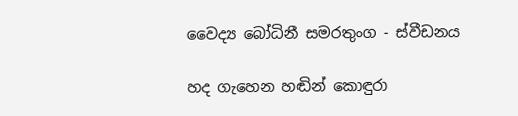වෛද්‍ය බෝධිනී සමරතුංග - ස්වීඩනය

හද ගැහෙන හඬින් කොඳුරා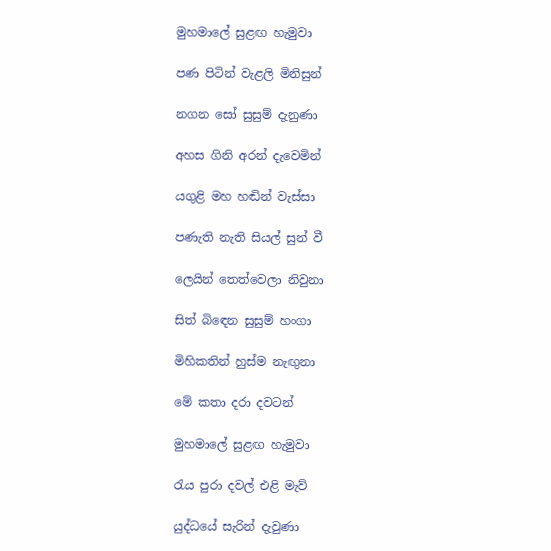මුහමාලේ සුළඟ හැමුවා

පණ පිටින් වැළලි මිනිසුන්

නගන සෝ සුසුම් දැනුණා

අහස ගිනි අරන් දැවෙමින්

යගුළි මහ හඬින් වැස්සා

පණැති නැති සියල් සුන් වී

ලෙයින් තෙත්වෙලා නිවුනා

සිත් බිඳෙන සුසුම් හංගා

මිහිකතින් හුස්ම නැඟුනා

මේ කතා දරා දවටන්

මුහමාලේ සුළඟ හැමුවා

රැය පුරා දවල් එළි මැව්

යුද්ධයේ සැරින් දැවුණා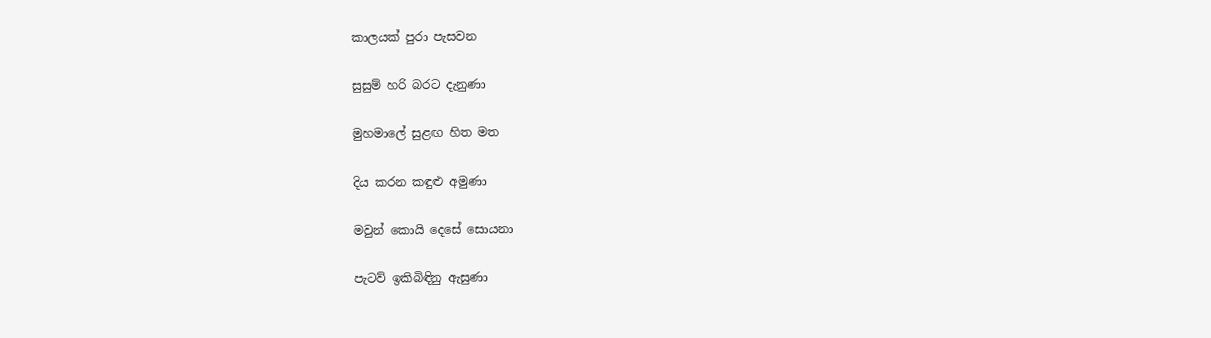කාලයක් පුරා පැසවන

සුසුම් හරි බරට දැනුණා

මුහමාලේ සුළඟ හිත මත

දිය කරන කඳුළු අමුණා

මවුන් කොයි දෙසේ සොයනා

පැටව් ඉකිබිඳිනු ඇසුණා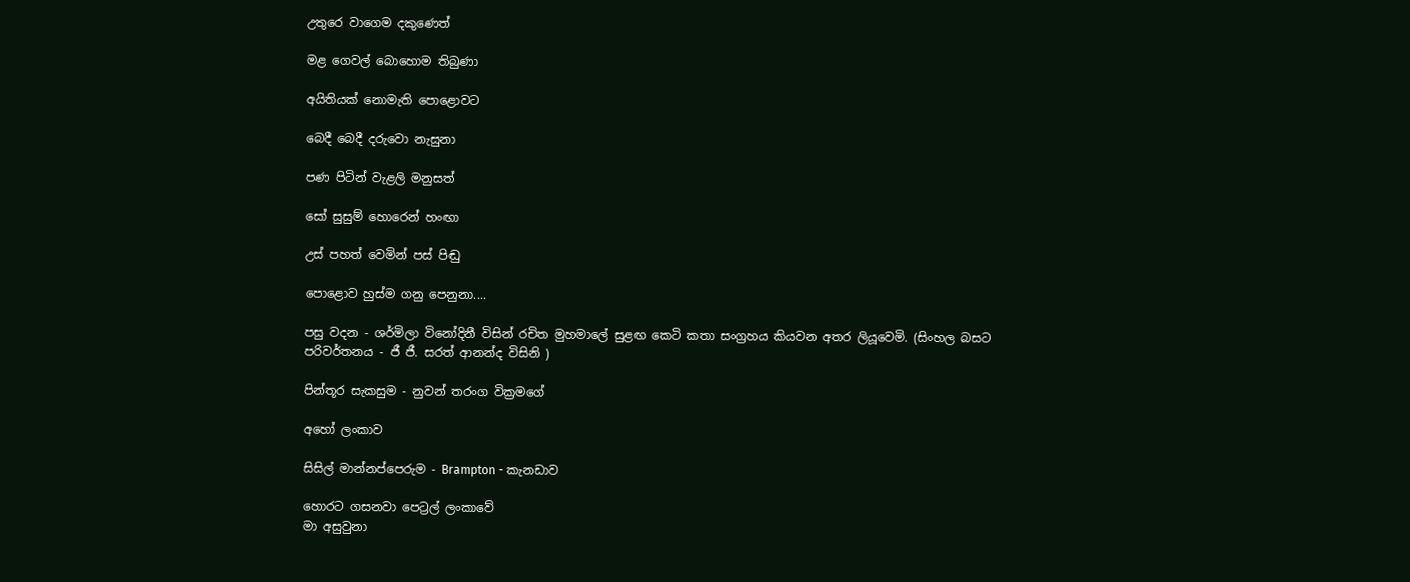උතුරෙ වාගෙම දකුණෙත්

මළ ගෙවල් බොහොම තිබුණා

අයිතියක් නොමැති පොළොවට

බෙදී බෙදී දරුවො නැසුනා

පණ පිටින් වැළලි මනුසත්

සෝ සුසුම් හොරෙන් හංඟා

උස් පහත් වෙමින් පස් පිඬු

පොළොව හුස්ම ගනු පෙනුනා....

පසු වදන - ශර්මිලා විනෝදිනී විසින් රචිත මුහමාලේ සුළඟ කෙටි කතා සංග්‍රහය කියවන අතර ලියූවෙමි. (සිංහල බසට පරිවර්තනය - ජී ජී. සරත් ආනන්ද විසිනි )

පින්තූර සැකසුම - නුවන් තරංග වික්‍රමගේ

අහෝ ලංකාව

සිසිල් මාන්නප්පෙරුම - Brampton - කැනඩාව

හොරට ගසනවා පෙට්‍රල් ලංකාවේ
මා අසුවුනා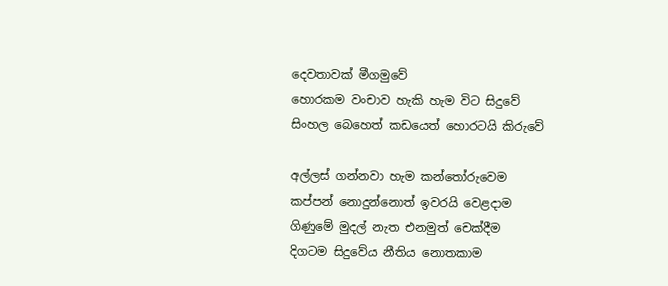දෙවතාවක් මීගමුවේ
හොරකම වංචාව හැකි හැම විට සිදුවේ
සිංහල බෙහෙත් කඩයෙත් හොරටයි කිරුවේ

අල්ලස් ගන්නවා හැම කන්තෝරුවෙම
කප්පන් නොදුන්නොත් ඉවරයි වෙළදාම
ගිණුමේ මුදල් නැත එනමුත් චෙක්දීම
දිගටම සිදුවේය නීතිය නොතකාම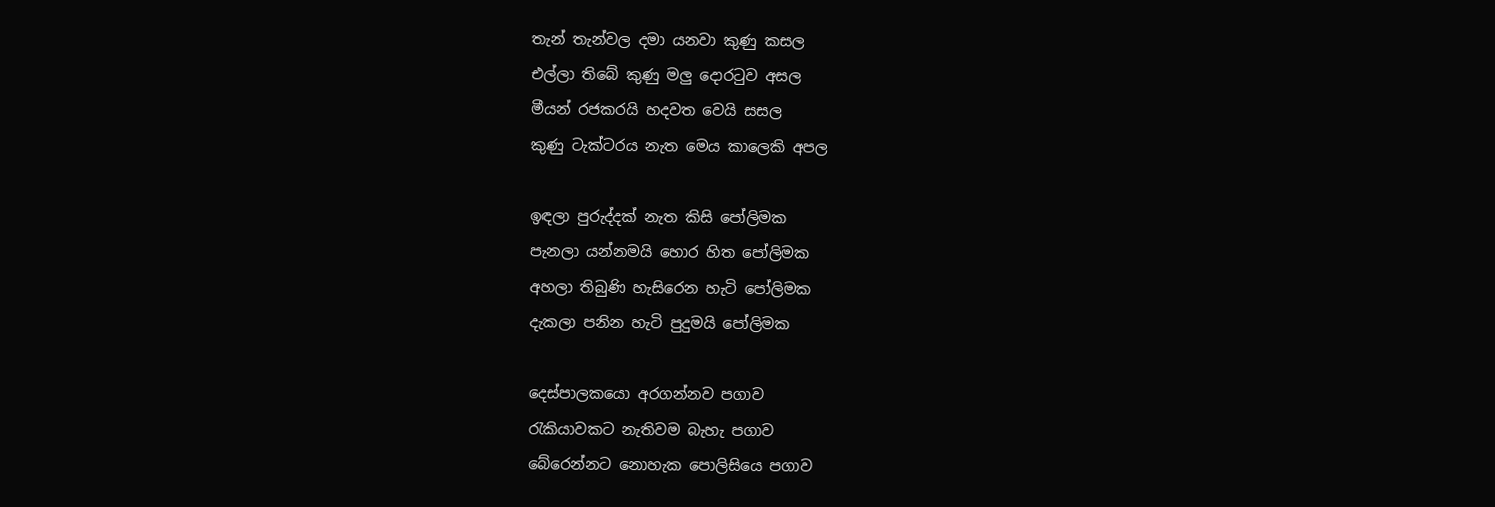තැන් තැන්වල දමා යනවා කුණු කසල
එල්ලා තිබේ කුණු මලු දොරටුව අසල
මීයන් රජකරයි හදවත වෙයි සසල
කුණු ටැක්ටරය නැත මෙය කාලෙකි අපල

ඉඳලා පුරුද්දක් නැත කිසි පෝලිමක
පැනලා යන්නමයි හොර හිත පෝලිමක
අහලා තිබුණි හැසිරෙන හැටි පෝලිමක
දැකලා පනින හැටි පුදුමයි පෝලිමක

දෙස්පාලකයො අරගන්නව පගාව
රැකියාවකට නැතිවම බැහැ පගාව
බේරෙන්නට නොහැක පොලිසියෙ පගාව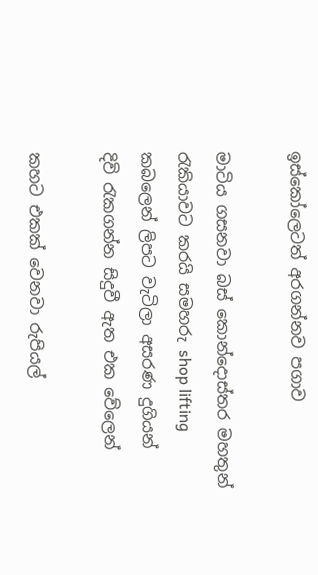ඉස්කෝලෙටත් අරගන්නව පගාව

මාටිය ගසනවා බස් කොන්දොස්තර මහතුන්
රැකියාවට කරයි සමහරු shop lifting
කබලෙන් ලිපට වැටිලා අසරණ දුගියන්
දිවි රැකගන්න සිදුවී ඇත එක වේලෙන්

කහට එකක් වෙනවා රුපියල්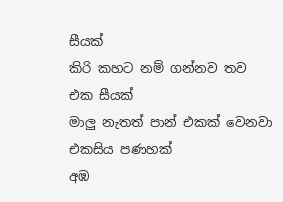සීයක්
කිරි කහට නම් ගන්නව තව එක සීයක්
මාලු නැතත් පාන් එකක් වෙනවා එකසිය පණහක්
අඹ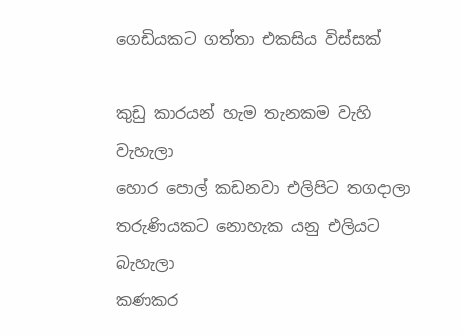ගෙඩියකට ගත්තා එකසිය විස්සක්

කුඩු කාරයන් හැම තැනකම වැහි වැහැලා
හොර පොල් කඩනවා එලිපිට තගදාලා
තරුණියකට නොහැක යනු එලියට බැහැලා
කණකර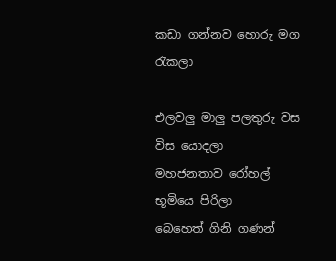කඩා ගන්නව හොරු මග රැකලා

එලවලු මාලු පලතුරු වස විස යොදලා
මහජනතාව රෝහල් භූමියෙ පිරිලා
බෙහෙත් ගිනි ගණන්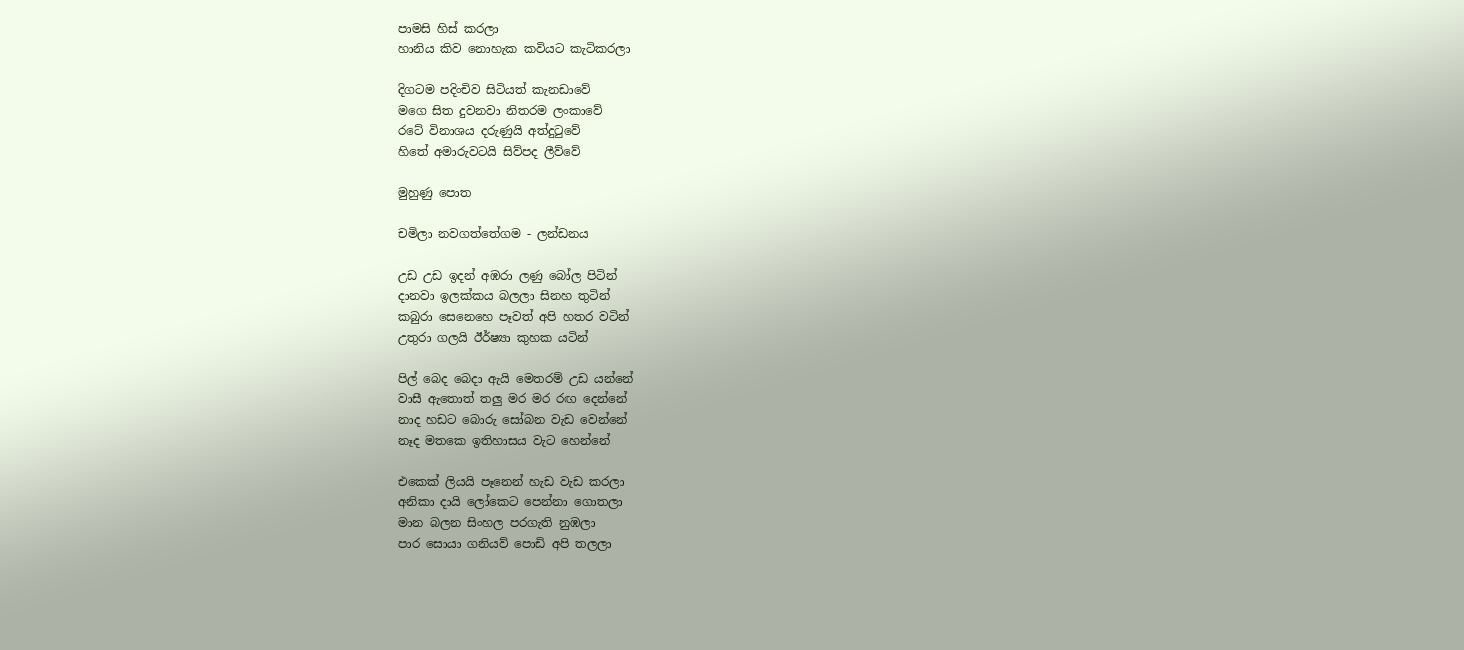පාමසි හිස් කරලා
හානිය කිව නොහැක කවියට කැටිකරලා

දිගටම පදිංචිව සිටියත් කැනඩාවේ
මගෙ සිත දුවනවා නිතරම ලංකාවේ
රටේ විනාශය දරුණුයි අත්දුටුවේ
හිතේ අමාරුවටයි සිව්පද ලීව්වේ

මුහුණු පොත

චමිලා නවගත්තේගම - ලන්ඩනය

උඩ උඩ ඉදන් අඹරා ලණු බෝල පිටින්
දානවා ඉලක්කය බලලා සිනහ තුටින්
කබුරා සෙනෙහෙ පෑවත් අපි හතර වටින්
උතුරා ගලයි ඊර්ෂ්‍යා කුහක යටින්

පිල් බෙද බෙදා ඇයි මෙතරම් උඩ යන්නේ
වාසී ඇතොත් තලු මර මර රඟ දෙන්නේ
නාද හඩට බොරු සෝබන වැඩ වෙන්නේ
නෑද මතකෙ ඉතිහාසය වැට හෙන්නේ

එකෙක් ලියයි පෑනෙන් හැඩ වැඩ කරලා
අනිකා දායි ලෝකෙට පෙන්නා ගොතලා
මාන බලන සිංහල පරගැති නුඹලා
පාර සොයා ගනියව් පොඩි අපි තලලා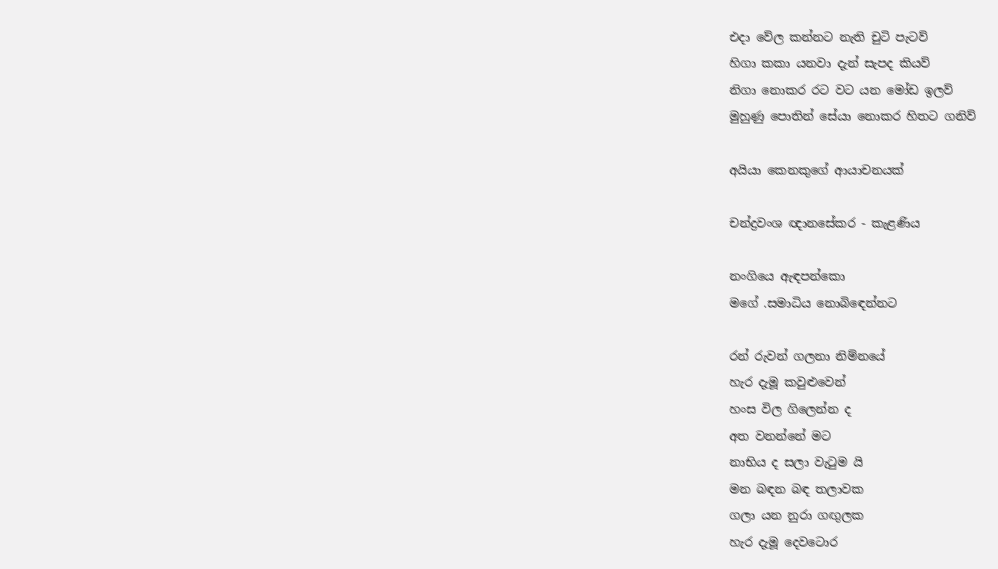එදා වේල කන්නට නැති චුටි පැටව්
හිගා කකා යනවා දැන් සැපද කියව්
නිගා නොකර රට වට යන මෝඩ ඉලව්
මුහුණු පොතින් සේයා නොකර හිතට ගනිව්

අයියා කෙනකුගේ ආයාචනයක්

චන්ද්‍රවංශ ඥානසේකර - කැළණිය

නංගියෙ ඇඳපන්කො
මගේ .සමාධිය නොබිඳෙන්නට

රන් රුවන් ගලනා නිම්නයේ
හැර දැමූ කවුළුවෙන්
හංස විල ගිලෙන්න ද
අත වනන්නේ මට
නාභිය ද සලා වැටුම යි
මන බඳන බඳ තලාවක
ගලා යන නුරා ගඟුලක
හැර දැමූ දෙවටොර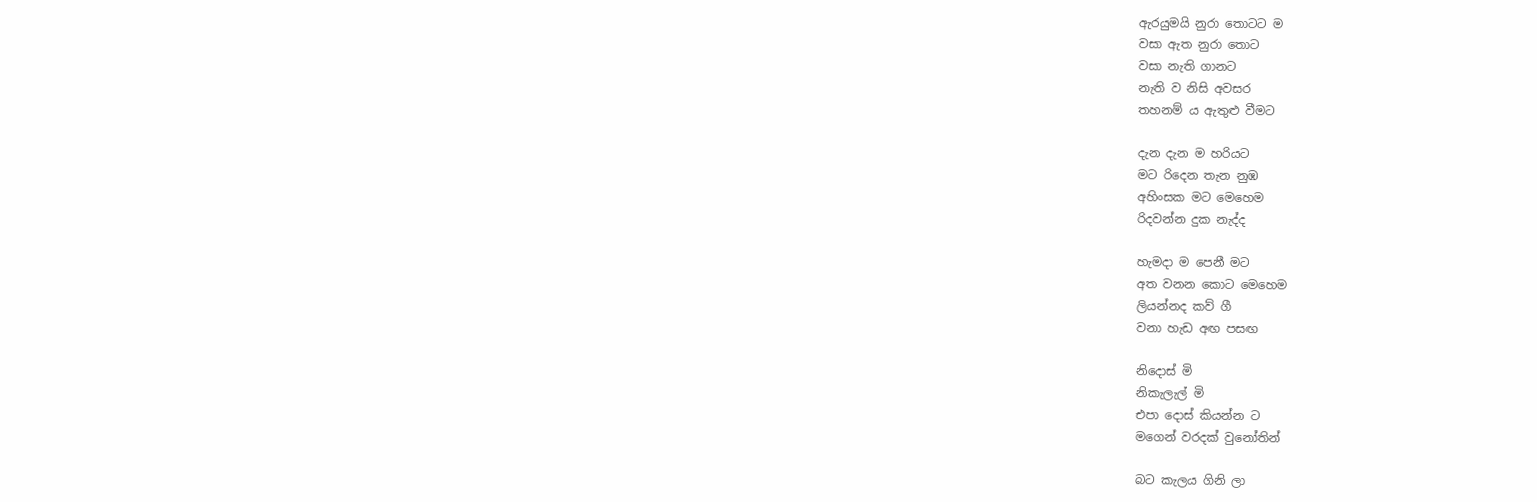ඇරයුමයි නුරා තොටට ම
වසා ඇත නුරා තොට
වසා නැති ගානට
නැති ව නිසි අවසර
තහනම් ය ඇතුළු වීමට

දැන දැන ම හරියට
මට රිදෙන තැන නුඹ
අහිංසක මට මෙහෙම
රිදවන්න දුක නැද්ද

හැමදා ම පෙනී මට
අත වනන කොට මෙහෙම
ලියන්නද කව් ගී
වනා හැඩ අඟ පසඟ

නිදොස් මි
නිකැලැල් මි
එපා දොස් කියන්න ට
මගෙන් වරදක් වුනෝතින්

බට කැලය ගිනි ලා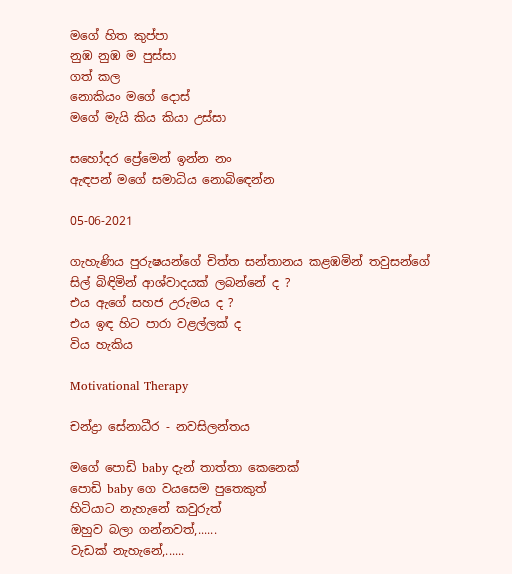මගේ හිත කුප්පා
නුඹ නුඹ ම පුස්සා
ගත් කල
නොකියං මගේ දොස්
මගේ මැයි කිය කියා උස්සා

සහෝදර ප්‍රේමෙන් ඉන්න නං
ඇඳපන් මගේ සමාධිය නොබිඳෙන්න

05-06-2021

ගැහැණිය පුරුෂයන්ගේ චිත්ත සන්තානය කළඹමින් තවුසන්ගේ
සිල් බිඳිමින් ආශ්වාදයක් ලබන්නේ ද ?
එය ඇගේ සහජ උරුමය ද ?
එය ඉඳ හිට පාරා වළල්ලක් ද
විය හැකිය

Motivational Therapy

චන්ද්‍රා සේනාධීර - නවසිලන්තය

මගේ පොඩි baby දැන් තාත්තා කෙනෙක්
පොඩි baby ගෙ වයසෙම පුතෙකුත්
හිටියාට නැහැනේ කවුරුත්
ඔහුව බලා ගන්නවත්,......
වැඩක් නැහැනේ,......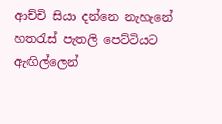ආච්චි සියා දන්නෙ නැහැනේ
හතරැස් පැතලි පෙට්ටියට
ඇඟිල්ලෙන්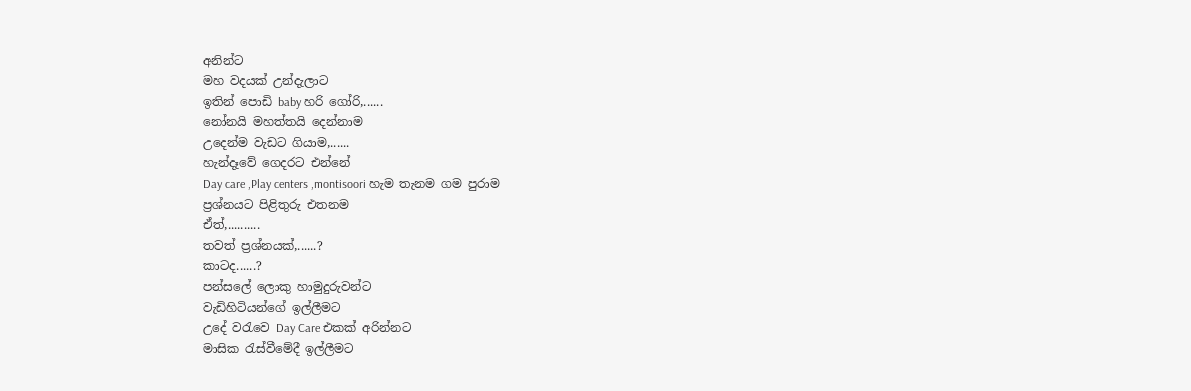අනින්ට
මහ වදයක් උන්දැලාට
ඉතින් පොඩි baby හරි ගෝරි,......
නෝනයි මහත්තයි දෙන්නාම
උදෙන්ම වැඩට ගියාම,......
හැන්දෑවේ ගෙදරට එන්නේ
Day care ,Play centers ,montisoori හැම තැනම ගම පුරාම
ප්‍රශ්නයට පිළිතුරු එතනම
ඒත්,..........
තවත් ප්‍රශ්නයක්,......?
කාටද......?
පන්සලේ ලොකු හාමුදුරුවන්ට
වැඩිහිටියන්ගේ ඉල්ලීමට
උදේ වරැවෙ Day Care එකක් අරින්නට
මාසික රැස්වීමේදී ඉල්ලීමට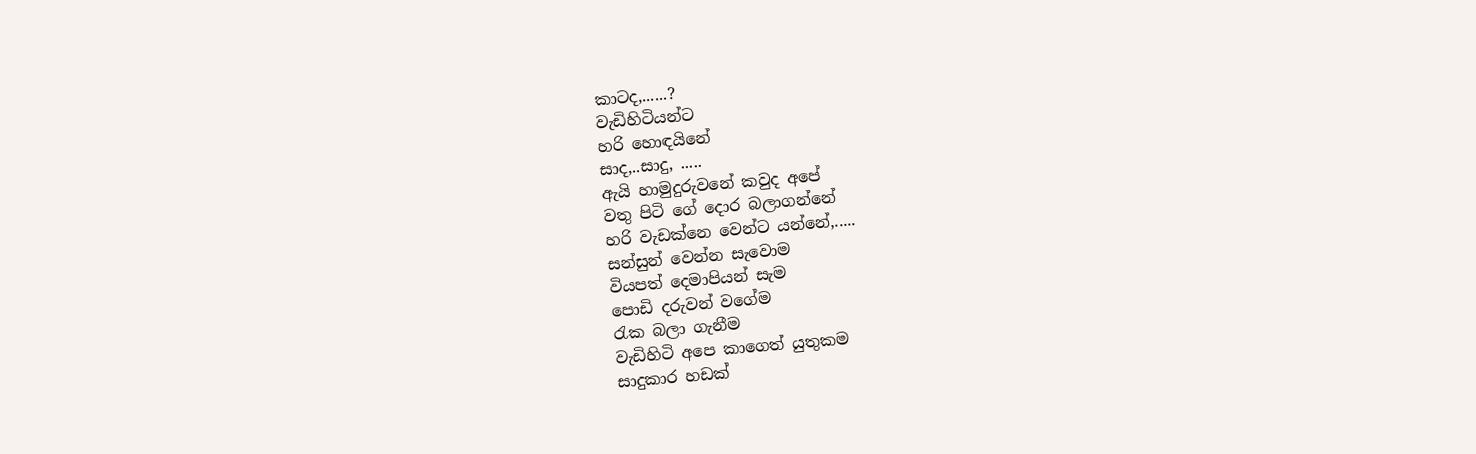කාටද,......?
වැඩිහිටියන්ට
හරි හොඳයිනේ
සාද,..සාදු, .....
ඇයි හාමුදුරුවනේ කවුද අපේ
වතු පිටි ගේ දොර බලාගන්නේ
හරි වැඩක්නෙ වෙන්ට යන්නේ,.....
සන්සුන් වෙන්න සැවොම
වියපත් දෙමාපියන් සැම
පොඩි දරුවන් වගේම
රැක බලා ගැනීම
වැඩිහිටි අපෙ කාගෙත් යුතුකම
සාදුකාර හඩක්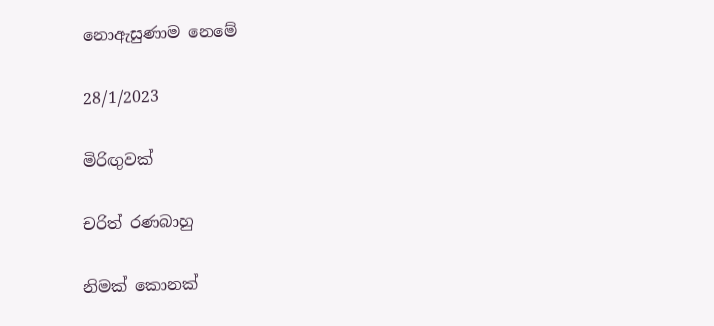නොඇසුණාම නෙමේ

28/1/2023

මිරිඟුවක්

චරිත් රණබාහු

නිමක් කොනක්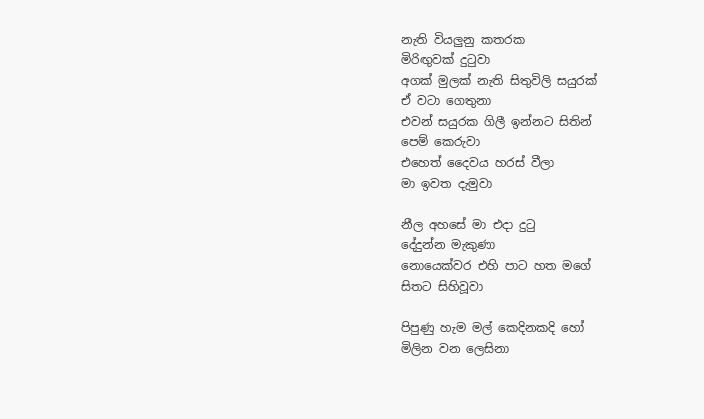නැති වියලුනු කතරක
මිරිඟුවක් දුටුවා
අගක් මුලක් නැති සිතුවිලි සයුරක්
ඒ වටා ගෙතුනා
එවන් සයුරක ගිලී ඉන්නට සිතින්
පෙම් කෙරුවා
එහෙත් දෛවය හරස් වීලා
මා ඉවත දැමුවා

නීල අහසේ මා එදා දුටු
දේදුන්න මැකුණා
නොයෙක්වර එහි පාට හත මගේ
සිතට සිහිවූවා

පිපුණු හැම මල් කෙදිනකදි හෝ
මිලින වන ලෙසිනා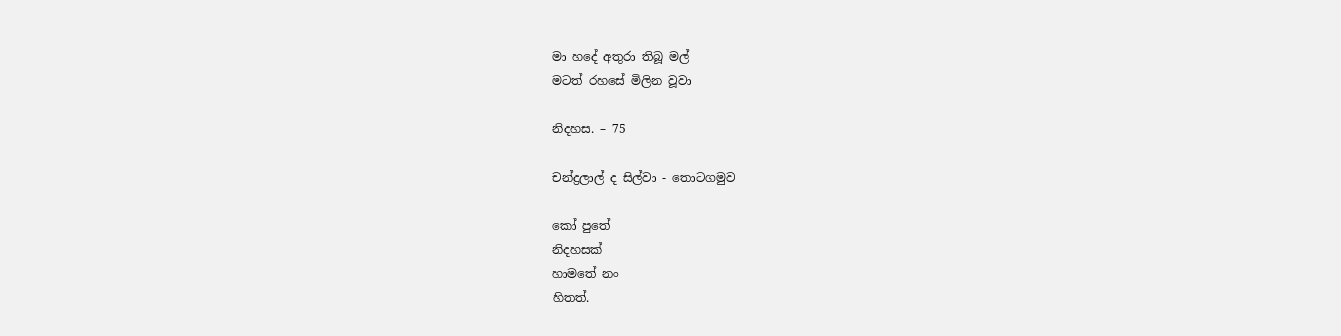මා හදේ අතුරා තිබූ මල්
මටත් රහසේ මිලින වූවා

නිදහස. – 75

චන්ද්‍රලාල් ද සිල්වා - තොටගමුව

කෝ පුතේ
නිදහසක්
හාමතේ නං
හිතත්.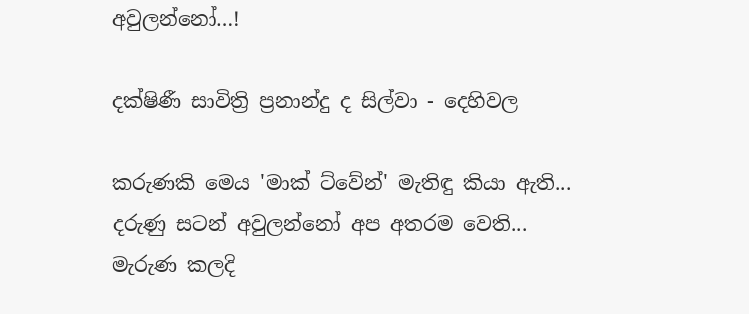අවුලන්නෝ…!

දක්ෂිණී සාවිත්‍රි ප්‍රනාන්දු ද සිල්වා - දෙහිවල

කරුණකි මෙය 'මාක් ට්වේන්' මැතිඳු කියා ඇති...
දරුණු සටන් අවුලන්නෝ අප අතරම වෙති...
මැරුණ කලදි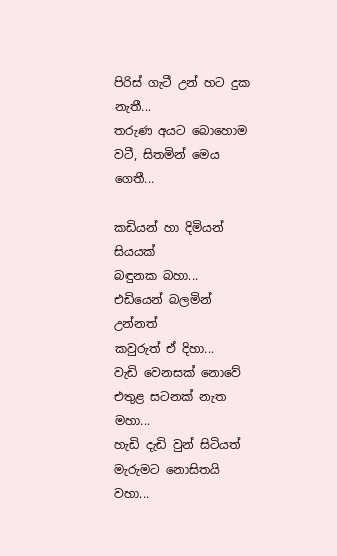පිරිස් ගැටී උන් හට දුක නැතී...
තරුණ අයට බොහොම වටී, සිතමින් මෙය ගෙතී...

කඩියන් හා දිමියන් සියයක්
බඳුනක බහා...
එඩියෙන් බලමින් උන්නත්
කවුරුත් ඒ දිහා...
වැඩි වෙනසක් නොවේ එතුළ සටනක් නැත මහා...
හැඩි දැඩි වුන් සිටියත් මැරුමට නොසිතයි වහා...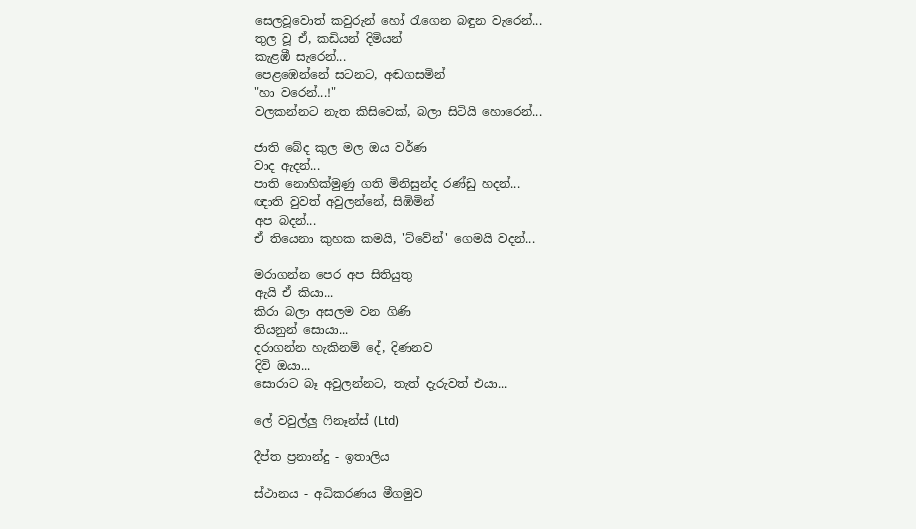සෙලවූවොත් කවුරුන් හෝ රැගෙන බඳුන වැරෙන්...
තුල වූ ඒ, කඩියන් දිමියන්
කැළඹී සැරෙන්...
පෙළඹෙන්නේ සටනට, අඬගසමින්
"හා වරෙන්...!"
වලකන්නට නැත කිසිවෙක්, බලා සිටියි හොරෙන්...

ජාති බේද කුල මල ඔය වර්ණ
වාද ඇදන්...
පාති නොහික්මුණු ගති මිනිසුන්ද රණ්ඩු හදන්...
ඥාති වුවත් අවුලන්නේ, සිඹිමින්
අප බදන්...
ඒ තියෙනා කුහක කමයි, 'ට්වේන්' ගෙමයි වදන්...

මරාගන්න පෙර අප සිතියුතු
ඇයි ඒ කියා...
කිරා බලා අසලම වන ගිණි
තියනුන් සොයා...
දරාගන්න හැකිනම් දේ, දිණනව
දිවි ඔයා...
සොරාට බෑ අවුලන්නට, තැත් දැරුවත් එයා...

ලේ වවුල්ලු ෆිනෑන්ස් (Ltd)

දීප්ත ප්‍රනාන්දු - ඉතාලිය

ස්ථානය - අධිකරණය මීගමුව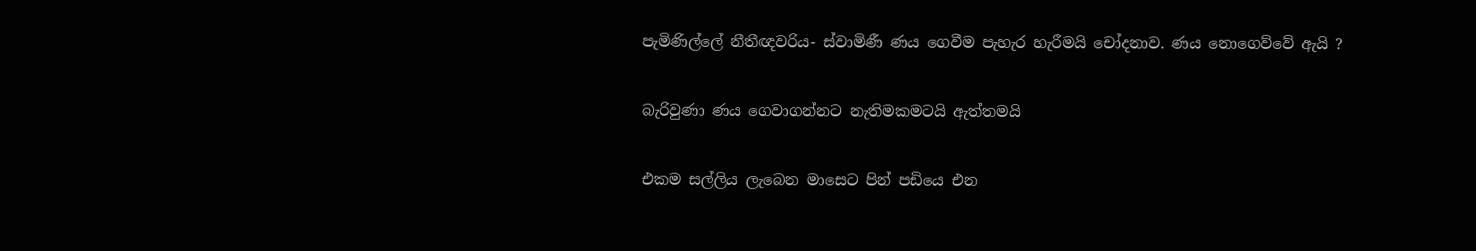පැමිණිල්ලේ නීතීඥවරිය- ස්වාමිණී ණය ගෙවීම පැහැර හැරීමයි චෝදනාව. ණය නොගෙව්වේ ඇයි ?

බැරිවුණා ණය ගෙවාගන්නට නැතිමකමටයි ඇත්තමයි

එකම සල්ලිය ලැබෙන මාසෙට පින් පඩියෙ එන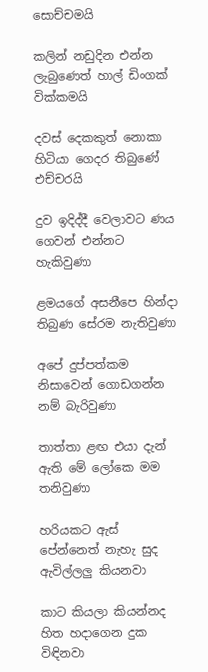සොච්චමයි

කලින් නඩුදින එන්න ලැබුණෙත් හාල් ඩිංගක් වික්කමයි

දවස් දෙකකුත් නොකා හිටියා ගෙදර තිබුණේ එච්චරයි

දුව ඉදිද්දී වෙලාවට ණය ගෙවන් එන්නට හැකිවුණා

ළමයගේ අසනීපෙ හින්දා තිබුණ සේරම නැතිවුණා

අපේ දුප්පත්කම නිසාවෙන් ගොඩගන්න නම් බැරිවුණා

තාත්තා ළඟ එයා දැන් ඇති මේ ලෝකෙ මම තනිවුණා

හරියකට ඇස් පේන්නෙත් නැහැ සුද ඇවිල්ලලු කියනවා

කාට කියලා කියන්නද හිත හදාගෙන දුක විඳිනවා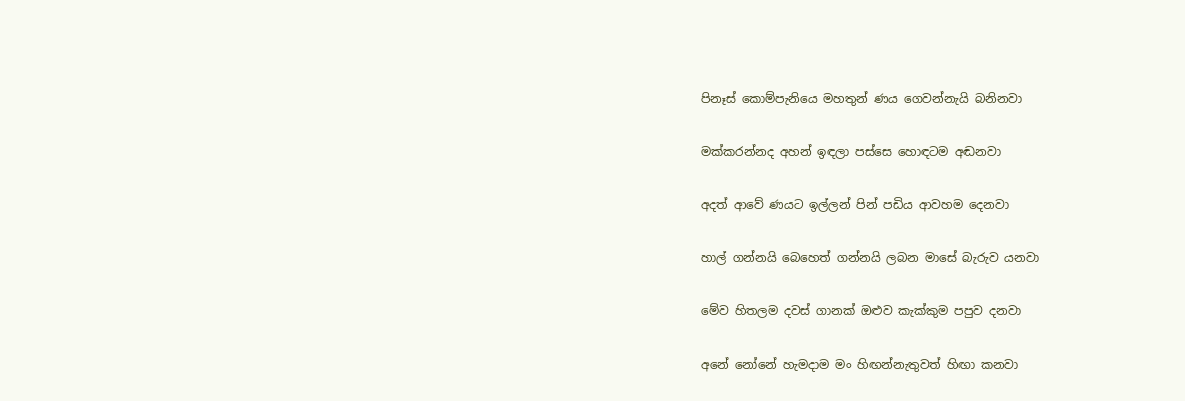පිනෑස් කොම්පැනියෙ මහතුන් ණය ගෙවන්නැයි බනිනවා

මක්කරන්නද අහන් ඉඳලා පස්සෙ හොඳටම අඬනවා

අදත් ආවේ ණයට ඉල්ලන් පින් පඩිය ආවහම දෙනවා

හාල් ගන්නයි බෙහෙත් ගන්නයි ලබන මාසේ බැරුව යනවා

මේව හිතලම දවස් ගානක් ඔළුව කැක්කුම පපුව දනවා

අනේ නෝනේ හැමදාම මං හිඟන්නැතුවත් හිඟා කනවා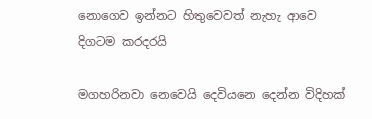නොගෙව ඉන්නට හිතුවෙවත් නැහැ ආවෙ දිගටම කරදරයි

මගහරිනවා නෙවෙයි දෙවියනෙ දෙන්න විදිහක්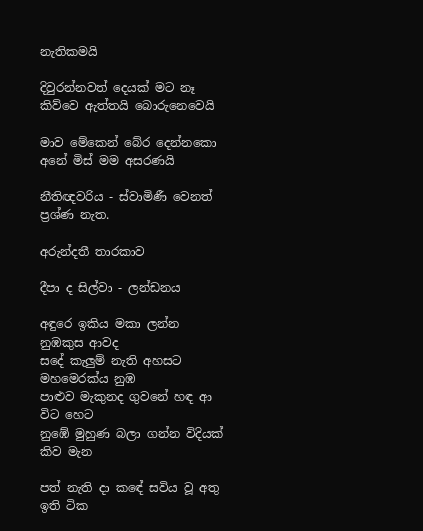නැතිකමයි

දිවුරන්නවත් දෙයක් මට නෑ කිව්වෙ ඇත්තයි බොරුනෙවෙයි

මාව මේකෙන් බේර දෙන්නකො අනේ මිස් මම අසරණයි

නීතිඥවරිය - ස්වාමිණී වෙනත් ප්‍රශ්ණ නැත.

අරුන්දතී තාරකාව

දීපා ද සිල්වා - ලන්ඩනය

අඳුරෙ ඉකිය මකා ලන්න නුඹකුස ආවද
සදේ කැලුම් නැති අහසට මහමෙරක්ය නුඹ
පාළුව මැකුනද ගුවනේ හඳ ආ විට හෙට
නුඹේ මුහුණ බලා ගන්න විදියක් කිව මැන

පත් නැති දා කඳේ සවිය වූ අතු ඉති ටික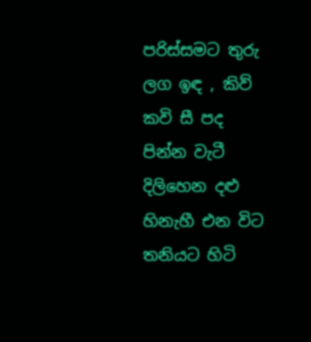පරිස්සමට තුරු ලග ඉඳ , කිව් කවි සී පද
පින්න වැටී දිලිහෙන දළු හිනැහී එන විට
තනියට හිටි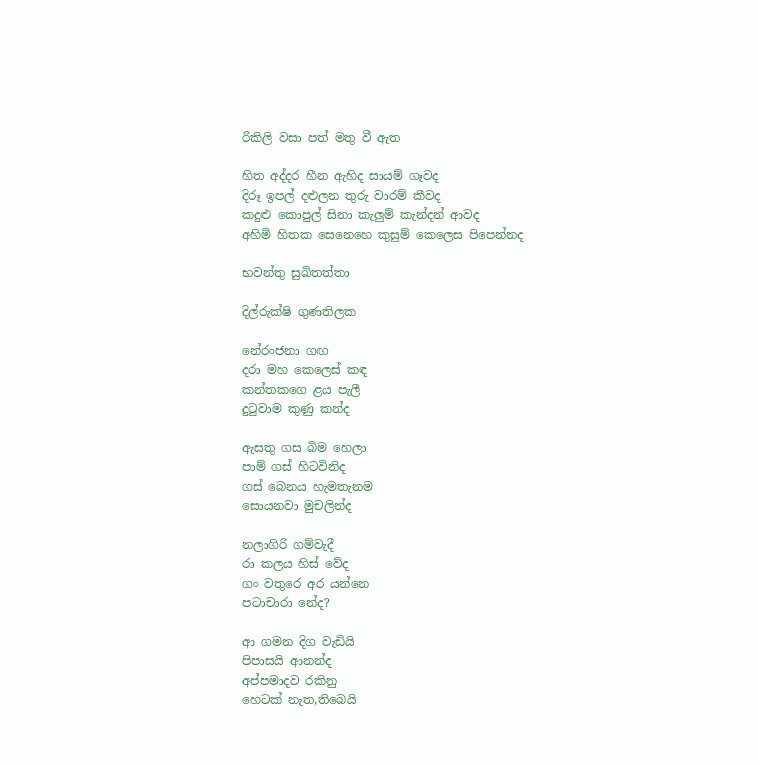රිකිලි වසා පත් මතු වී ඇත

හිත අද්දර හීන ඇහිද සායම් ගෑවද
දිරූ ඉපල් දළුලන තුරු වාරම් කීවද
කදුළු කොපුල් සිනා කැලුම් කැන්දන් ආවද
අහිමි හිතක සෙනෙහෙ කුසුම් කෙලෙස පිපෙන්නද

භවන්තු සුඛිතත්තා

දිල්රුක්ෂි ගුණතිලක

නේරංජනා ගඟ
දරා මහ කෙලෙස් කඳ
කන්තකගෙ ළය පැලී
දුටුවාම කුණු කන්ද

ඇසතු ගස බිම හෙලා
පාම් ගස් හිටවිනිද
ගස් බෙනය හැමතැනම
සොයනවා මුචලින්ද

නලාගිරි ගම්වැදී
රා කලය හිස් වේද
ගං වතුරෙ අර යන්නෙ
පටාචාරා නේද?

ආ ගමන දිග වැඩියි
පිපාසයි ආනන්ද
අප්පමාදව රකිනු
හෙටක් නැත,තිබෙයි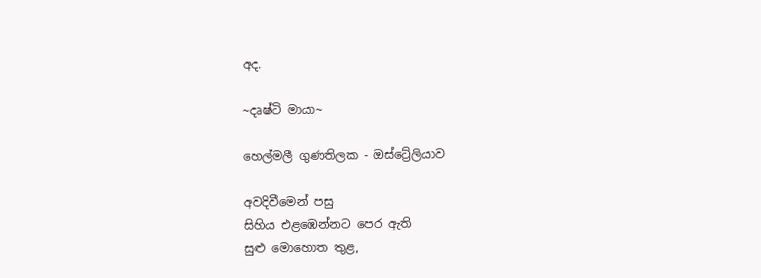අද.

~දෘෂ්ටි මායා~

හෙල්මලී ගුණතිලක - ඔස්ට්‍රේලියාව

අවදිවීමෙන් පසු
සිහිය එළඹෙන්නට පෙර ඇති
සුළු මොහොත තුළ,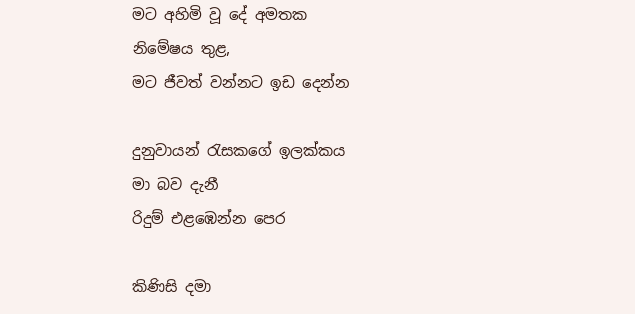මට අහිමි වූ දේ අමතක
නිමේෂය තුළ,
මට ජීවත් වන්නට ඉඩ දෙන්න

දුනුවායන් රැසකගේ ඉලක්කය
මා බව දැනී
රිදුම් එළඹෙන්න පෙර

කිණිසි දමා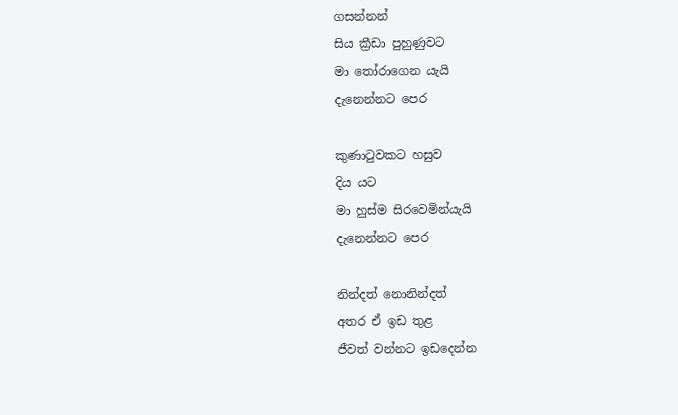ගසන්නන්
සිය ක්‍රීඩා පුහුණුවට
මා තෝරාගෙන යැයි
දැනෙන්නට පෙර

කුණාටුවකට හසුව
දිය යට
මා හුස්ම සිරවෙමින්යැයි
දැනෙන්නට පෙර

නින්දත් නොනින්දත්
අතර ඒ ඉඩ තුළ
ජීවත් වන්නට ඉඩදෙන්න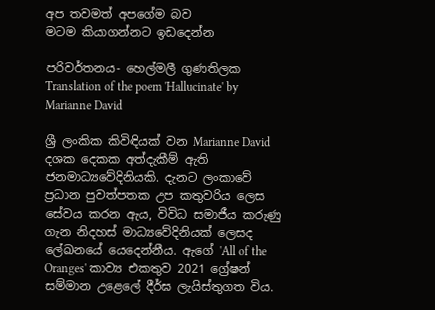අප තවමත් අපගේම බව
මටම කියාගන්නට ඉඩදෙන්න

පරිවර්තනය- හෙල්මලී ගුණතිලක
Translation of the poem 'Hallucinate' by Marianne David

ශ්‍රී ලංකික කිවිඳියක් වන Marianne David දශක දෙකක අත්දැකීම් ඇති ජනමාධ්‍යවේදිනියකි. දැනට ලංකාවේ ප්‍රධාන පුවත්පතක උප කතුවරිය ලෙස සේවය කරන ඇය, විවිධ සමාජීය කරුණු ගැන නිදහස් මාධ්‍යවේදිනියක් ලෙසද ලේඛනයේ යෙදෙන්නීය. ඇගේ 'All of the Oranges' කාව්‍ය එකතුව 2021 ග්‍රේෂන් සම්මාන උළෙලේ දීර්ඝ ලැයිස්තුගත විය.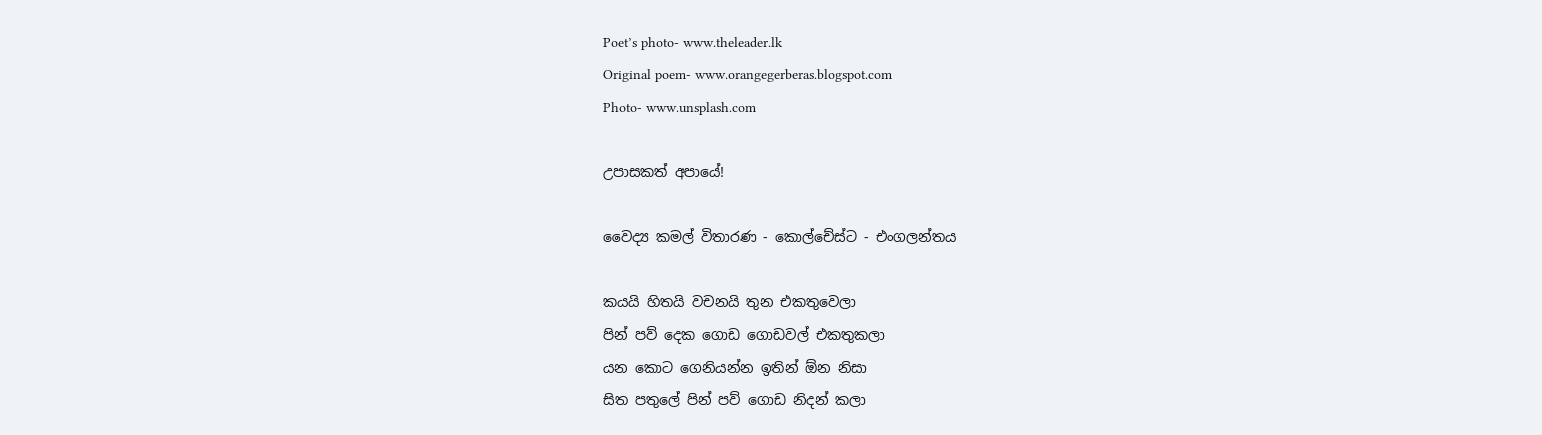Poet’s photo- www.theleader.lk
Original poem- www.orangegerberas.blogspot.com
Photo- www.unsplash.com

උපාසකත් අපායේ!

වෛද්‍ය කමල් විතාරණ - කොල්චේස්ට - එංගලන්තය

කයයි හිතයි වචනයි තුන එකතුවෙලා
පින් පව් දෙක ගොඩ ගොඩවල් එකතුකලා
යන කොට ගෙනියන්න ඉතින් ඕන නිසා
සිත පතුලේ පින් පව් ගොඩ නිදන් කලා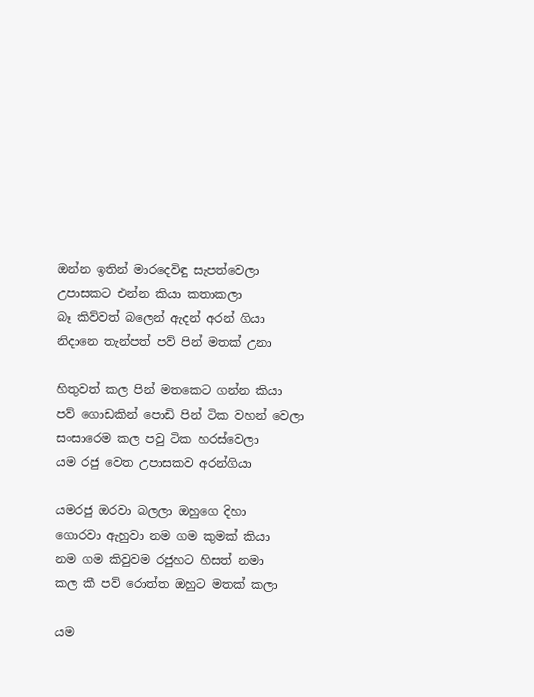ඔන්න ඉතින් මාරදෙවිඳු සැපත්වෙලා
උපාසකට එන්න කියා කතාකලා
බෑ කිව්වත් බලෙන් ඇදන් අරන් ගියා
නිදානෙ තැන්පත් පව් පින් මතක් උනා

හිතුවත් කල පින් මතකෙට ගන්න කියා
පව් ගොඩකින් පොඩි පින් ටික වහන් වෙලා
සංසාරෙම කල පවු ටික හරස්වෙලා
යම රජු වෙත උපාසකව අරන්ගියා

යමරජු ඔරවා බලලා ඔහුගෙ දිහා
ගොරවා ඇහුවා නම ගම කුමක් කියා
නම ගම කිවුවම රජුහට හිසත් නමා
කල කී පව් රොත්ත ඔහුට මතක් කලා

යම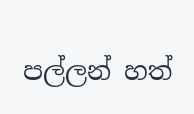පල්ලන් හත්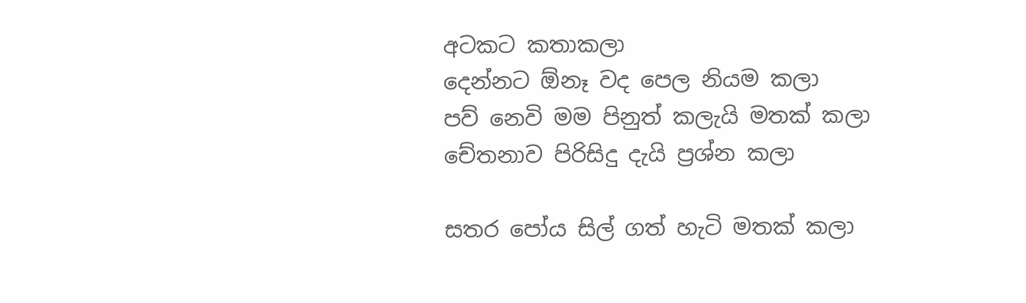අටකට කතාකලා
දෙන්නට ඕනෑ වද පෙල නියම කලා
පව් නෙවි මම පිනුත් කලැයි මතක් කලා
චේතනාව පිරිසිදු දැයි ප්‍රශ්න කලා

සතර පෝය සිල් ගත් හැටි මතක් කලා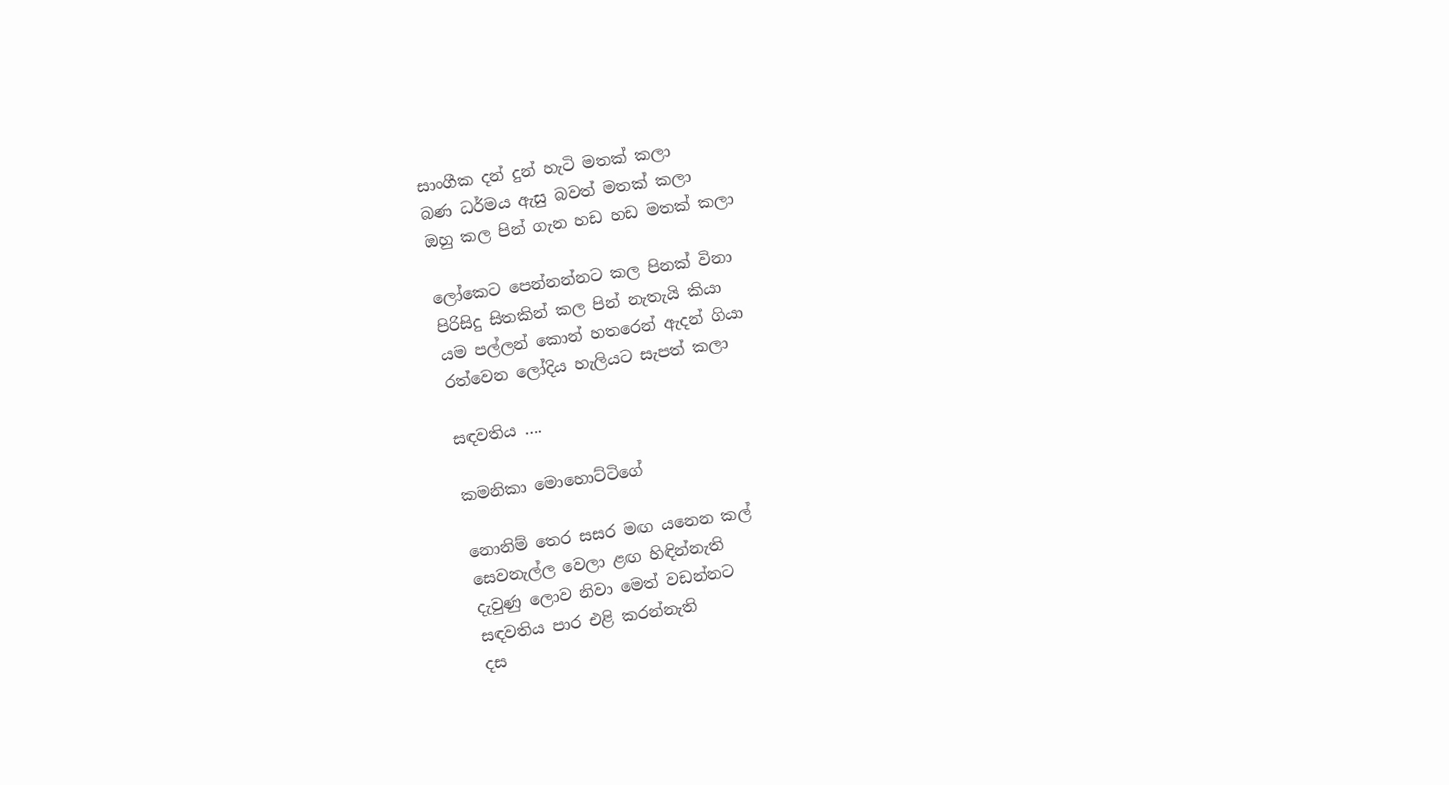සාංගීක දන් දුන් හැටි මතක් කලා
බණ ධර්මය ඇසු බවත් මතක් කලා
ඔහු කල පින් ගැන හඩ හඩ මතක් කලා

ලෝකෙට පෙන්නන්නට කල පිනක් විනා
පිරිසිදු සිතකින් කල පින් නැතැයි කියා
යම පල්ලන් කොන් හතරෙන් ඇදන් ගියා
රත්වෙන ලෝදිය හැලියට සැපත් කලා

සඳවතිය ….

කමනිකා මොහොට්ටිගේ

නොනිම් තෙර සසර මඟ යනෙන කල්
සෙවනැල්ල වෙලා ළඟ හිඳින්නැති
දැවුණු ලොව නිවා මෙත් වඩන්නට
සඳවතිය පාර එළි කරන්නැති
දස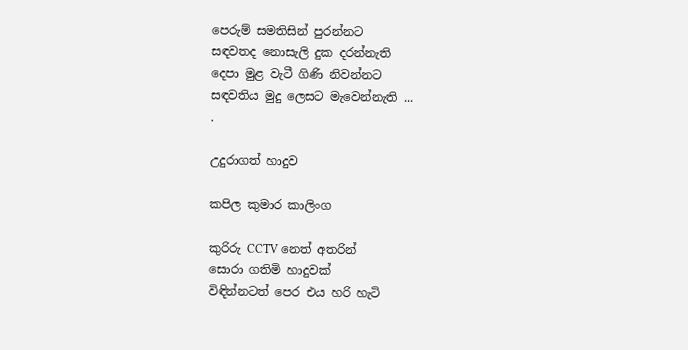පෙරුම් සමතිසින් පුරන්නට
සඳවතද නොසැලි දුක දරන්නැති
දෙපා මුළ වැටී ගිණි නිවන්නට
සඳවතිය මුදු ලෙසට මැවෙන්නැති ...
.

උදුරාගත් හාදුව

කපිල කුමාර කාලිංග

කුරිරු CCTV නෙත් අතරින්
සොරා ගතිමි හාදුවක්
විඳින්නටත් පෙර එය හරි හැටි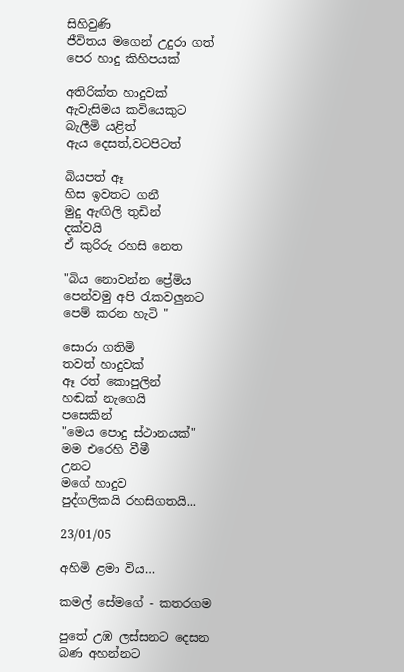සිහිවුණි
ජීවිතය මගෙන් උදුරා ගත්
පෙර හාදු කිහිපයක්

අතිරික්ත හාදුවක්
ඇවැසිමය කවියෙකුට
බැලීමි යළිත්
ඇය දෙසත්,වටපිටත්

බියපත් ඈ
හිස ඉවතට ගනී
මුදු ඇඟිලි තුඩින්
දක්වයි
ඒ කුරිරු රහසි නෙත

"බිය නොවන්න ප්‍රේමිය
පෙන්වමු අපි රැකවලුනට
පෙම් කරන හැටි "

සොරා ගතිමි
තවත් හාදුවක්
ඈ රත් කොපුලින්
හඬක් නැගෙයි
පසෙකින්
"මෙය පොදු ස්ථානයක්"
මම එරෙහි වීමී
උනට
මගේ හාදුව
පුද්ගලිකයි රහසිගතයි...

23/01/05

අහිමි ළමා විය…

කමල් සේමගේ - කතරගම

පුතේ උඹ ලස්සනට දෙසන බණ අහන්නට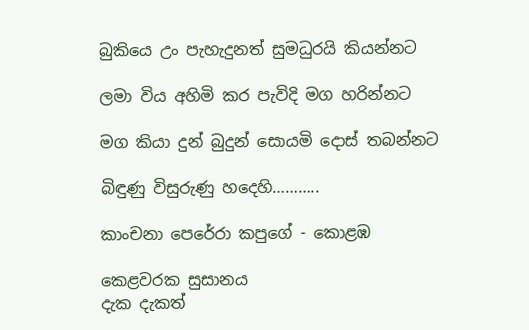බුකියෙ උං පැහැදුනත් සුමධුරයි කියන්නට

ලමා විය අහිමි කර පැවිදි මග හරින්නට

මග කියා දුන් බුදුන් සොයමි දොස් තබන්නට

බිඳුණු විසුරුණු හදෙහි………..

කාංචනා පෙරේරා කපුගේ - කොළඹ

කෙළවරක සුසානය
දැක දැකත්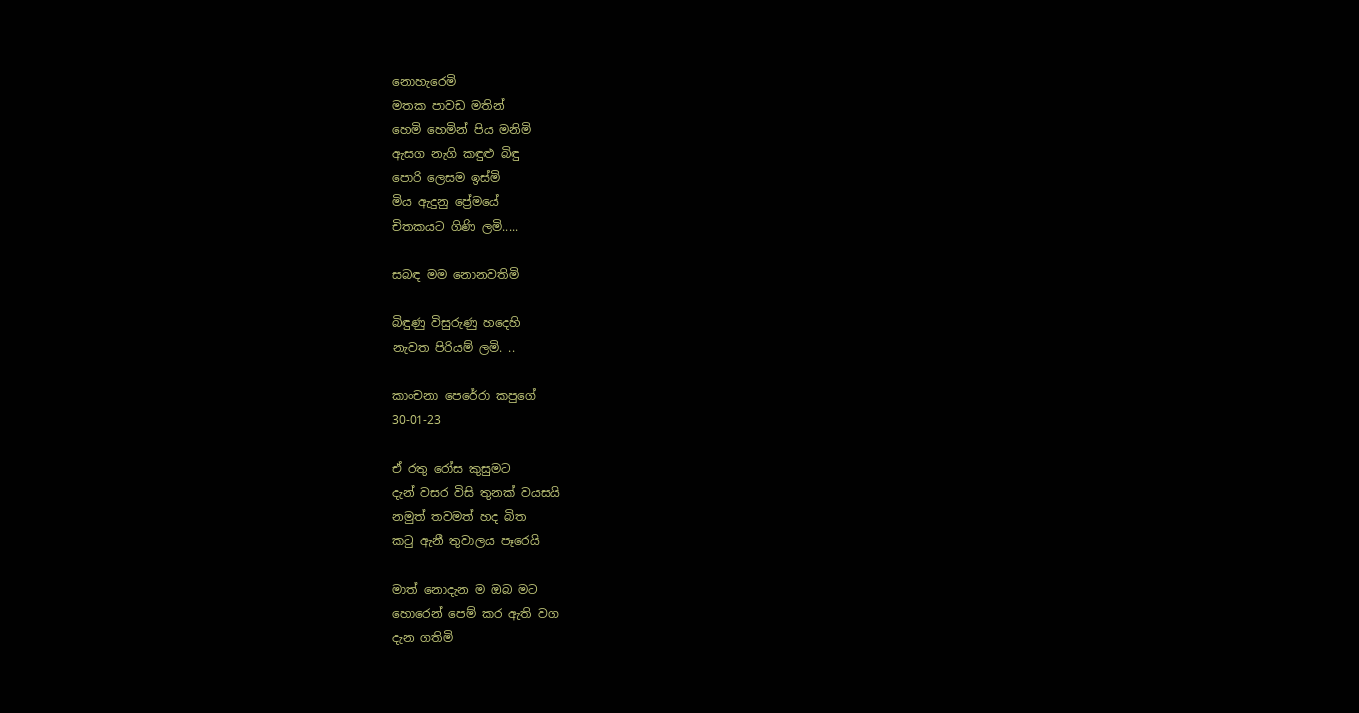නොහැරෙමි
මතක පාවඩ මතින්
හෙමි හෙමින් පිය මනිමි
ඇසග නැගි කඳුළු බිඳු
පොරි ලෙසම ඉස්මි
මිය ඇදුනු ප්‍රේමයේ
චිතකයට ගිණි ලමි.....

සබඳ මම නොනවතිමි

බිඳුණු විසුරුණු හදෙහි
නැවත පිරියම් ලමි. ..

කාංචනා පෙරේරා කපුගේ
30-01-23

ඒ රතු රෝස කුසුමට
දැන් වසර විසි තුනක් වයසයි
නමුත් තවමත් හද බිත
කටු ඇනී තුවාලය පෑරෙයි

මාත් නොදැන ම ඔබ මට
හොරෙන් පෙම් කර ඇති වග
දැන ගතිමි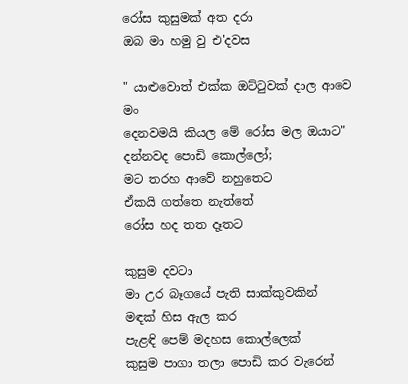රෝස කුසුමක් අත දරා
ඔබ මා හමු වු එ'දවස

" යාළුවොත් එක්ක ඔට්ටුවක් දාල ආවෙ මං
දෙනවමයි කියල මේ රෝස මල ඔයාට"
දන්නවද පොඩි කොල්ලෝ;
මට තරහ ආවේ නහුතෙට
ඒකයි ගත්තෙ නැත්තේ
රෝස හද තත දෑතට

කුසුම දවටා
මා උර බෑගයේ පැති සාක්කුවකින්
මඳක් හිස ඇල කර
පැළඳි පෙම් මදහස කොල්ලෙක්
කුසුම පාගා තලා පොඩි කර වැරෙන්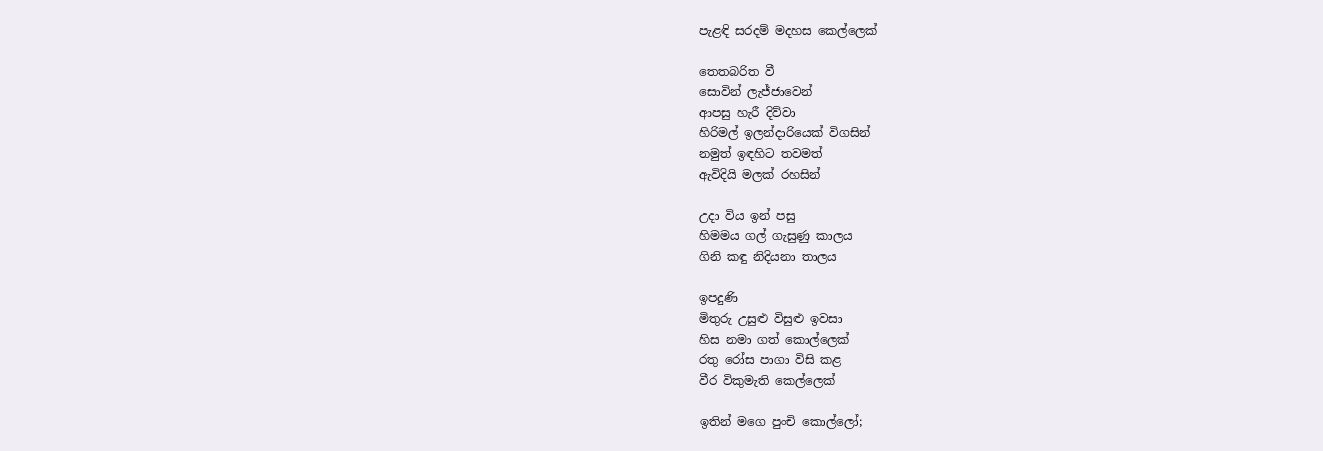පැළඳි සරදම් මදහස කෙල්ලෙක්

තෙතබරිත වී
සොවින් ලැජ්ජාවෙන්
ආපසු හැරී දිව්වා
හිරිමල් ඉලන්දාරියෙක් විගසින්
නමුත් ඉඳහිට තවමත්
ඇවිදියි මලක් රහසින්

උදා විය ඉන් පසු
හිමමය ගල් ගැසුණු කාලය
ගිනි කඳු නිදියනා තාලය

ඉපදුණි
මිතුරු උසුළු විසුළු ඉවසා
හිස නමා ගත් කොල්ලෙක්
රතු රෝස පාගා විසි කළ
වීර විකුමැති කෙල්ලෙක්

ඉතින් මගෙ පුංචි කොල්ලෝ;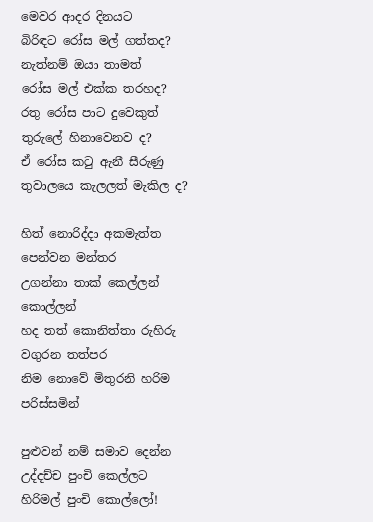මෙවර ආදර දිනයට
බිරිඳට රෝස මල් ගත්තද?
නැත්නම් ඔයා තාමත්
රෝස මල් එක්ක තරහද?
රතු රෝස පාට දුවෙකුත්
තුරුලේ හිනාවෙනව ද?
ඒ රෝස කටු ඇනී සීරුණු
තුවාලයෙ කැලලත් මැකිල ද?

හිත් නොරිද්දා අකමැත්ත පෙන්වන මන්තර
උගන්නා තාක් කෙල්ලන් කොල්ලන්
හද තත් කොනිත්තා රුහිරු වගුරන තත්පර
නිම නොවේ මිතුරනි හරිම පරිස්සමින්

පුළුවන් නම් සමාව දෙන්න
උද්දච්ච පුංචි කෙල්ලට
හිරිමල් පුංචි කොල්ලෝ!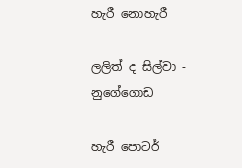හැරී නොහැරී

ලලිත් ද සිල්වා - නුගේගොඩ

හැරී පොටර්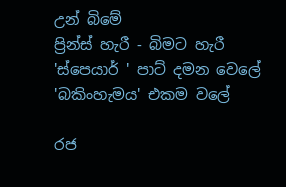උන් බිමේ
ප්‍රින්ස් හැරී - බිමට හැරී
'ස්පෙයාර් ' පාට් දමන වෙලේ
'බකිංහැමය' එකම වලේ

රජ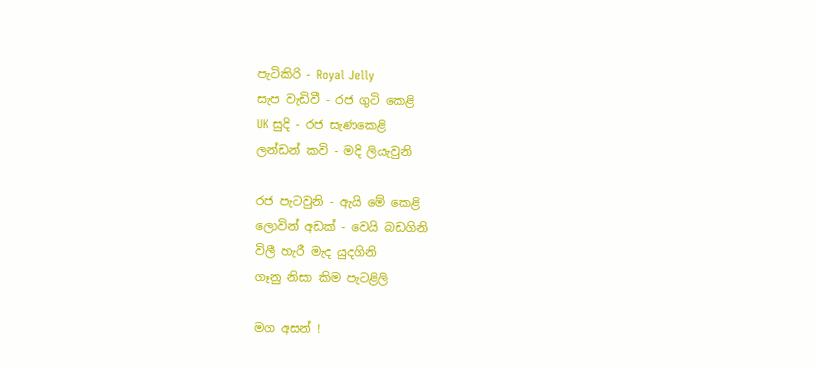පැටිකිරි - Royal Jelly
සැප වැඩිවී - රජ ගුටි කෙළි
UK සුදි - රජ සැණකෙළි
ලන්ඩන් කවි - මදි ලියැවුනි

රජ පැටවුනි - ඇයි මේ කෙළි
ලොවින් අඩක් - වෙයි බඩගිනි
විලී හැරී මැද යුදගිනි
ගෑනු නිසා කිම පැටළිලි

මග අසන් !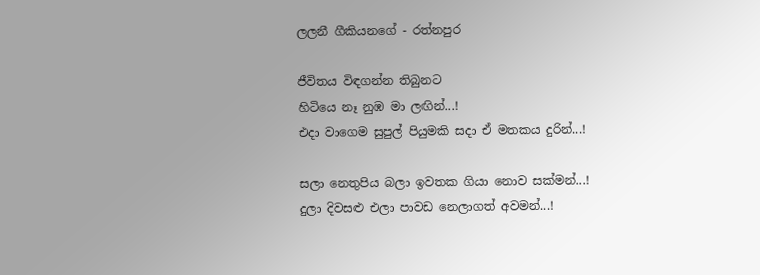ලලනී ගීකියනගේ - රත්නපුර

ජීවිතය විඳගන්න තිබුනට
හිටියෙ නෑ නුඹ මා ලඟින්...!
එදා වාගෙම සුපුල් පියුමකි සදා ඒ මතකය දුරින්...!

සලා නෙතුපිය බලා ඉවතක ගියා නොව සක්මන්...!
දුලා දිවසළු එලා පාවඩ නෙලාගත් අවමන්...!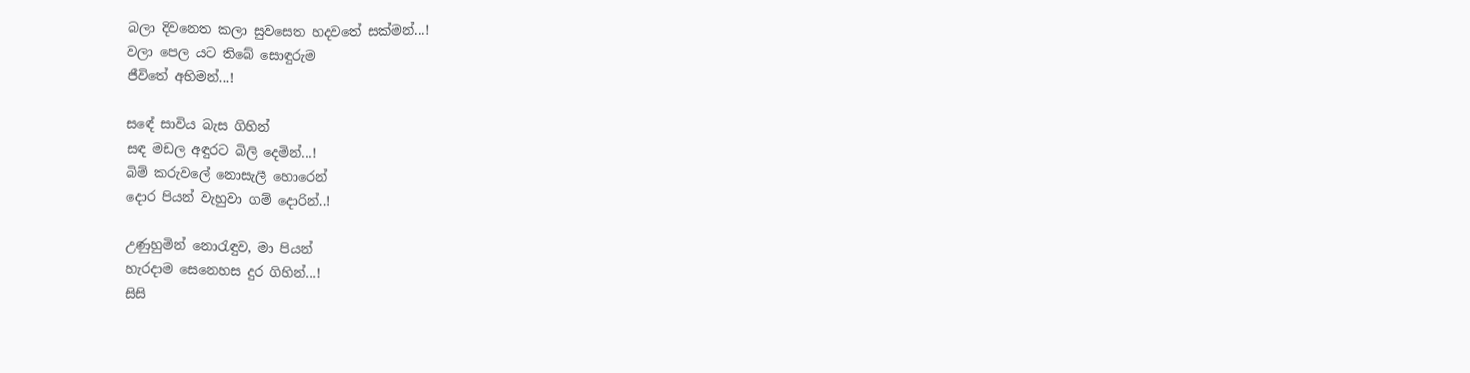බලා දිවනෙත කලා සුවසෙත හදවතේ සක්මන්...!
වලා පෙල යට තිබේ සොඳුරුම
ජීවිතේ අභිමන්...!

සඳේ සාවිය බැස ගිහින්
සඳ මඩල අඳුරට බිලි දෙමින්...!
බිම් කරුවලේ නොසැලී හොරෙන්
දොර පියන් වැහුවා ගම් දොරින්..!

උණුහුමින් නොරැඳුව, මා පියන්
හැරදාම සෙනෙහස දුර ගිහින්...!
සිසි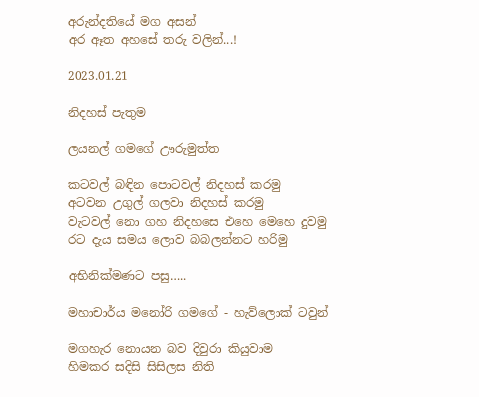අරුන්දතියේ මග අසන්
අර ඈත අහසේ තරු වලින්...!

2023.01.21

නිදහස් පැතුම

ලයනල් ගමගේ ඌරුමුත්ත

කටවල් බඳින පොටවල් නිදහස් කරමු
අටවන උගුල් ගලවා නිදහස් කරමු
වැටවල් නො ගහ නිදහසෙ එහෙ මෙහෙ දුවමු
රට දැය සමය ලොව බබලන්නට හරිමු

අභිනික්මණට පසු…..

මහාචාර්ය මනෝරි ගමගේ - හැව්ලොක් ටවුන්

මගහැර නොයන බව දිවුරා කියුවාම
හිමකර සදිසි සිසිලස නිති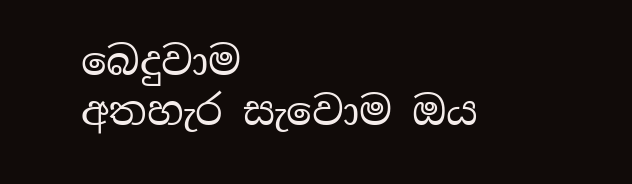බෙදුවාම
අතහැර සැවොම ඔය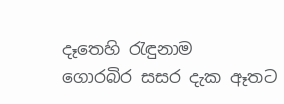දෑතෙහි රැඳුනාම
ගොරබිර සසර දැක ඈතට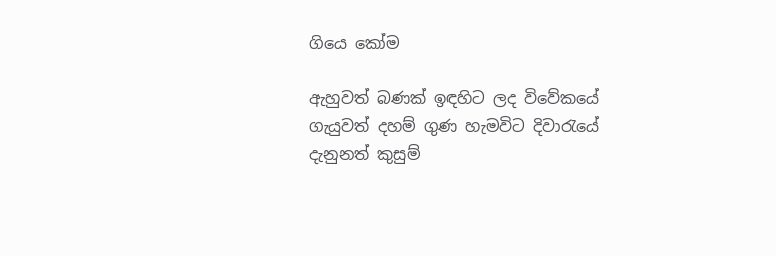ගියෙ කෝම

ඇහුවත් බණක් ඉඳහිට ලද විවේකයේ
ගැයුවත් දහම් ගුණ හැමවිට දිවාරැයේ
දැනුනත් කුසුම්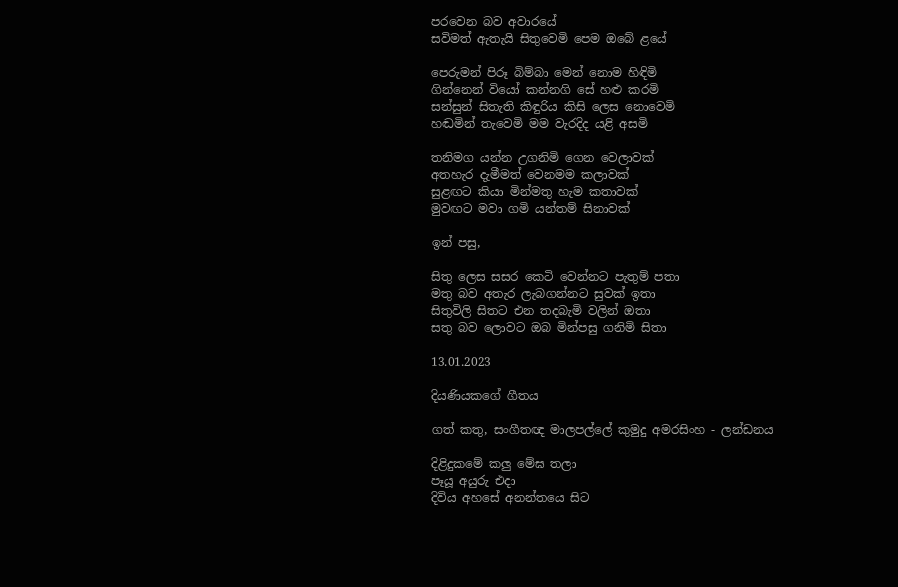පරවෙන බව අවාරයේ
සවිමත් ඇතැයි සිතුවෙමි පෙම ඔබේ ළයේ

පෙරුමන් පිරූ බිම්බා මෙන් නොම හිඳිමි
ගින්නෙන් වියෝ කන්නගි සේ හළු කරමි
සන්සුන් සිතැති කිඳුරිය කිසි ලෙස නොවෙමි
හඬමින් තැවෙමි මම වැරදිද යළි අසමි

තනිමග යන්න උගනිමි ගෙන වෙලාවක්
අතහැර දැමීමත් වෙනමම කලාවක්
සුළඟට කියා මින්මතු හැම කතාවක්
මුවඟට මවා ගමි යන්තම් සිනාවක්

ඉන් පසු,

සිතු ලෙස සසර කෙටි වෙන්නට පැතුම් පතා
මතු බව අතැර ලැබගන්නට සුවක් ඉතා
සිතුවිලි සිතට එන තදබැමි වලින් ඔතා
සතු බව ලොවට ඔබ මින්පසු ගනිමි සිතා

13.01.2023

දියණියකගේ ගීතය

ගත් කතු, සංගීතඥ මාලපල්ලේ කුමුදු අමරසිංහ - ලන්ඩනය

දිළිදුකමේ කලු මේඝ තලා
පෑයූ අයුරු එදා
දිවිය අහසේ අනන්තයෙ සිට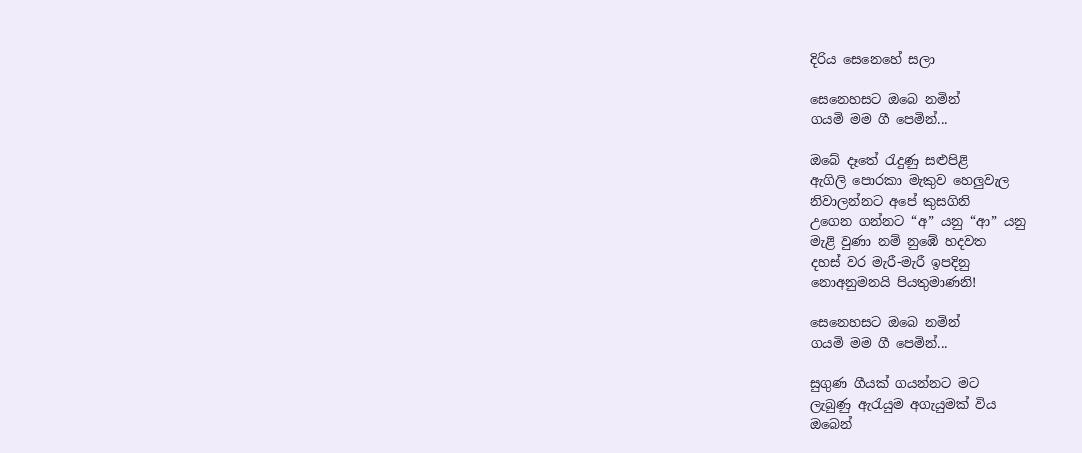දිරිය සෙනෙහේ සලා

සෙනෙහසට ඔබෙ නමින්
ගයමි මම ගී පෙමින්...

ඔබේ දෑතේ රැදුණු සළුපිළි
ඇගිලි පොරකා මැකුව හෙලුවැල
නිවාලන්නට අපේ කුසගිනි
උගෙන ගන්නට “අ” යනු “ආ” යනු
මැළි වුණා නම් නුඹේ හදවත
දහස් වර මැරී-මැරී ඉපදිනු
නොඅනුමනයි පියතුමාණනි!

සෙනෙහසට ඔබෙ නමින්
ගයමි මම ගී පෙමින්...

සුගුණ ගීයක් ගයන්නට මට
ලැබුණු ඇරැයුම අගැයුමක් විය
ඔබෙන්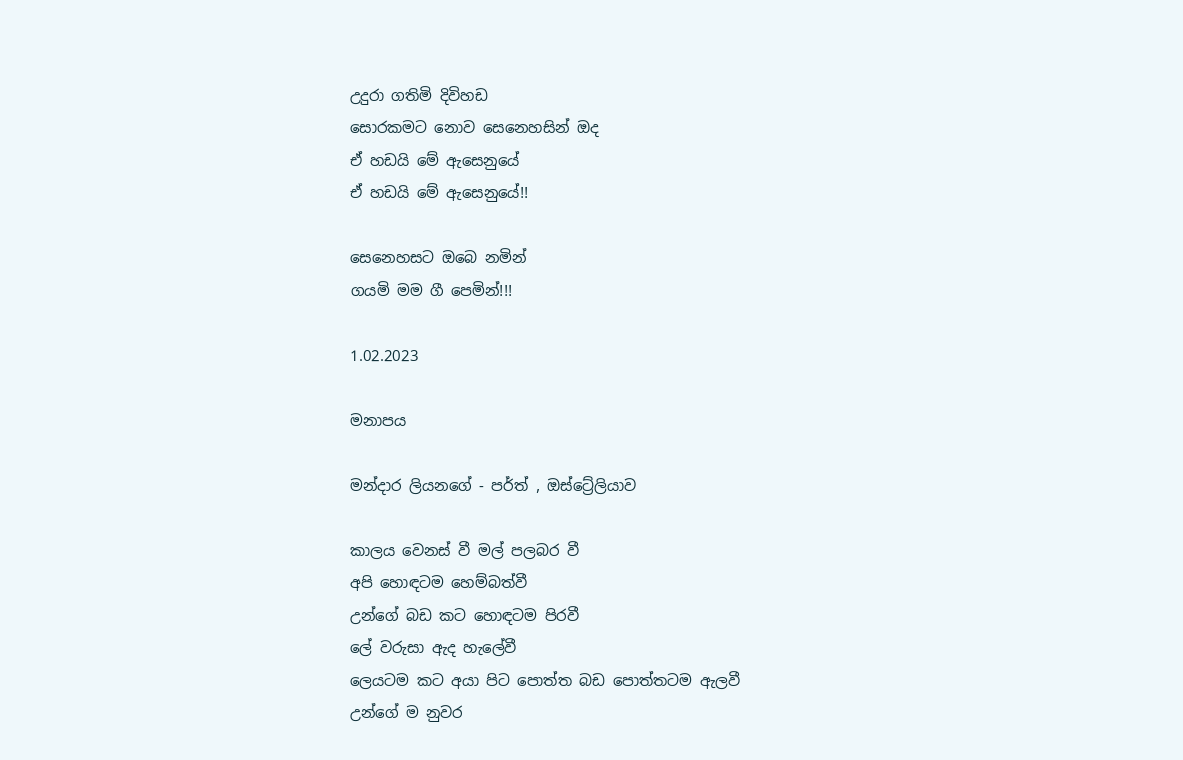උදුරා ගතිමි දිවිහඩ
සොරකමට නොව සෙනෙහසින් ඔද
ඒ හඩයි මේ ඇසෙනුයේ
ඒ හඩයි මේ ඇසෙනුයේ!!

සෙනෙහසට ඔබෙ නමින්
ගයමි මම ගී පෙමින්!!!

1.02.2023

මනාපය

මන්දාර ලියනගේ - පර්ත් , ඔස්ට්‍රේලියාව

කාලය වෙනස් වී මල් පලබර වී
අපි හොඳටම හෙම්බත්වී
උන්ගේ බඩ කට හොඳටම පිරවී
ලේ වරුසා ඇද හැලේවී
ලෙයටම කට අයා පිට පොත්ත බඩ පොත්තටම ඇලවී
උන්ගේ ම නුවර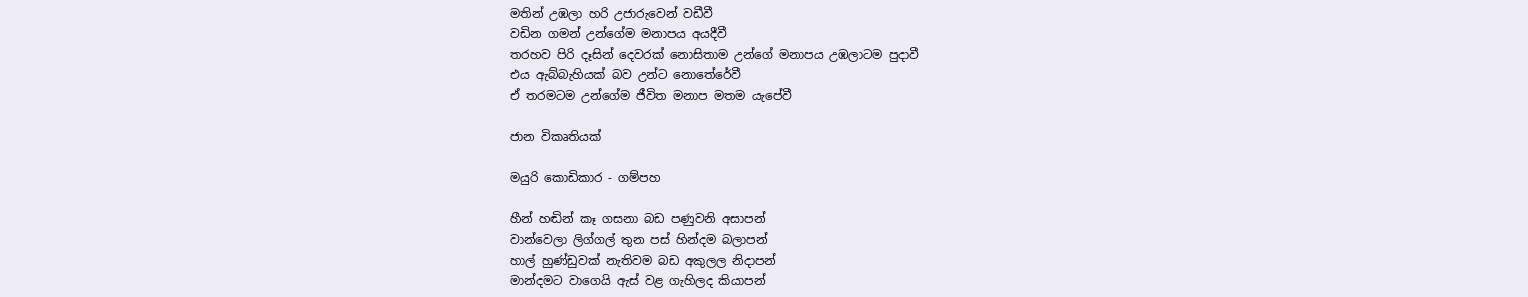මතින් උඹලා හරි උජාරුවෙන් වඩීවී
වඩින ගමන් උන්ගේම මනාපය අයදීවී
තරහව පිරි දෑසින් දෙවරක් නොසිතාම උන්ගේ මනාපය උඹලාටම පුදාවී
එය ඇබ්බැහියක් බව උන්ට නොතේරේවී
ඒ තරමටම උන්ගේම ජීවිත මනාප මතම යැපේවී

ජාන විකෘතියක්

මයුරි කොඩිකාර - ගම්පහ

හීන් හඬින් කෑ ගසනා බඩ පණුවනි අසාපන්
වාන්වෙලා ලිග්ගල් තුන පස් හින්දම බලාපන්
හාල් හුණ්ඩුවක් නැතිවම බඩ අකුලල නිදාපන්
මාන්දමට වාගෙයි ඇස් වළ ගැහිලද කියාපන්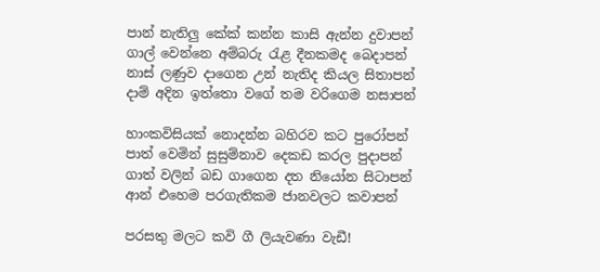පාන් නැතිලු කේක් කන්න කාසි ඇන්න දුවාපන්
ගාල් වෙන්නෙ අම්බරු රැළ දීනකමද බෙදාපන්
නාස් ලණුව දාගෙන උන් නැතිද කියල සිතාපන්
දාම් අදින ඉත්තො වගේ තම වරිගෙම නසාපන්

හාංකවිසියක් නොදන්න බහිරව කට පුරෝපන්
පාත් වෙමින් සුසුම්නාව දෙකඩ කරල පුදාපන්
ගාත් වලින් බඩ ගාගෙන දත නියෝන සිටාපන්
ආන් එහෙම පරගැතිකම ජානවලට කවාපන්

පරසතු මලට කවි ගී ලියැවණා වැඩී!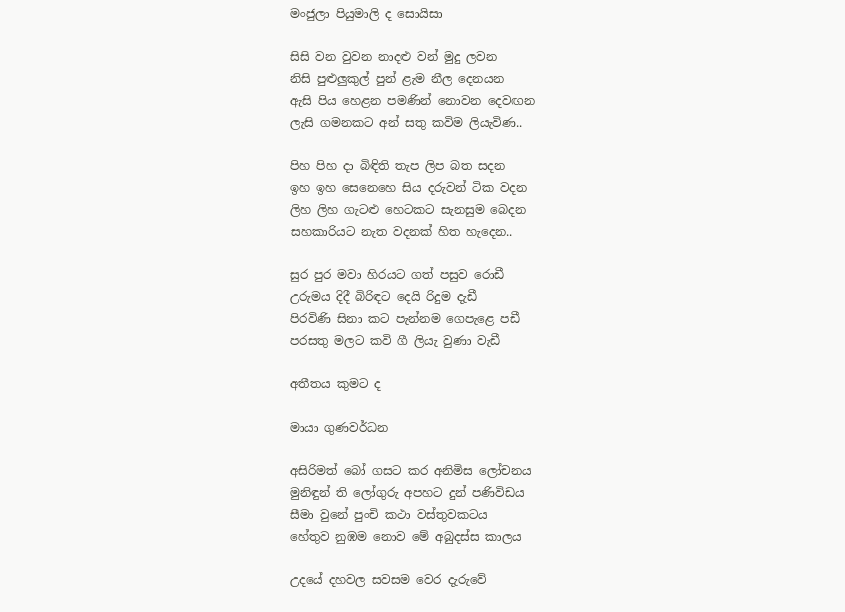මංජුලා පියුමාලි ද සොයිසා

සිසි වන වුවන නාදළු වන් මුදු ලවන
නිසි පුළුලුකුල් පුන් ළැම නීල දෙනයන
ඇසි පිය හෙළන පමණින් නොවන දෙවඟන
ලැසි ගමනකට අන් සතු කවිම ලියැවිණ..

පිහ පිහ දා බිඳිති තැප ලිප බත සදන
ඉහ ඉහ සෙනෙහෙ සිය දරුවන් ටික වදන
ලිහ ලිහ ගැටළු හෙටකට සැනසුම බෙදන
සහකාරියට නැත වදනක් හිත හැදෙන..

සුර පුර මවා හිරයට ගත් පසුව රොඩී
උරුමය දිදී බිරිඳට දෙයි රිදුම දැඩී
පිරවිණි සිනා කට පැන්නම ගෙපැළෙ පඩී
පරසතු මලට කවි ගී ලියැ වුණා වැඩී

අතීතය කුමට ද

මායා ගුණවර්ධන

අසිරිමත් බෝ ගසට කර අනිමිස ලෝචනය
මුනිඳුන් ති ලෝගුරු අපහට දුන් පණිවිඩය
සීමා වුනේ පුංචි කථා වස්තුවකටය
හේතුව නුඹම නොව මේ අබුදස්ස කාලය

උදයේ දහවල සවසම වෙර දැරුවේ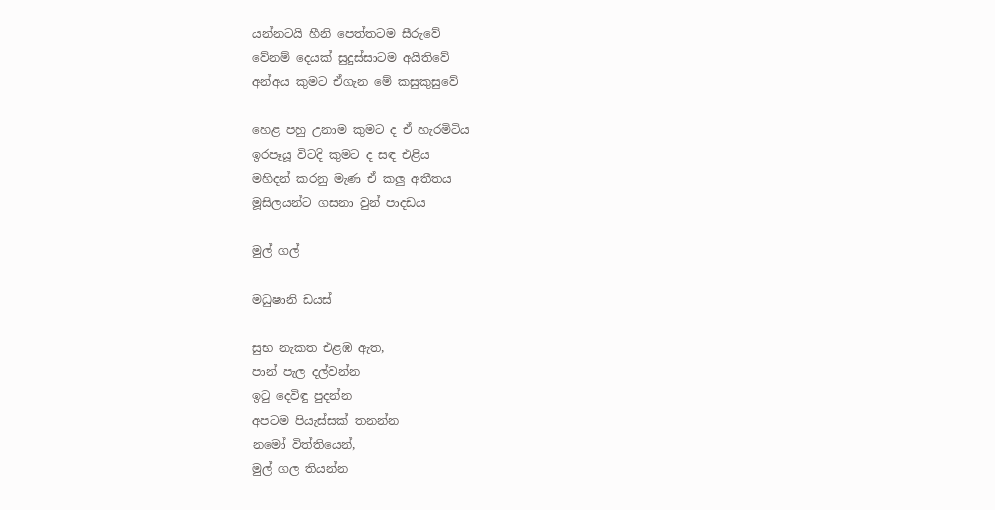යන්නටයි හීනි පෙත්තටම සීරුවේ
වේනම් දෙයක්‍ සුදුස්සාටම අයිතිවේ
අන්අය කුමට ඒගැන මේ කසුකුසුවේ

හෙළ පහු උනාම කුමට ද ඒ හැරමිටිය
ඉරපෑයූ විටදි කුමට ද සඳ එළිය
මහිදන් කරනු මැණ ඒ කලු අතීතය
මූසිලයන්ට ගසනා වුන් පාදඩය

මුල් ගල්

මධුෂානි ඩයස්

සුභ නැකත එළඹ ඇත,
පාන් පැල දල්වන්න
ඉටු දෙවිඳු පුදන්න
අපටම පියැස්සක් තනන්න
නමෝ විත්තියෙන්,
මුල් ගල තියන්න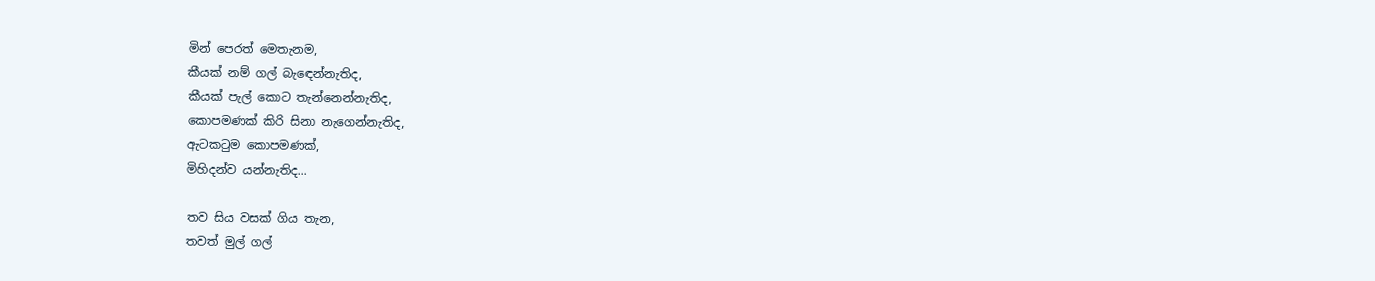මින් පෙරත් මෙතැනම,
කීයක් නම් ගල් බැඳෙන්නැතිද,
කීයක් පැල් කොට තැන්නෙන්නැතිද,
කොපමණක් කිරි සිනා නැගෙන්නැතිද,
ඇටකටුම කොපමණක්,
මිහිදන්ව යන්නැතිද...

තව සිය වසක් ගිය තැන,
තවත් මුල් ගල්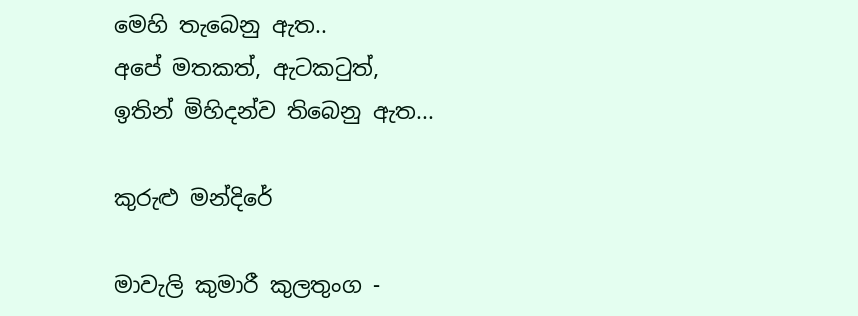මෙහි තැබෙනු ඇත..
අපේ මතකත්, ඇටකටුත්,
ඉතින් මිහිදන්ව තිබෙනු ඇත...

කුරුළු මන්දිරේ

මාවැලි කුමාරී කුලතුංග -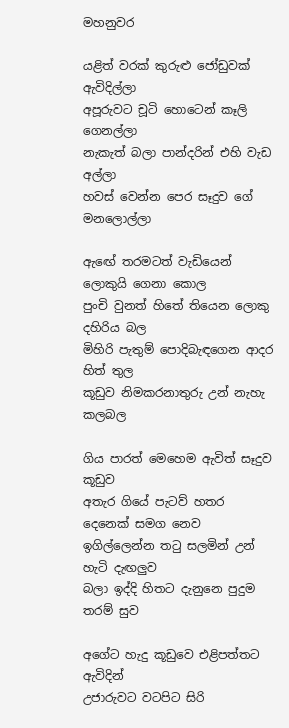මහනුවර

යළිත් වරක් කුරුළු ජෝඩුවක් ඇවිදිල්ලා
අපූරුවට චූටි හොටෙන් කෑලි ගෙනල්ලා
නැකැත් බලා පාන්දරින් එහි වැඩ අල්ලා
හවස් වෙන්න පෙර සෑදුව ගේ මනලොල්ලා

ඇඟේ තරමටත් වැඩියෙන් ලොකුයි ගෙනා කොල
පුංචි වුනත් හිතේ තියෙන ලොකු දහිරිය බල
මිහිරි පැතුම් පොදිබැඳගෙන ආදර හිත් තුල
කූඩුව නිමකරනාතුරු උන් නැහැ කලබල

ගිය පාරත් මෙහෙම ඇවිත් සෑදුව කූඩුව
අතැර ගියේ පැටව් හතර දෙනෙක් සමග නෙව
ඉගිල්ලෙන්න තටු සලමින් උන් හැටි දැඟලුව
බලා ඉද්දි හිතට දැනුනෙ පුදුම තරම් සුව

අගේට හැදු කූඩුවෙ එළිපත්තට ඇවිදින්
උජාරුවට වටපිට සිරි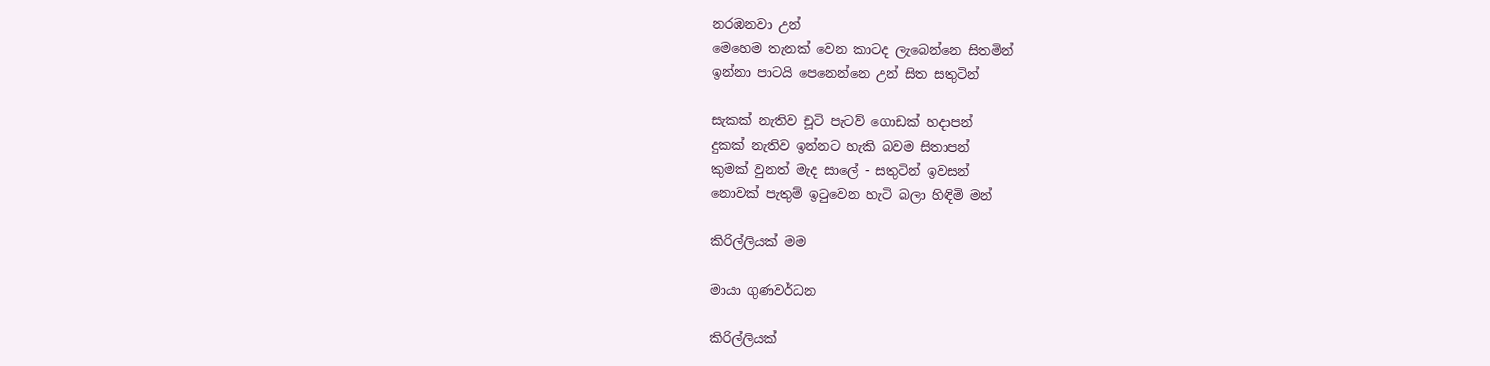නරඹනවා උන්
මෙහෙම තැනක් වෙන කාටද ලැබෙන්නෙ සිතමින්
ඉන්නා පාටයි පෙනෙන්නෙ උන් සිත සතුටින්

සැකක් නැතිව චූටි පැටව් ගොඩක් හදාපන්
දුකක් නැතිව ඉන්නට හැකි බවම සිතාපන්
කුමක් වුනත් මැද සාලේ - සතුටින් ඉවසන්
නොවක් පැතුම් ඉටුවෙන හැටි බලා හිඳිමි මන්

කිරිල්ලියක් මම

මායා ගුණවර්ධන

කිරිල්ලියක්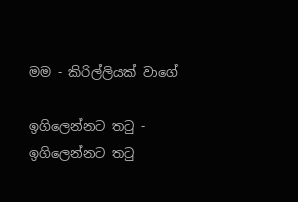මම - කිරිල්ලියක් වාගේ

ඉගිලෙන්නට තටු - ඉගිලෙන්නට තටු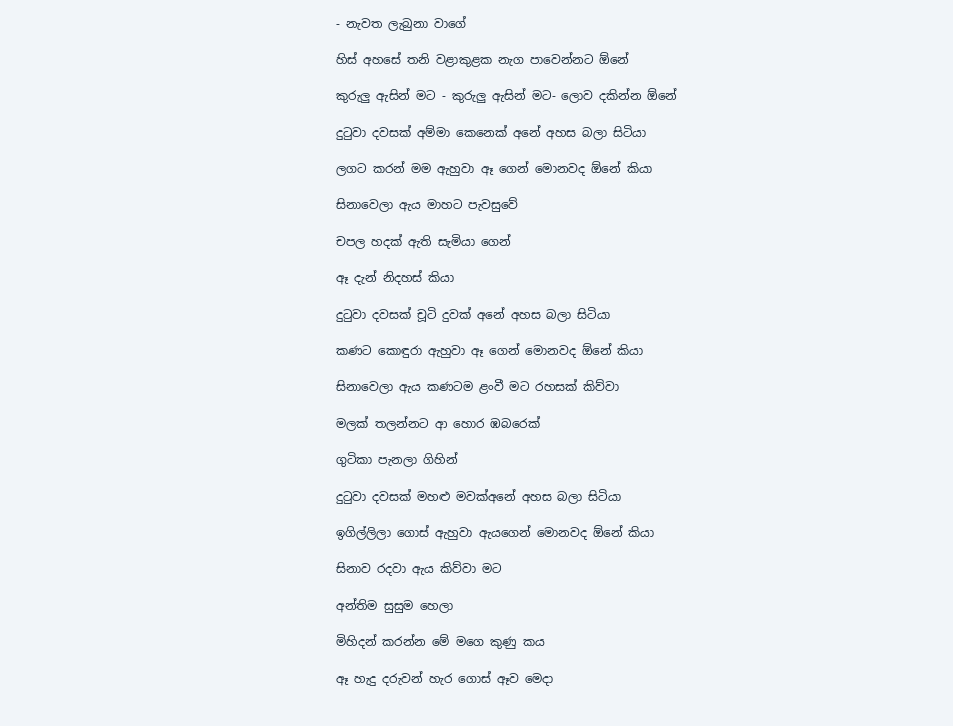- නැවත ලැබුනා වාගේ

හිස් අහසේ තනි වළාකුළක නැග පාවෙන්නට ඕනේ

කුරුලු ඇසින් මට - කුරුලු ඇසින් මට- ලොව දකින්න ඕනේ

දුටුවා දවසක් අම්මා කෙනෙක් අනේ අහස බලා සිටියා

ලගට කරන් මම ඇහුවා ඈ ගෙන් මොනවද ඕනේ කියා

සිනාවෙලා ඇය මාහට පැවසුවේ

චපල හදක් ඇති සැමියා ගෙන්

ඈ දැන් නිදහස් කියා

දුටුවා දවසක් චූටි දුවක් අනේ අහස බලා සිටියා

කණට කොඳුරා ඇහුවා ඈ ගෙන් මොනවද ඕනේ කියා

සිනාවෙලා ඇය කණටම ළංවී මට රහසක් කිව්වා

මලක් තලන්නට ආ හොර ඹබරෙක්

ගුටිකා පැනලා ගිහින්

දුටුවා දවසක් මහළු මවක්අනේ අහස බලා සිටියා

ඉගිල්ලිලා ගොස් ඇහුවා ඇයගෙන් මොනවද ඕනේ කියා

සිනාව රදවා ඇය කිව්වා මට

අන්තිම සුසුම හෙලා

මිහිදන් කරන්න මේ මගෙ කුණු කය

ඈ හැදු දරුවන් හැර ගොස් ඈව මෙදා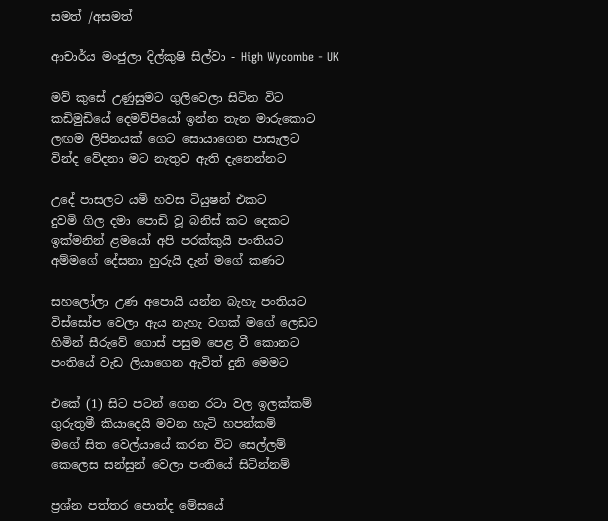සමත් /අසමත්

ආචාර්ය මංජුලා දිල්කුෂි සිල්වා - High Wycombe - UK

මව් කුසේ උණුසුමට ගුලිවෙලා සිටින විට
කඩිමුඩියේ දෙමව්පියෝ ඉන්න තැන මාරුකොට
ලඟම ලිපිනයක් ගෙට සොයාගෙන පාසැලට
වින්ද වේදනා මට නැතුව ඇති දැනෙන්නට

උදේ පාසලට යමි හවස ටියුෂන් එකට
දුවමි ගිල දමා පොඩි වූ බනිස් කට දෙකට
ඉක්මනින් ළමයෝ අපි පරක්කුයි පංතියට
අම්මගේ දේසනා හුරුයි දැන් මගේ කණට

සහලෝලා උණ අපොයි යන්න බැහැ පංතියට
විස්සෝප වෙලා ඇය නැහැ වගක් මගේ ලෙඩට
හිමින් සීරුවේ ගොස් පසුම පෙළ වී කොනට
පංතියේ වැඩ ලියාගෙන ඇවිත් දුනි මෙමට

එකේ (1) සිට පටන් ගෙන රටා වල ඉලක්කම්
ගුරුතුමී කියාදෙයි මවන හැටි හපන්කම්
මගේ සිත වෙල්යායේ කරන විට සෙල්ලම්
කෙලෙස සන්සුන් වෙලා පංතියේ සිටින්නම්

ප්‍රශ්න පත්තර පොත්ද මේසයේ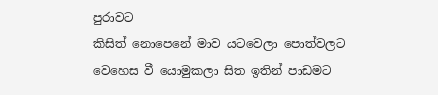පුරාවට
කිසිත් නොපෙනේ මාව යටවෙලා පොත්වලට
වෙහෙස වී යොමුකලා සිත ඉතින් පාඩමට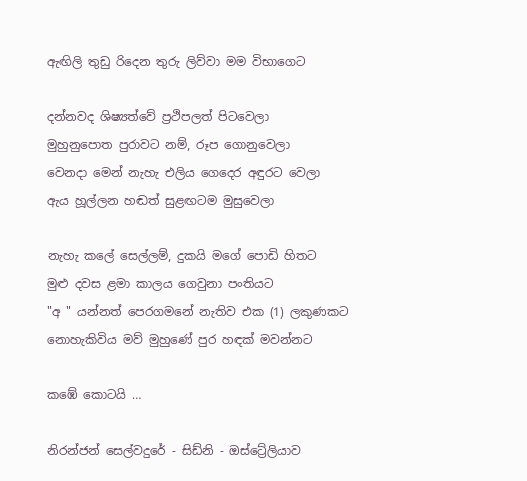ඇඟිලි තුඩු රිදෙන තුරු ලිව්වා මම විභාගෙට

දන්නවද ශිෂ්‍යත්වේ ප්‍රථිපලත් පිටවෙලා
මුහුනුපොත පුරාවට නම්, රූප ගොනුවෙලා
වෙනදා මෙන් නැහැ එලිය ගෙදෙර අඳුරට වෙලා
ඇය හූල්ලන හඬත් සුළඟටම මුසුවෙලා

නැහැ කලේ සෙල්ලම්, දුකයි මගේ පොඩි හිතට
මුළු දවස ළමා කාලය ගෙවුනා පංතියට
"අ " යන්නත් පෙරගමනේ නැතිව එක (1) ලකුණකට
නොහැකිවිය මව් මුහුණේ පුර හඳක් මවන්නට

කඹේ කොටයි …

නිරන්ජන් සෙල්වදුරේ - සිඩ්නි - ඔස්ට්‍රේලියාව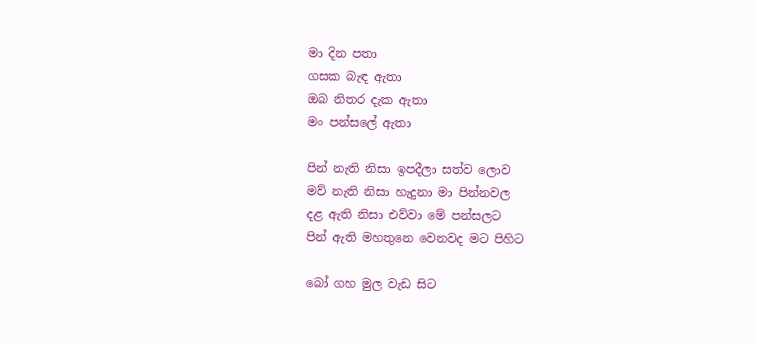මා දින පතා
ගසක බැඳ ඇතා
ඔබ නිතර දැක ඇතා
මං පන්සලේ ඇතා

පින් නැති නිසා ඉපදීලා සත්ව ලොව
මව් නැති නිසා හැදුනා මා පින්නවල
දළ ඇති නිසා එව්වා මේ පන්සලට
පින් ඇති මහතුනෙ වෙනවද මට පිහිට

බෝ ගහ මුල වැඩ සිට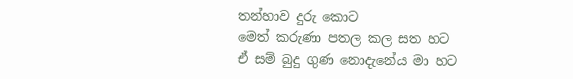තන්හාව දුරු කොට
මෙත් කරුණා පතල කල සත හට
ඒ සම් බුදු ගුණ නොදැනේය මා හට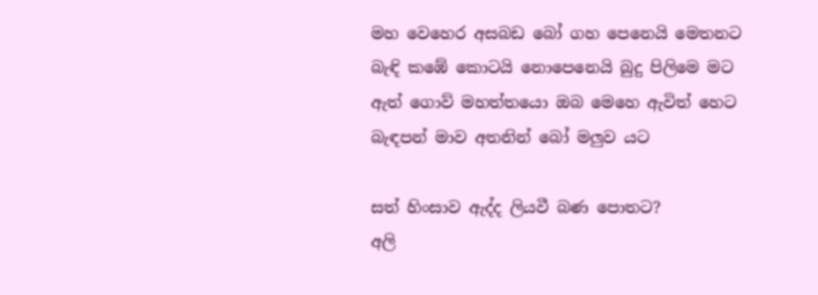මහ වෙහෙර අසබඩ බෝ ගහ පෙනෙයි මෙතනට
බැඳි කඹේ කොටයි නොපෙනෙයි බුදු පිලිමෙ මට
ඇත් ගොව් මහත්තයො ඔබ මෙහෙ ඇවිත් හෙට
බැඳපන් මාව අතනින් බෝ මලුව යට

සත් හිංසාව ඇද්ද ලියවී බණ පොතට?
අලි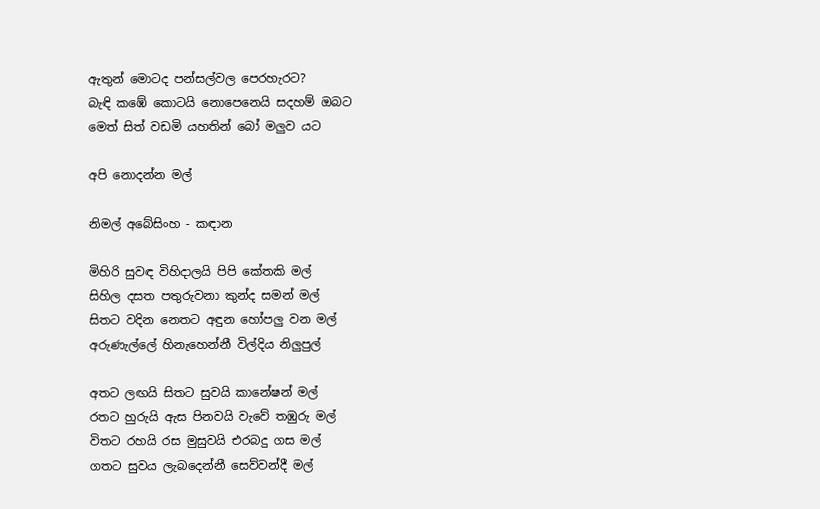ඇතුන් මොටද පන්සල්වල පෙරහැරට?
බැඳි කඹේ කොටයි නොපෙනෙයි සදහම් ඔබට
මෙත් සිත් වඩමි යහතින් බෝ මලුව යට

අපි නොදන්න මල්

නිමල් අබේසිංහ - කඳාන

මිහිරි සුවඳ විහිදාලයි පිපි කේතකි මල්
සිහිල දසත පතුරුවනා කුන්ද සමන් මල්
සිතට වදින නෙතට අඳුන හෝපලු වන මල්
අරුණැල්ලේ හිනැහෙන්නී විල්දිය නිලුපුල්

අතට ලඟයි සිතට සුවයි කානේෂන් මල්
රතට හුරුයි ඇස පිනවයි වැවේ තඹුරු මල්
විතට රහයි රස මුසුවයි එරබදු ගස මල්
ගතට සුවය ලැබදෙන්නී සෙව්වන්දී මල්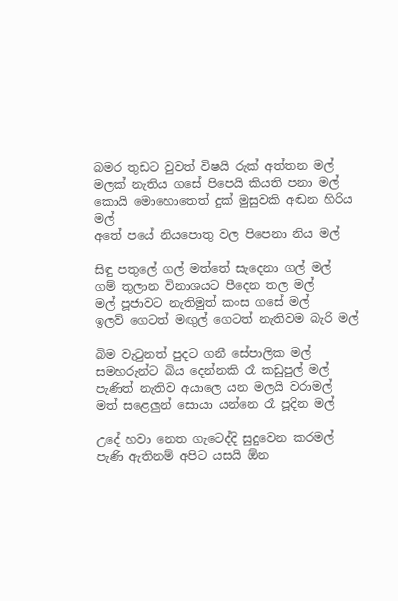බමර තුඩට වුවත් විෂයි රුක් අත්තන මල්
මලක් නැතිය ගසේ පිපෙයි කියති පනා මල්
කොයි මොහොතෙත් දුක් මුසුවකි අඬන හිරිය මල්
අතේ පයේ නියපොතු වල පිපෙනා නිය මල්

සිඳු පතුලේ ගල් මත්තේ සැදෙනා ගල් මල්
ගම් තුලාන විනාශයට පීදෙන තල මල්
මල් පූජාවට නැතිමුත් කංස ගසේ මල්
ඉලව් ගෙටත් මඟුල් ගෙටත් නැතිවම බැරි මල්

බිම වැටුනත් පුදට ගනී සේපාලික මල්
සමහරුන්ට බිය දෙන්නකි රෑ කඩුපුල් මල්
පැණිත් නැතිව අයාලෙ යන මලයි වරාමල්
මත් සළෙලුන් සොයා යන්නෙ රෑ පූදින මල්

උදේ හවා නෙත ගැටෙද්දි සුදුවෙන කරමල්
පැණි ඇතිනම් අපිට යසයි ඕන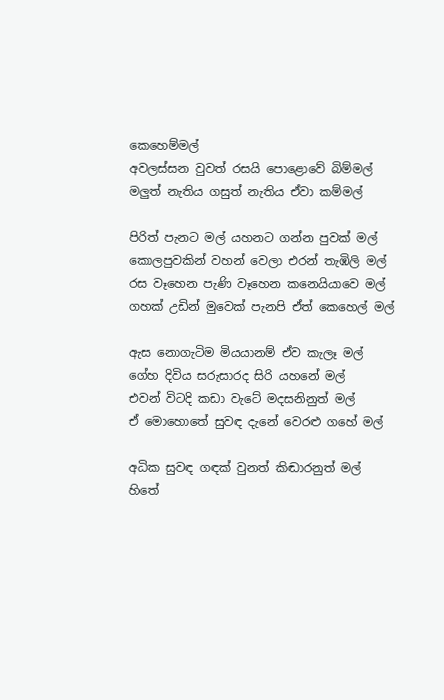කෙහෙම්මල්
අවලස්සන වුවත් රසයි පොළොවේ බිම්මල්
මලුත් නැතිය ගසුත් නැතිය ඒවා කම්මල්

පිරිත් පැනට මල් යහනට ගන්න පුවක් මල්
කොලපුවකින් වහන් වෙලා එරන් තැඹිලි මල්
රස වෑහෙන පැණි වෑහෙන කනෙයියාවෙ මල්
ගහක් උඩින් මුවෙක් පැනපි ඒත් කෙහෙල් මල්

ඇස නොගැටිම මියයානම් ඒව කැලෑ මල්
ගේහ දිවිය සරුසාරද සිරි යහනේ මල්
එවන් විටදි කඩා වැටේ මදසනිනුත් මල්
ඒ මොහොතේ සුවඳ දැනේ වෙරළු ගහේ මල්

අධික සුවඳ ගඳක් වුනත් කිඬාරනුත් මල්
හිතේ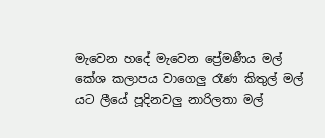මැවෙන හදේ මැවෙන ප්‍රේමණීය මල්
කේශ කලාපය වාගෙලු රෑණ කිතුල් මල්
යට ලීයේ පූදිනවලු නාරිලතා මල්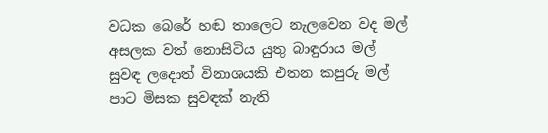වධක බෙරේ හඬ තාලෙට නැලවෙන වද මල්
අසලක වත් නොසිටිය යුතු බාඳුරාය මල්
සුවඳ ලදොත් විනාශයකි එතන කපුරු මල්
පාට මිසක සුවඳක් නැති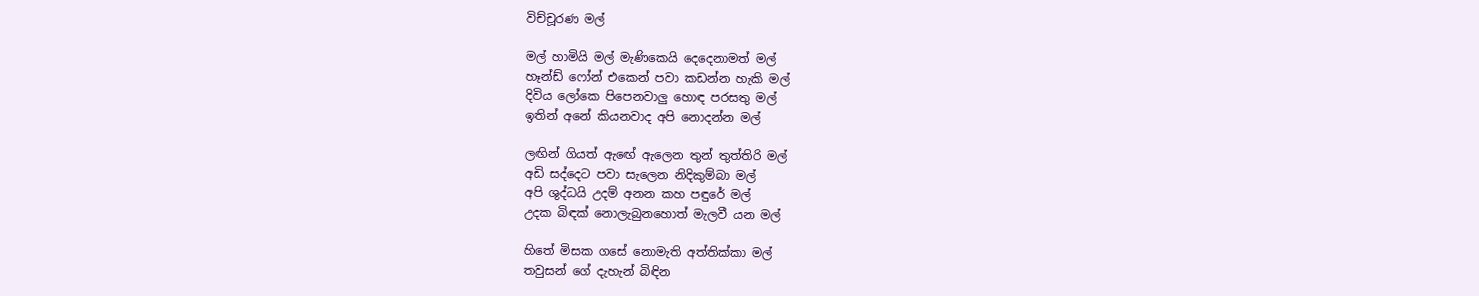විච්චූරණ මල්

මල් හාමියි මල් මැණිකෙයි දෙදෙනාමත් මල්
හෑන්ඩ් ෆෝන් එකෙන් පවා කඩන්න හැකි මල්
දිවිය ලෝකෙ පිපෙනවාලු හොඳ පරසතු මල්
ඉතින් අනේ කියනවාද අපි නොදන්න මල්

ලඟින් ගියත් ඇඟේ ඇලෙන තුන් තුත්තිරි මල්
අඩි සද්දෙට පවා සැලෙන නිදිකුම්බා මල්
අපි ශුද්ධයි උදම් අනන කහ පඳුරේ මල්
උදක බිඳක් නොලැබුනහොත් මැලවී යන මල්

හිතේ මිසක ගසේ නොමැති අත්තික්කා මල්
තවුසන් ගේ දැහැන් බිඳින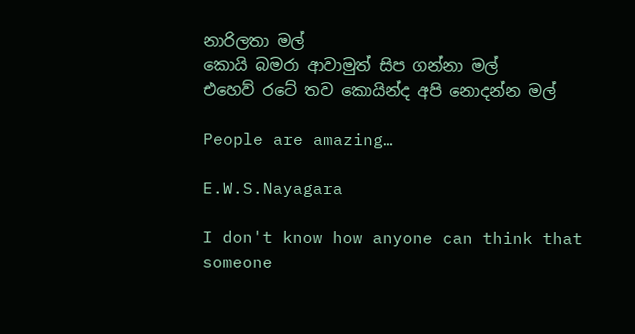නාරිලතා මල්
කොයි බමරා ආවාමුත් සිප ගන්නා මල්
එහෙව් රටේ තව කොයින්ද අපි නොදන්න මල්

People are amazing…

E.W.S.Nayagara

I don't know how anyone can think that someone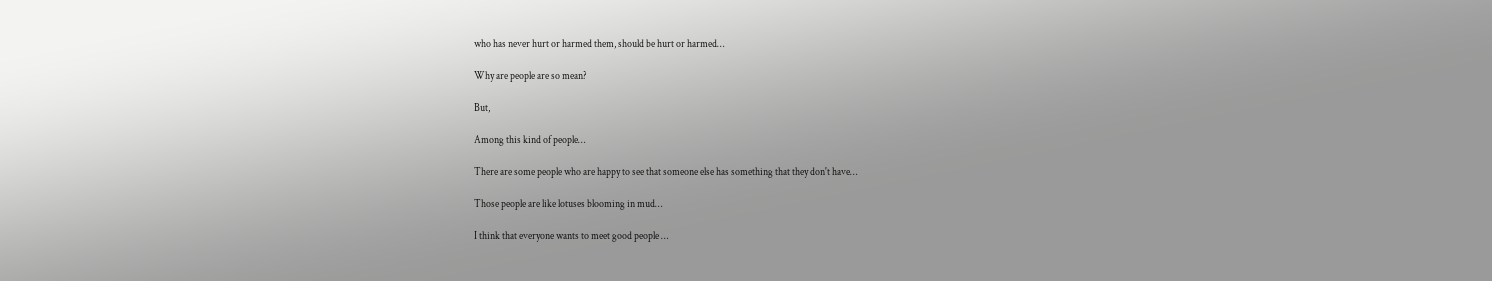who has never hurt or harmed them, should be hurt or harmed…

Why are people are so mean?

But,

Among this kind of people…

There are some people who are happy to see that someone else has something that they don't have…

Those people are like lotuses blooming in mud…

I think that everyone wants to meet good people …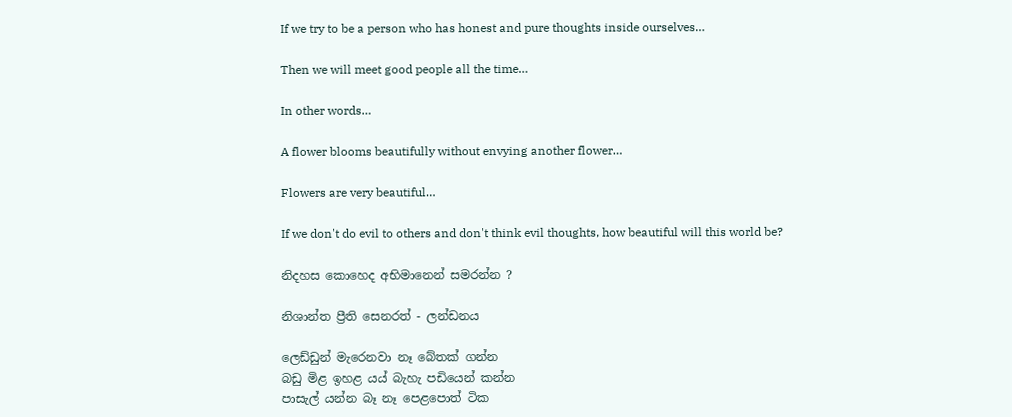If we try to be a person who has honest and pure thoughts inside ourselves…

Then we will meet good people all the time…

In other words…

A flower blooms beautifully without envying another flower…

Flowers are very beautiful…

If we don't do evil to others and don't think evil thoughts, how beautiful will this world be?

නිදහස කොහෙද අභිමානෙන් සමරන්න ?

නිශාන්ත ප්‍රීති සෙනරත් - ලන්ඩනය

ලෙඩ්ඩුන් මැරෙනවා නෑ බේතක් ගන්න
බඩු මිළ ඉහළ යය් බැහැ පඩියෙන් කන්න
පාසැල් යන්න බෑ නෑ පෙළපොත් ටික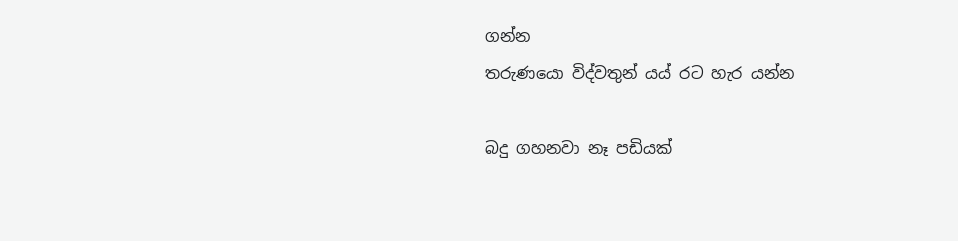ගන්න
තරුණයො විද්වතුන් යය් රට හැර යන්න

බදු ගහනවා නෑ පඩියක්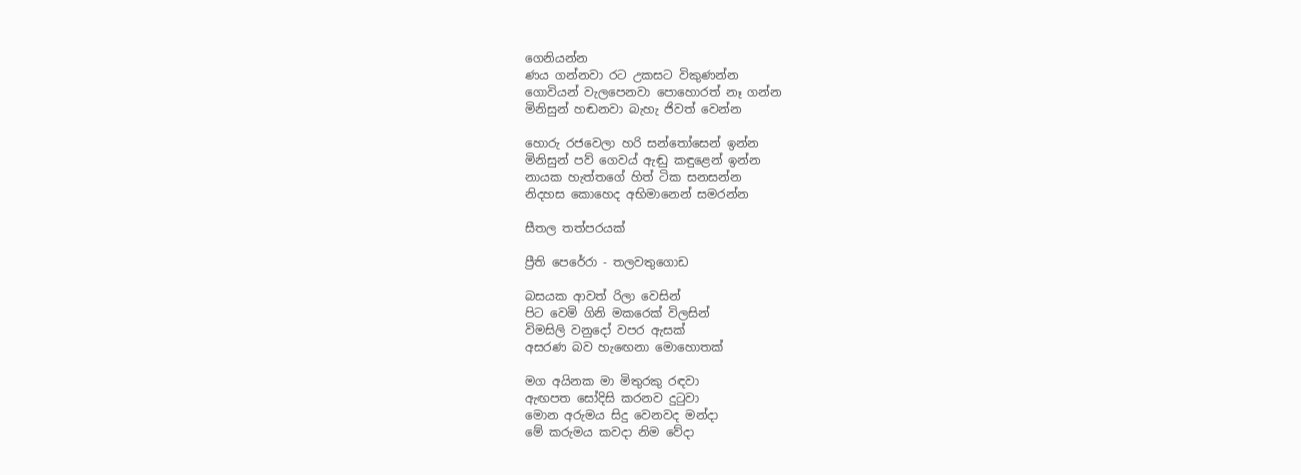ගෙනියන්න
ණය ගන්නවා රට උකසට විකුණන්න
ගොවියන් වැලපෙනවා පොහොරත් නෑ ගන්න
මිනිසුන් හඬනවා බැහැ ජිවත් වෙන්න

හොරු රජවෙලා හරි සන්තෝසෙන් ඉන්න
මිනිසුන් පව් ගෙවය් ඇඬු කඳුළෙන් ඉන්න
නායක හැත්තගේ හිත් ටික සනසන්න
නිදහස කොහෙද අභිමානෙන් සමරන්න

සීතල තත්පරයක්

ප්‍රීති පෙරේරා - තලවතුගොඩ

බසයක ආවත් රිලා වෙසින්
පිට වෙමි ගිනි මකරෙක් විලසින්
විමසිලි වනුදෝ වපර ඇසක්
අසරණ බව හැඟෙනා මොහොතක්

මග අයිනක මා මිතුරකු රඳවා
ඇඟපත සෝදිසි කරනව දුටුවා
මොන අරුමය සිදු වෙනවද මන්දා
මේ කරුමය කවදා නිම වේදා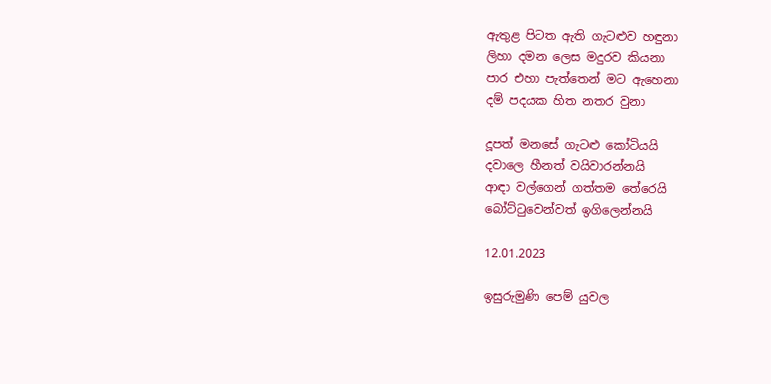ඇතුළ පිටත ඇති ගැටළුව හඳුනා
ලිහා දමන ලෙස මදුරව කියනා
පාර එහා පැත්තෙන් මට ඇහෙනා
දම් පදයක හිත නතර වුනා

දූපත් මනසේ ගැටළු කෝටියයි
දවාලෙ හීනත් වයිවාරන්නයි
ආඳා වල්ගෙන් ගත්තම තේරෙයි
බෝට්ටුවෙන්වත් ඉගිලෙන්නයි

12.01.2023

ඉසුරුමුණි පෙම් යුවල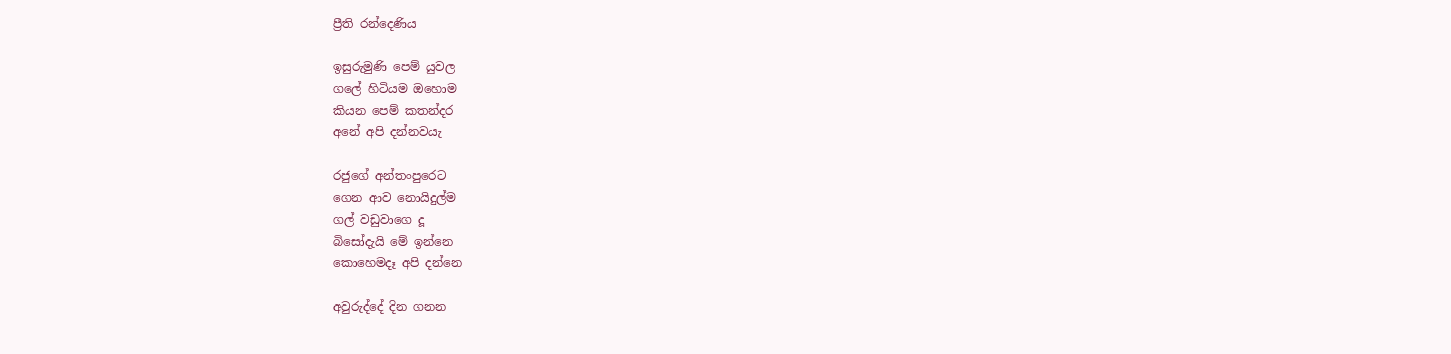ප්‍රීති රන්දෙණිය

ඉසුරුමුණි පෙම් යුවල
ගලේ හිටියම ඔහොම
කියන පෙම් කතන්දර
අනේ අපි දන්නවයැ

රජුගේ අන්තංපුරෙට
ගෙන ආව නොයිදුල්ම
ගල් වඩුවාගෙ දූ
බිසෝදැයි මේ ඉන්නෙ
කොහෙමදෑ අපි දන්නෙ

අවුරුද්දේ දින ගනන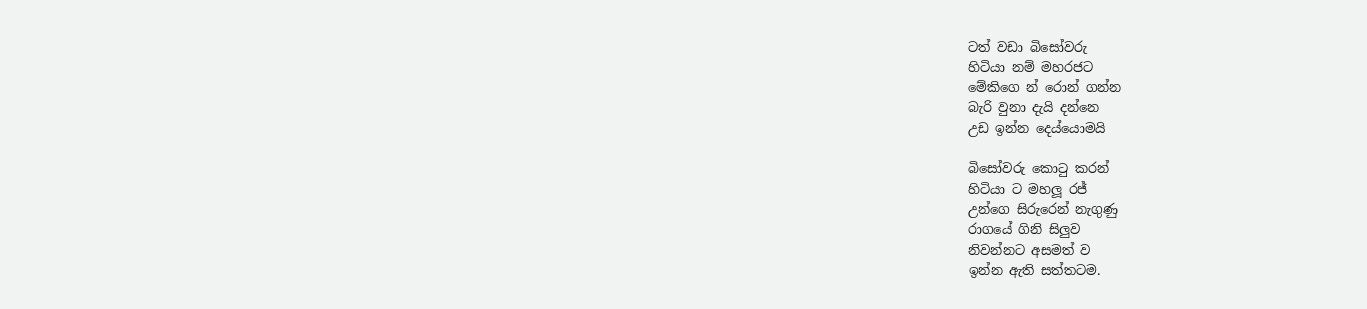ටත් වඩා බිසෝවරු
හිටියා නම් මහරජට
මේකිගෙ න් රොන් ගන්න
බැරි වුනා දැයි දන්නෙ
උඩ ඉන්න දෙය්යොමයි

බිසෝවරු කොටු කරන්
හිටියා ට මහලූ රජ්
උන්ගෙ සිරුරෙන් නැගුණු
රාගයේ ගිනි සිලුව
නිවන්නට අසමත් ව
ඉන්න ඇති සත්තටම.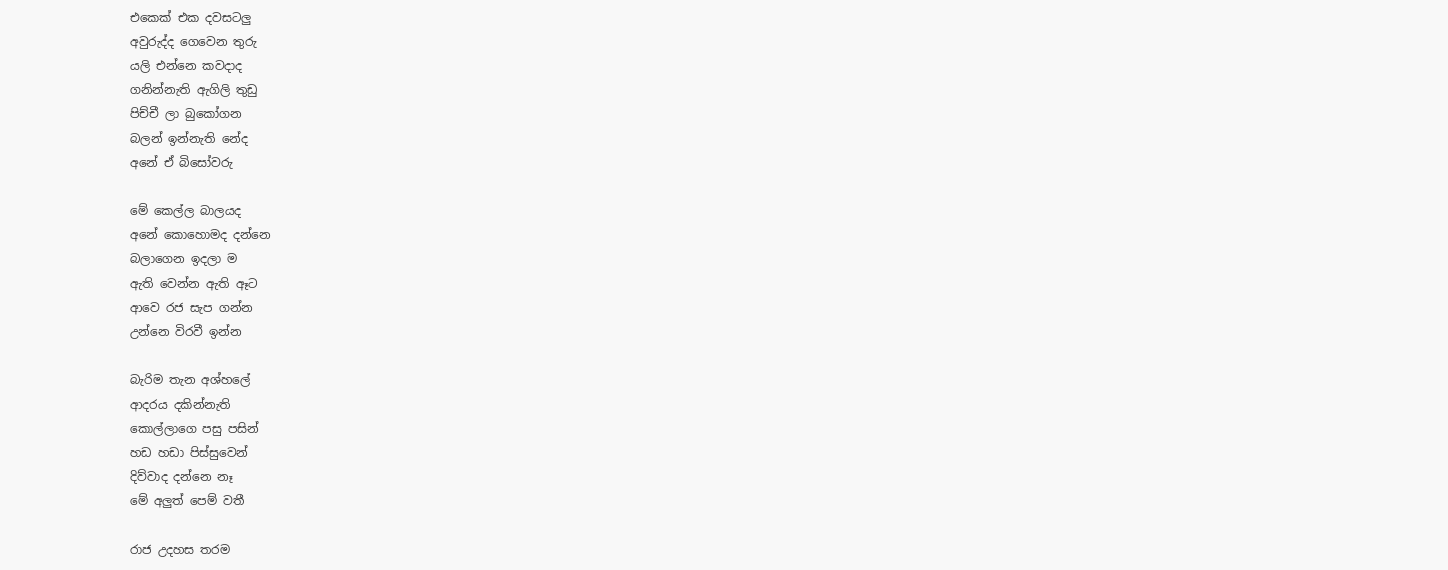එකෙක් එක දවසටලු
අවුරුද්ද ගෙවෙන තුරු
යලි එන්නෙ කවදාද
ගනින්නැති ඇගිලි තුඩු
පිච්චී ලා බුකෝගන
බලන් ඉන්නැති නේද
අනේ ඒ බිසෝවරු

මේ කෙල්ල බාලයද
අනේ කොහොමද දන්නෙ
බලාගෙන ඉදලා ම
ඇති වෙන්න ඇති ඈට
ආවෙ රජ සැප ගන්න
උන්නෙ විරවී ඉන්න

බැරිම තැන අශ්හලේ
ආදරය දකින්නැති
කොල්ලාගෙ පසු පසින්
හඩ හඩා පිස්සුවෙන්
දිව්වාද දන්නෙ නෑ
මේ අලුත් පෙම් වතී

රාජ උදහස තරම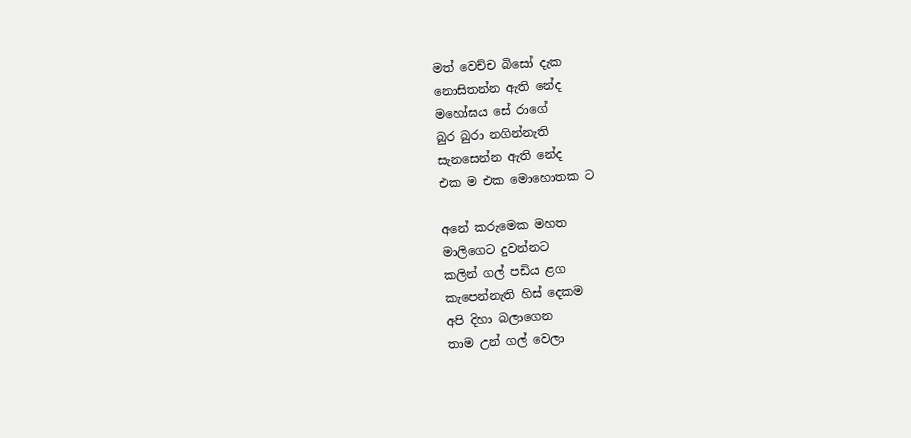මත් වෙච්ච බිසෝ දැක
නොසිතන්න ඇති නේද
මහෝඝය සේ රාගේ
බුර බුරා නගින්නැති
සැනසෙන්න ඇති නේද
එක ම එක මොහොතක ට

අනේ කරුමෙක මහත
මාලිගෙට දුවන්නට
කලින් ගල් පඩිය ළග
කැපෙන්නැති හිස් දෙකම
අපි දිහා බලාගෙන
තාම උන් ගල් වෙලා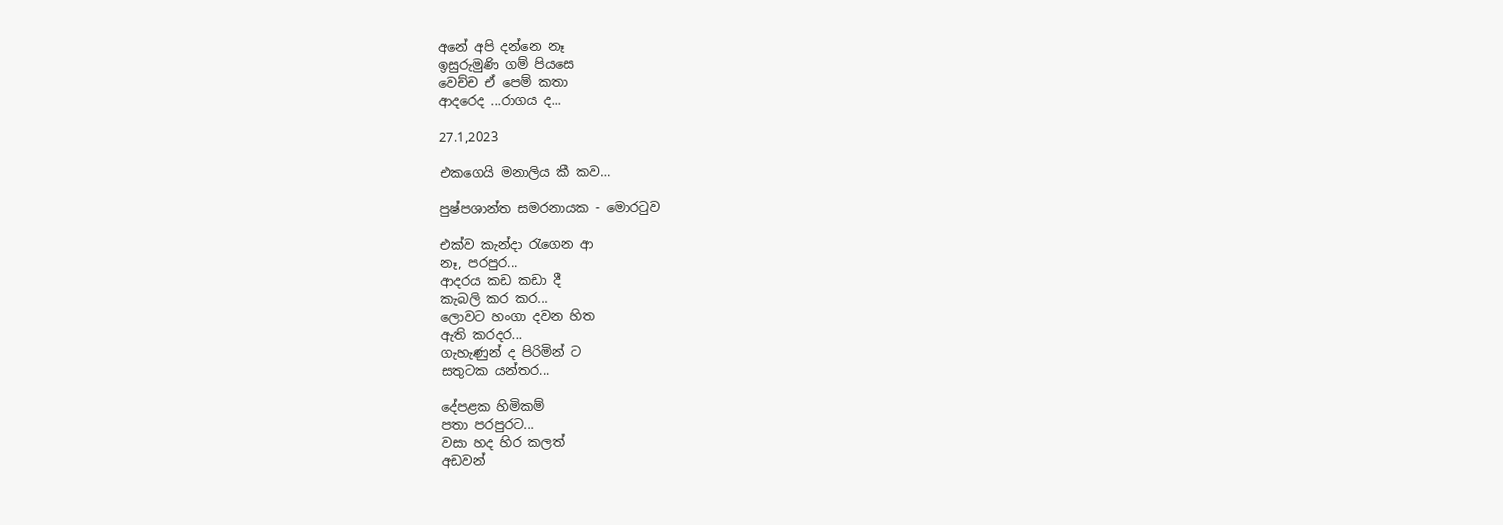අනේ අපි දන්නෙ නෑ
ඉසුරුමුණි ගම් පියසෙ
වෙච්ච ඒ පෙම් කතා
ආදරෙද ...රාගය ද...

27.1,2023

එකගෙයි මනාලිය කී කව…

පුෂ්පශාන්ත සමරනායක - මොරටුව

එක්ව කැන්දා රැගෙන ආ
නෑ, පරපුර...
ආදරය කඩ කඩා දී
කැබලි කර කර...
ලොවට හංගා දවන හිත
ඇති කරදර...
ගැහැණුන් ද පිරිමින් ට
සතුටක යන්තර...

දේපළක හිමිකම්
පතා පරපුරට...
වසා හද හිර කලත්
අඩවන්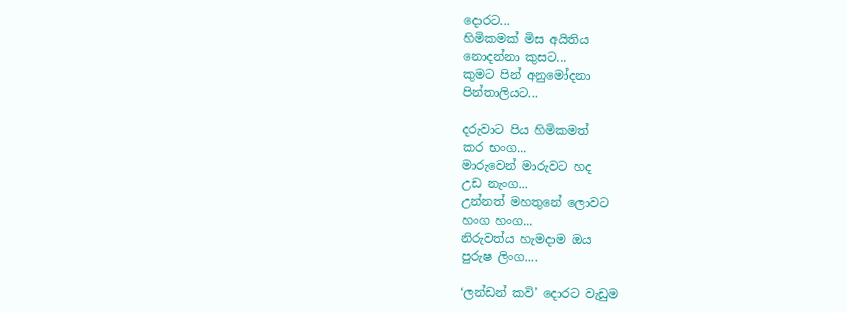දොරට...
හිමිකමක් මිස අයිතිය
නොදන්නා කුසට...
කුමට පින් අනුමෝදනා
පින්තාලියට...

දරුවාට පිය හිමිකමත්
කර භංග...
මාරුවෙන් මාරුවට හද
උඩ නැංග...
උන්නත් මහතුනේ ලොවට
හංග හංග...
නිරුවත්ය හැමදාම ඔය
පුරුෂ ලිංග....

‘ලන්ඩන් කවි’ දොරට වැඩුම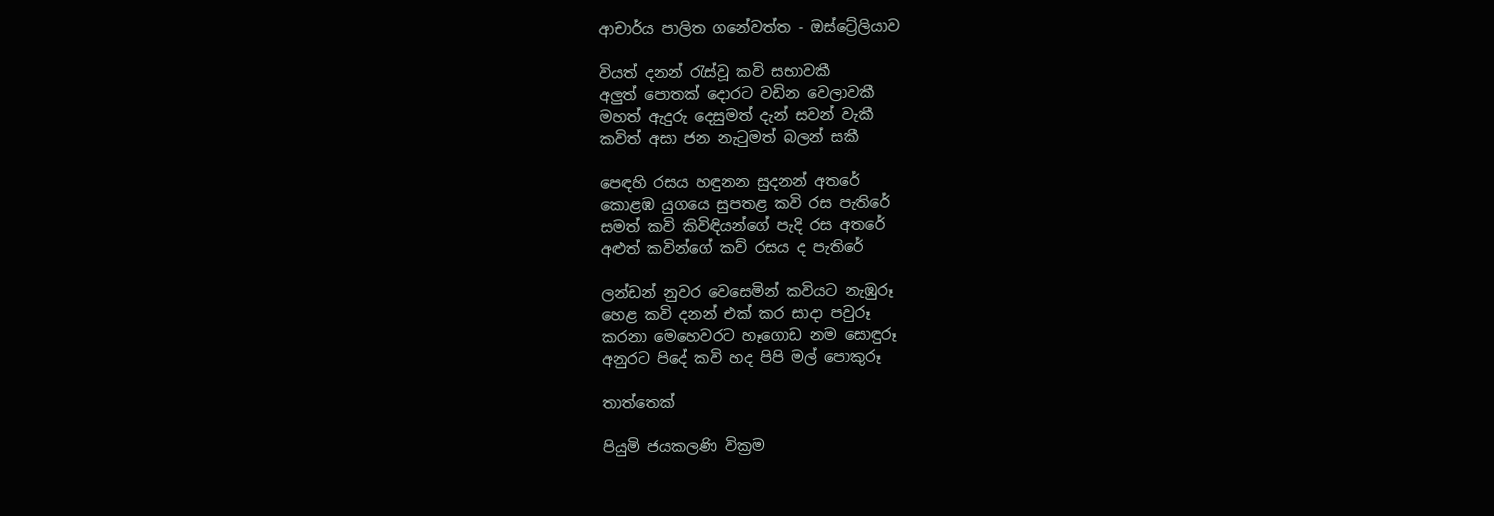ආචාර්ය පාලිත ගනේවත්ත - ඔස්ට්‍රේලියාව

වියත් දනන් රැස්වූ කවි සභාවකී
අලුත් පොතක් දොරට වඩින වෙලාවකී
මහත් ඇදුරු දෙසුමත් දැන් සවන් වැකී
කවිත් අසා ජන නැටුමත් බලන් සකී

පෙඳහි රසය හඳුනන සුදනන් අතරේ
කොළඹ යුගයෙ සුපතළ කවි රස පැතිරේ
සමත් කවි කිවිඳියන්ගේ පැදි රස අතරේ
අළුත් කවින්ගේ කව් රසය ද පැතිරේ

ලන්ඩන් නුවර වෙසෙමින් කවියට නැඹුරූ
හෙළ කවි දනන් එක් කර සාදා පවුරූ
කරනා මෙහෙවරට හෑගොඩ නම සොඳුරූ
අනුරට පිදේ කවි හද පිපි මල් පොකුරූ

තාත්තෙක්

පියුමි ජයකලණි වික්‍රම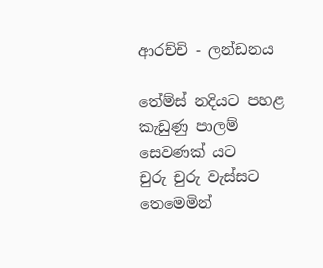ආරච්චි - ලන්ඩනය

තේම්ස් නදියට පහළ
කැඩුණු පාලම් සෙවණක් යට
චුරු චුරු වැස්සට තෙමෙමින්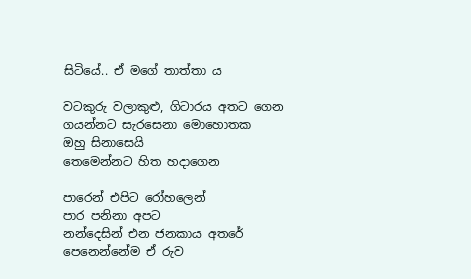සිටියේ.. ඒ මගේ තාත්තා ය

වටකුරු වලාකුළු, ගිටාරය අතට ගෙන
ගයන්නට සැරසෙනා මොහොතක
ඔහු සිනාසෙයි
තෙමෙන්නට හිත හදාගෙන

පාරෙන් එපිට රෝහලෙන්
පාර පනිනා අපට
නන්දෙසින් එන ජනකාය අතරේ
පෙනෙන්නේම ඒ රුව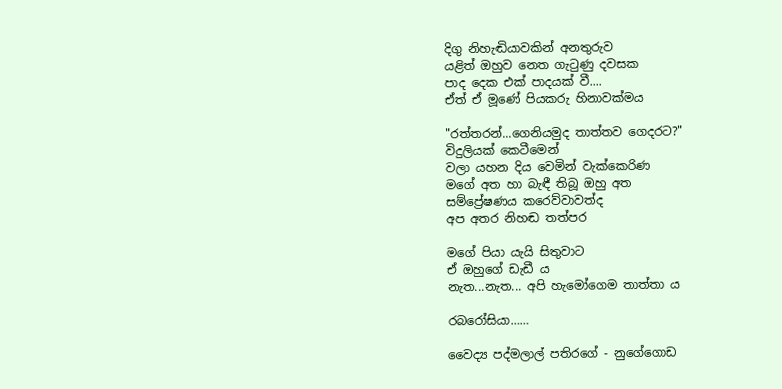දිගු නිහැඬියාවකින් අනතුරුව
යළිත් ඔහුව නෙත ගැටුණු දවසක
පාද දෙක එක් පාදයක් වී....
ඒත් ඒ මූණේ පියකරු හිනාවක්මය

"රත්තරන්...ගෙනියමුද තාත්තව ගෙදරට?"
විදුලියක් කෙටීමෙන්
වලා යහන දිය වෙමින් වැක්කෙරිණ
මගේ අත හා බැඳී තිබූ ඔහු අත
සම්ප්‍රේෂණය කරෙව්වාවත්ද
අප අතර නිහඬ තත්පර

මගේ පියා යැයි සිතුවාට
ඒ ඔහුගේ ඩැඩී ය
නැත...නැත... අපි හැමෝගෙම තාත්තා ය

රබරෝසියා……

වෛද්‍ය පද්මලාල් පතිරගේ - නුගේගොඩ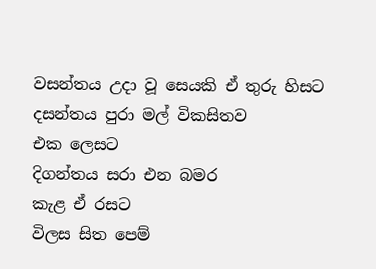වසන්තය උදා වූ සෙයකි ඒ තුරු හිසට
දසන්තය පුරා මල් විකසිතව
එක ලෙසට
දිගන්තය සරා එන බමර
කැළ ඒ රසට
විලස සිත පෙම්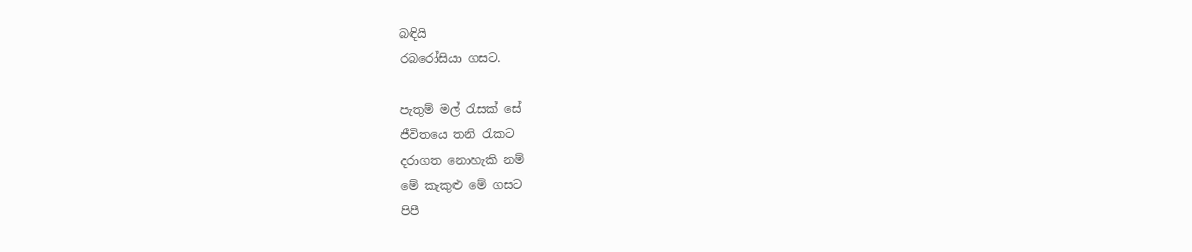බඳියි
රබරෝසියා ගසට.

පැතුම් මල් රැසක් සේ
ජීවිතයෙ තනි රැකට
දරාගත නොහැකි නම්
මේ කැකුළු මේ ගසට
පිපී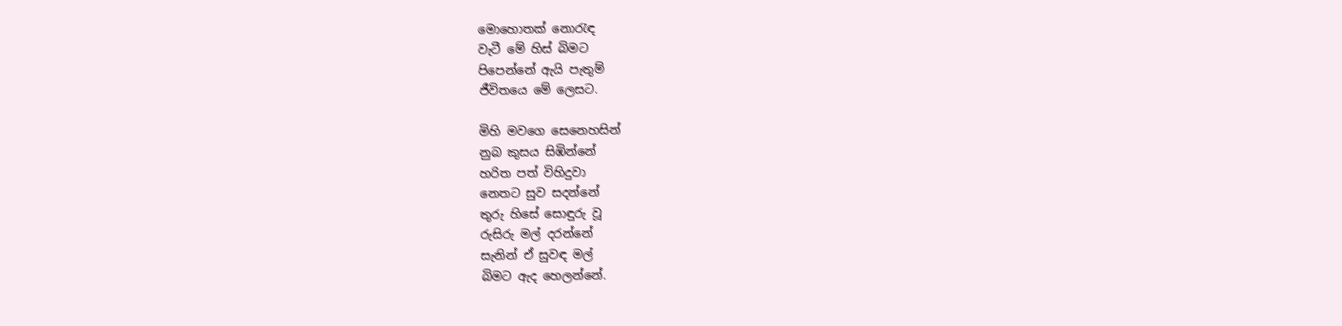මොහොතක් නොරැඳ
වැටී මේ හිස් බිමට
පිපෙන්නේ ඇයි පැතුම්
ජීවිතයෙ මේ ලෙසට.

මිහි මවගෙ සෙනෙහසින්
නුබ කුසය සිඹින්නේ
හරිත පත් විහිදුවා
නෙතට සුව සදන්නේ
තුරු හිසේ සොඳුරු වූ
රුසිරු මල් දරන්නේ
සැනින් ඒ සුවඳ මල්
බිමට ඇද හෙලන්නේ.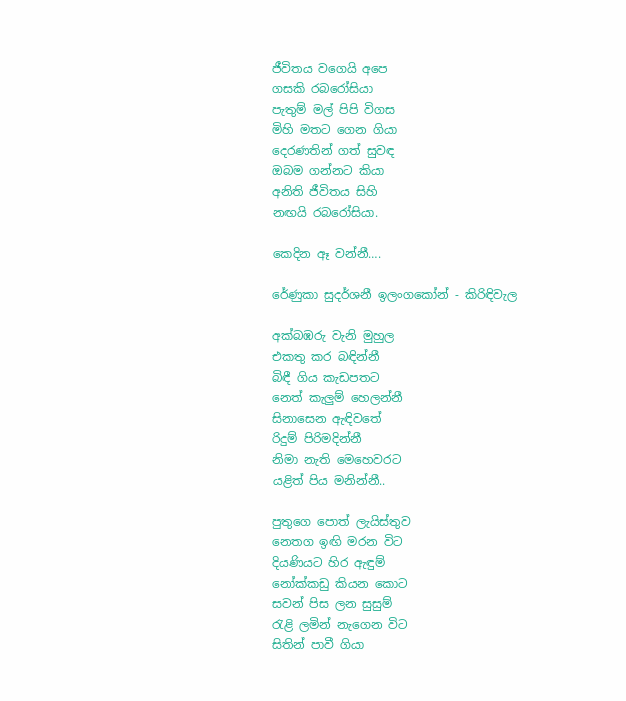ජීවිතය වගෙයි අපෙ
ගසකි රබරෝසියා
පැතුම් මල් පිපි විගස
මිහි මතට ගෙන ගියා
දෙරණතින් ගත් සුවඳ
ඔබම ගන්නට කියා
අනිති ජීවිතය සිහි
නඟයි රබරෝසියා.

කෙදින ඈ වන්නී….

රේණුකා සුදර්ශනී ඉලංගකෝන් - කිරිඳිවැල

අක්බඹරු වැනි මුහුල
එකතු කර බඳින්නී
බිඳී ගිය කැඩපතට
නෙත් කැලුම් හෙලන්නී
සිනාසෙන ඇඳිවතේ
රිදුම් පිරිමදින්නී
නිමා නැති මෙහෙවරට
යළිත් පිය මනින්නී..

පුතුගෙ පොත් ලැයිස්තුව
නෙතග ඉඟි මරන විට
දියණියට හිර ඇඳුම්
නෝක්කඩු කියන කොට
සවන් පිස ලන සුසුම්
රැළි ලමින් නැගෙන විට
සිතින් පාවී ගියා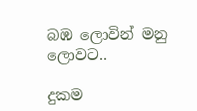බඹ ලොවින් මනු ලොවට..

දුකම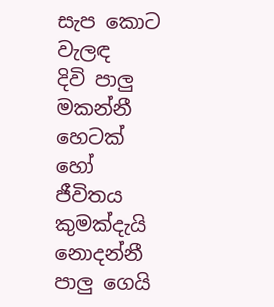සැප කොට වැලඳ
දිවි පාලු මකන්නී
හෙටක් හෝ ජීවිතය
කුමක්දැයි නොදන්නී
පාලු ගෙයි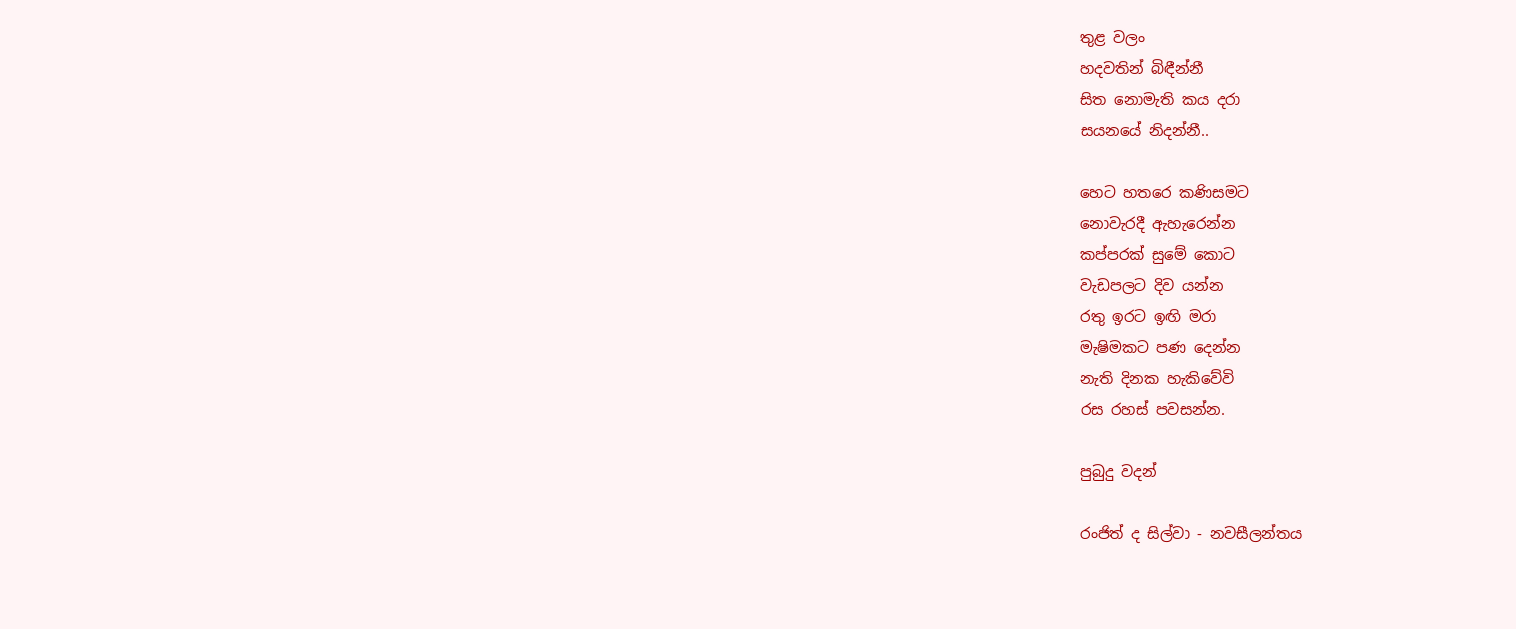තුළ වලං
හදවතින් බිඳීන්නී
සිත නොමැති කය දරා
සයනයේ නිදන්නී..

හෙට හතරෙ කණිසමට
නොවැරදී ඇහැරෙන්න
කප්පරක් සුමේ කොට
වැඩපලට දිව යන්න
රතු ඉරට ඉඟි මරා
මැෂිමකට පණ දෙන්න
නැති දිනක හැකිවේවි
රස රහස් පවසන්න.

පුබුදු වදන්

රංජිත් ද සිල්වා - නවසීලන්තය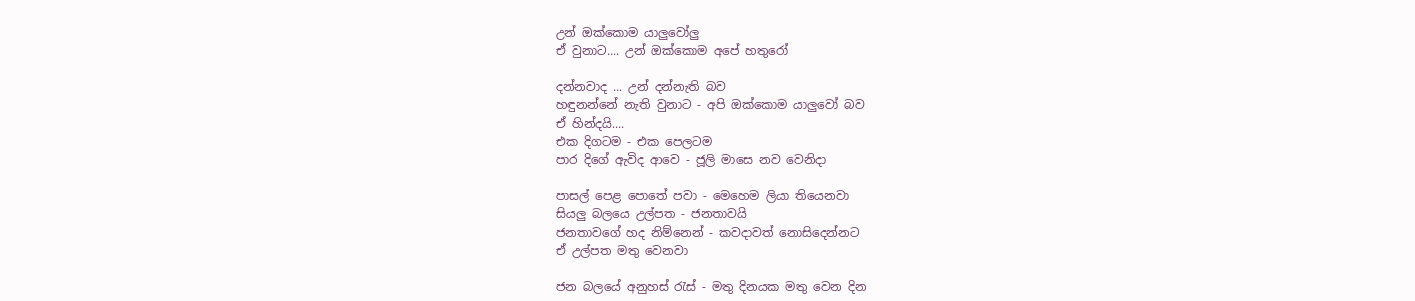උන් ඔක්කොම යාලුවෝලු
ඒ වුනාට.... උන් ඔක්කොම අපේ හතුරෝ

දන්නවාද ... උන් දන්නැති බව
හඳුනන්නේ නැති වුනාට - අපි ඔක්කොම යාලුවෝ බව
ඒ හින්දයි....
එක දිගටම - එක පෙලටම
පාර දිගේ ඇවිද ආවෙ - ජූලි මාසෙ නව වෙනිදා

පාසල් පෙළ පොතේ පවා - මෙහෙම ලියා තියෙනවා
සියලු බලයෙ උල්පත - ජනතාවයි
ජනතාවගේ හද නිම්නෙන් - කවදාවත් නොසිදෙන්නට
ඒ උල්පත මතු වෙනවා

ජන බලයේ අනුහස් රැස් - මතු දිනයක මතු වෙන දින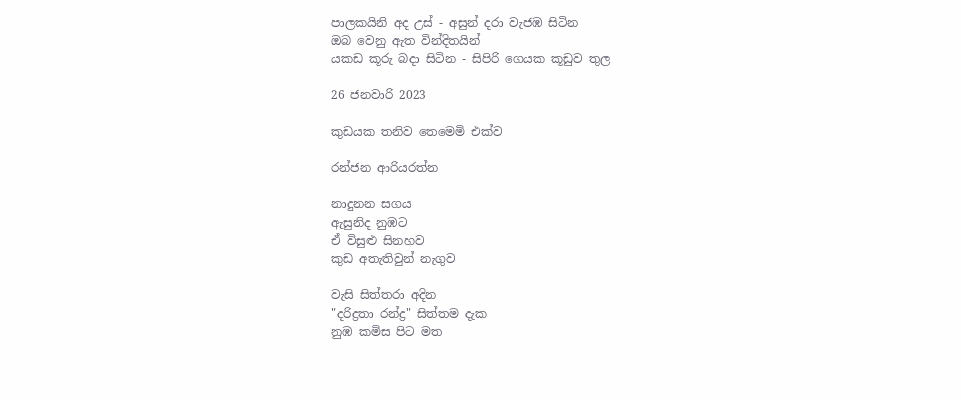පාලකයිනි අද උස් - අසුන් දරා වැජඹ සිටින
ඔබ වෙනු ඇත වින්දිතයින්
යකඩ කූරු බදා සිටින - සිපිරි ගෙයක කූඩුව තුල

26 ජනවාරි 2023

කුඩයක තනිව තෙමෙමි එක්ව

රන්ජන ආරියරත්න

නාදුනන සගය
ඇසුනිද නුඹට
ඒ විසුළු සිනහව
කුඩ අතැතිවුන් නැගුව

වැසි සිත්තරා අදින
"දරිද්‍රතා රන්ද්‍ර" සිත්තම දැක
නුඹ කමිස පිට මත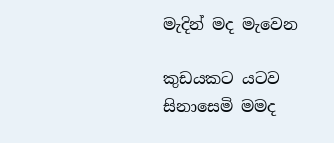මැදින් මද මැවෙන

කුඩයකට යටව
සිනාසෙමි මමද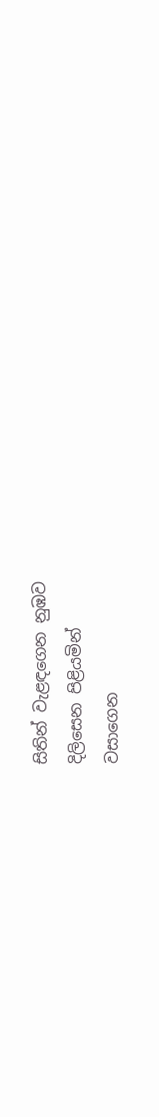සිතින් වැළඳගෙන නුඹව
දිලිසෙන පිළියමින්
වසාගෙන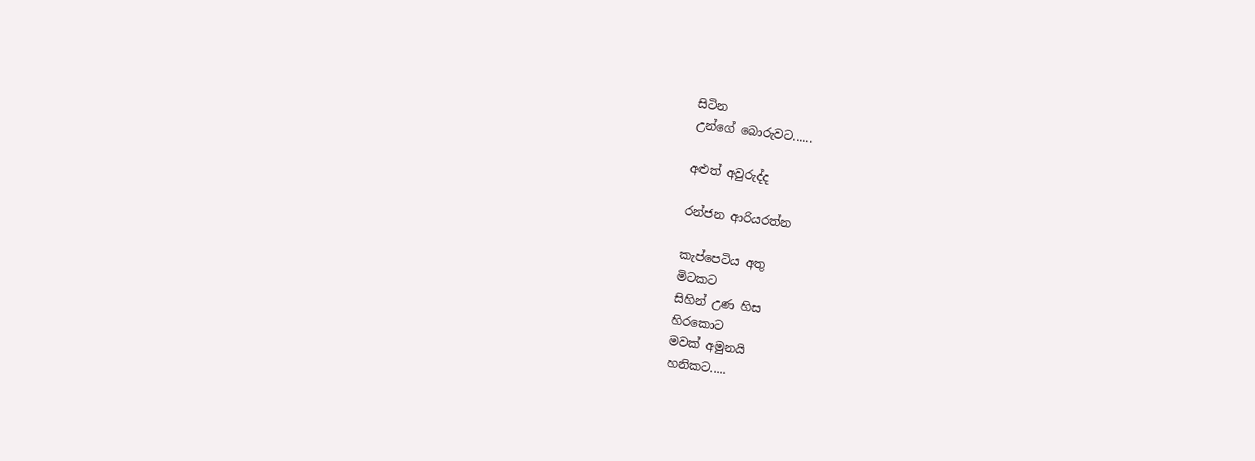සිටින
උන්ගේ බොරුවට......

අළුත් අවුරුද්ද

රන්ජන ආරියරත්න

කැප්පෙටිය අතු
මිටකට
සිහින් උණ හිස
හිරකොට
මවක් අමුනයි
හනිකට.....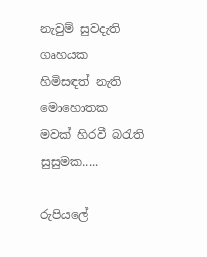නැවුම් සුවදැති
ගෘහයක
හිමිසඳත් නැති
මොහොතක
මවක් හිරවී බරැති
සුසුමක.....

රුපියලේ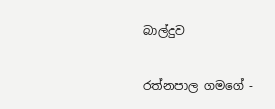බාල්දුව

රත්නපාල ගමගේ -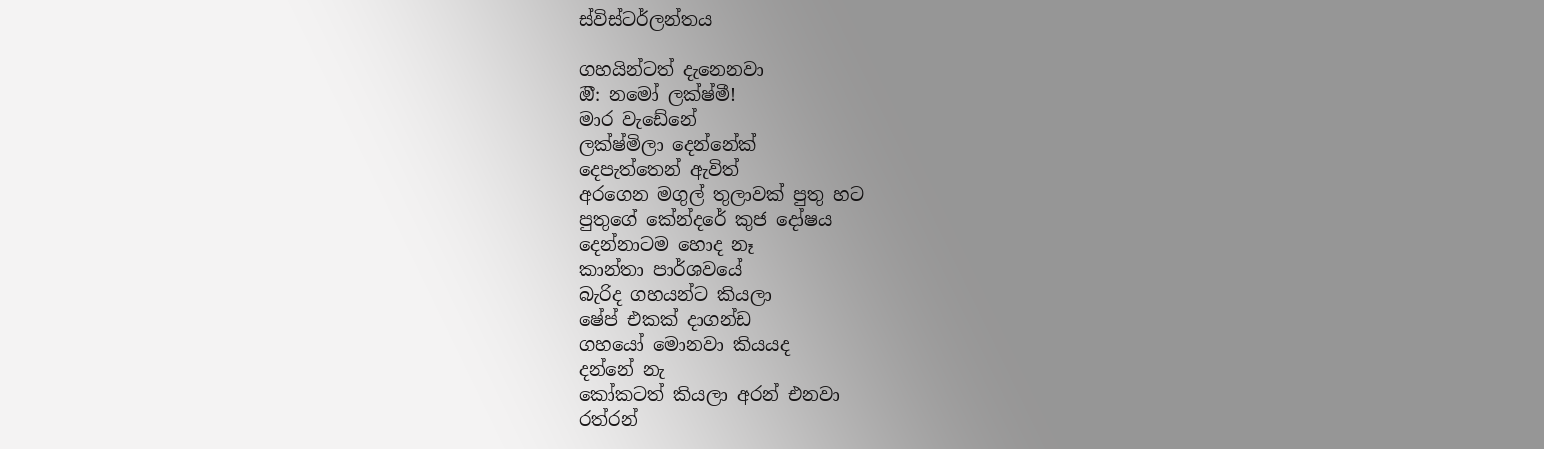ස්විස්ටර්ලන්තය

ගහයින්ටත් දැනෙනවා
ඔී: නමෝ ලක්ෂ්මී!
මාර වැඩේනේ
ලක්ෂ්මිලා දෙන්නේක්
දෙපැත්තෙන් ඇවිත්
අරගෙන මගුල් තුලාවක් පුතු හට
පුතුගේ කේන්දරේ කුජ දෝෂය
දෙන්නාටම හොද නෑ
කාන්තා පාර්ශවයේ
බැරිද ගහයන්ට කියලා
ෂේප් එකක් දාගන්ඩ
ගහයෝ මොනවා කියයද
දන්නේ නැ
කෝකටත් කියලා අරන් එනවා
රත්රන්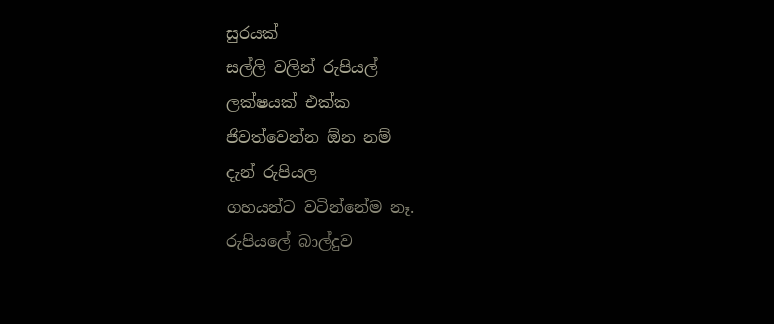සුරයක්
සල්ලි වලින් රුපියල්
ලක්ෂයක් එක්ක
ජිවත්වෙන්න ඕන නම්
දැන් රුපියල
ගහයන්ට වටින්නේම නෑ.
රුපියලේ බාල්දුව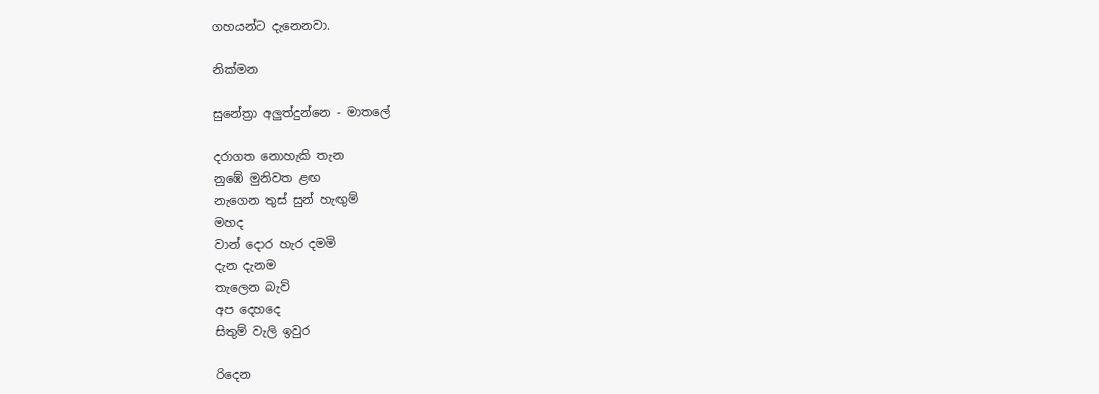ගහයන්ට දැනෙනවා.

නික්මන

සුනේත්‍රා අලුත්දුන්නෙ - මාතලේ

දරාගත නොහැකි තැන
නුඹේ මුනිවත ළඟ
නැගෙන තුස් සුන් හැඟුම්
මහද
වාන් දොර හැර දමමි
දැන දැනම
තැලෙන බැව්
අප දෙහදෙ
සිතුම් වැලි ඉවුර

රිදෙන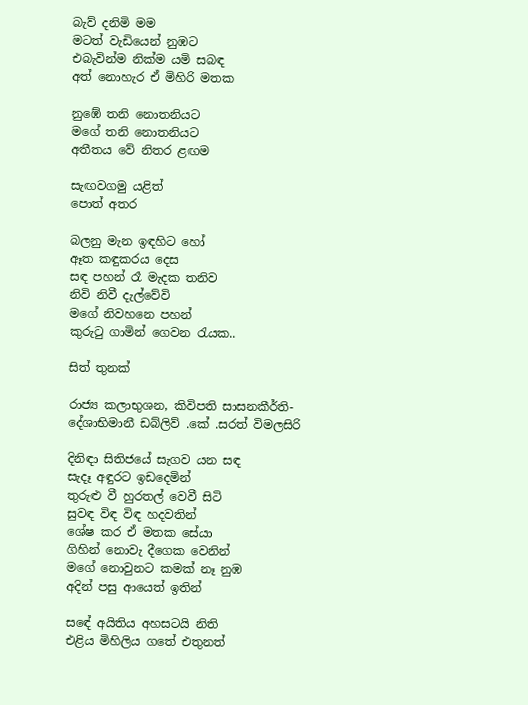බැව් දනිමි මම
මටත් වැඩියෙන් නුඹට
එබැවින්ම නික්ම යමි සබඳ
අත් නොහැර ඒ මිහිරි මතක

නුඹේ තනි නොතනියට
මගේ තනි නොතනියට
අතීතය වේ නිතර ළඟම

සැඟවගමු යළිත්
පොත් අතර

බලනු මැන ඉඳහිට හෝ
ඈත කඳුකරය දෙස
සඳ පහන් රෑ මැදක තනිව
නිවි නිවී දැල්වේවි
මගේ නිවහනෙ පහන්
කුරුටු ගාමින් ගෙවන රැයක..

සිත් තුනක්

රාජ්‍ය කලාභුශන, කිවිපති සාසනකීර්ති-දේශාභිමානී ඩබ්ලිව් .කේ .සරත් විමලසිරි

දිනිඳා සිතිජයේ සැගව යන සඳ
සැදෑ අඳුරට ඉඩදෙමින්
තුරුළු වී හුරතල් වෙවී සිටි
සුවඳ විඳ විඳ හදවතින්
ශේෂ කර ඒ මතක සේයා
ගිහින් නොවැ දීගෙක වෙනින්
මගේ නොවුනට කමක් නෑ නුඹ
අදින් පසු ආයෙත් ඉතින්

සඳේ අයිතිය අහසටයි නිති
එළිය මිහිලිය ගතේ එතුනත්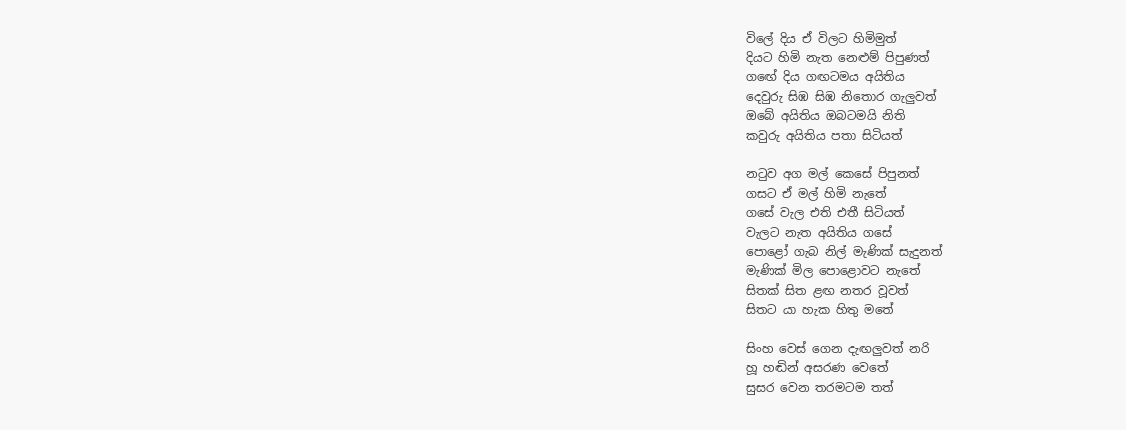විලේ දිය ඒ විලට හිමිමුත්
දියට හිමි නැත නෙළුම් පිපුණත්
ගඟේ දිය ගඟටමය අයිතිය
දෙවුරු සිඹ සිඹ නිතොර ගැලුවත්
ඔබේ අයිතිය ඔබටමයි නිති
කවුරු අයිතිය පතා සිටියත්

නටුව අග මල් කෙසේ පිපුනත්
ගසට ඒ මල් හිමි නැතේ
ගසේ වැල එති එතී සිටියත්
වැලට නැත අයිතිය ගසේ
පොළෝ ගැබ නිල් මැණික් සැදුනත්
මැණික් මිල පොළොවට නැතේ
සිතක් සිත ළඟ නතර වූවත්
සිතට යා හැක හිතු මතේ

සිංහ වෙස් ගෙන දැඟලුවත් නරි
හූ හඬින් අසරණ වෙතේ
සුසර වෙන තරමටම තත්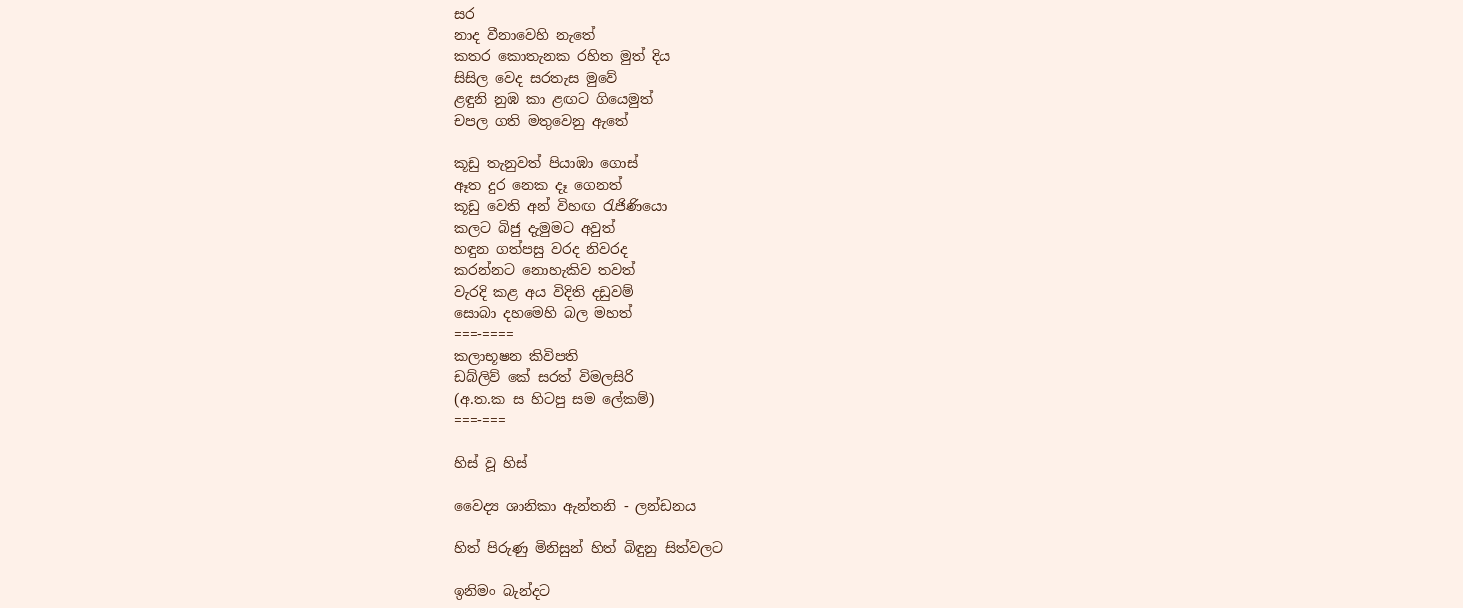සර
නාද වීනාවෙහි නැතේ
කතර කොතැනක රහිත මුත් දිය
සිසිල වෙද සරතැස මුවේ
ළඳුනි නුඹ කා ළඟට ගියෙමුත්
චපල ගති මතුවෙනු ඇතේ

කූඩු තැනුවත් පියාඹා ගොස්
ඈත දුර නෙක දෑ ගෙනත්
කූඩු වෙති අන් විහඟ රැජිණියො
කලට බිජු දැමුමට අවුත්
හඳුන ගත්පසු වරද නිවරද
කරන්නට නොහැකිව තවත්
වැරදි කළ අය විදිති දඩුවම්
සොබා දහමෙහි බල මහත්
===-====
කලාභූෂන කිවිපති
ඩබ්ලිව් කේ සරත් විමලසිරි
(අ.ත.ක ස හිටපු සම ලේකම්)
===-===

හිස් වූ හිස්

වෛද්‍ය ශානිකා ඇන්තනි - ලන්ඩනය

හිත් පිරුණු මිනිසුන් හිත් බිඳුනු සිත්වලට

ඉනිමං බැන්දට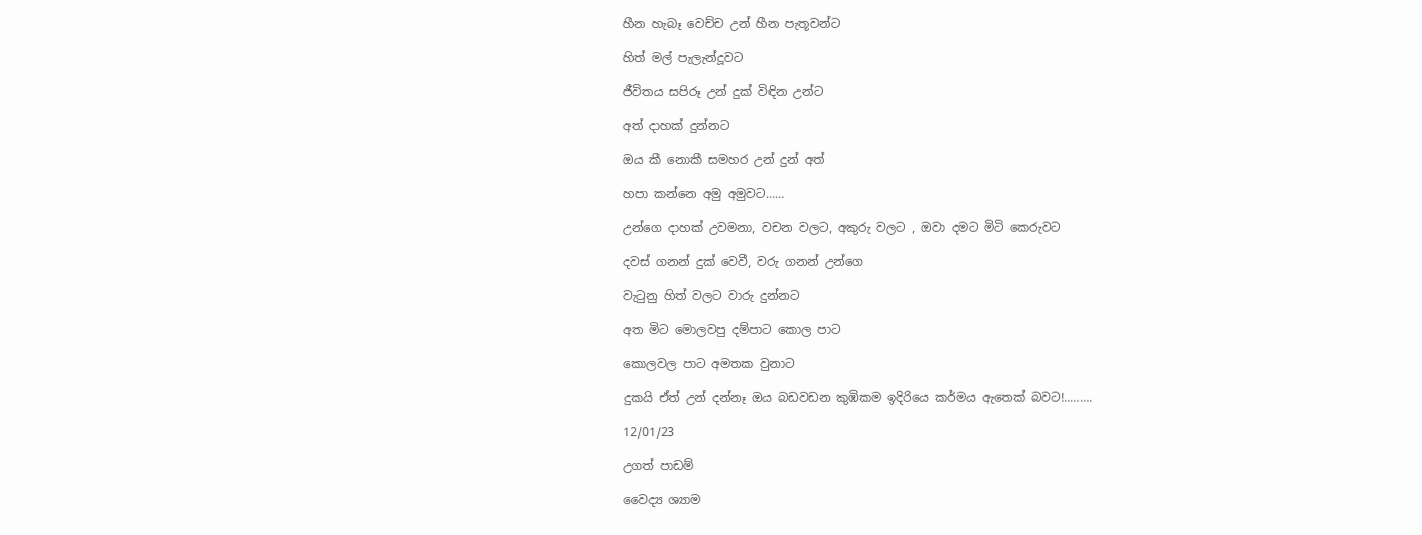හීන හැබෑ වෙච්ච උන් හීන පැතූවන්ට

හිත් මල් පැලැන්දූවට

ජීවිතය සපිරූ උන් දුක් විඳින උන්ට

අත් දාහක් දුන්නට

ඔය කී නොකී සමහර උන් දුන් අත්

හපා කන්නෙ අමු අමුවට……

උන්ගෙ දාහක් උවමනා, වචන වලට, අකුරු වලට , ඔවා දමට මිටි කෙරුවට

දවස් ගනන් දුක් වෙවී, වරු ගනන් උන්ගෙ

වැටුනු හිත් වලට වාරු දුන්නට

අත මිට මොලවපු දම්පාට කොල පාට

කොලවල පාට අමතක වුනාට

දුකයි ඒත් උන් දන්නෑ ඔය බඩවඩන කුඹිකම ඉදිරියෙ කර්මය ඇතෙක් බවට!..…….

12/01/23

උගත් පාඩම්

වෛද්‍ය ශ්‍යාම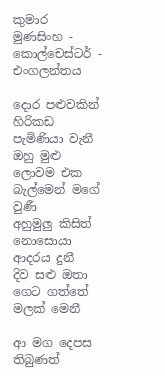කුමාර මුණසිංහ - කොල්චෙස්ටර් - එංගලන්තය

දොර පළුවකින් හිරිකඩ පැමිණියා වැනී
ඔහු මුළු ලොවම එක බැල්මෙන් මගේ වුණී
අහුමුලු කිසිත් නොසොයා ආදරය දුනී
දිව සළු ඔතා ගෙට ගත්තේ මලක් මෙනී

ආ මග දෙපස තිබුණත්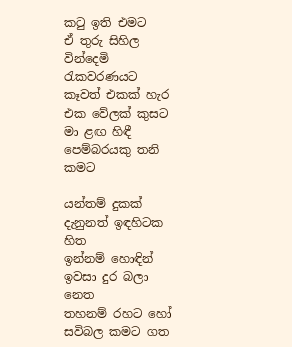කටු ඉති එමට
ඒ තුරු සිහිල වින්දෙමි රැකවරණයට
කෑවත් එකක් හැර එක වේලක් කුසට
මා ළඟ හිඳී පෙම්බරයකු තනි කමට

යන්තම් දුකක් දැනුනත් ඉඳහිටක හිත
ඉන්නම් හොඳින් ඉවසා දුර බලා නෙත
තහනම් රහට හෝ සවිබල කමට ගත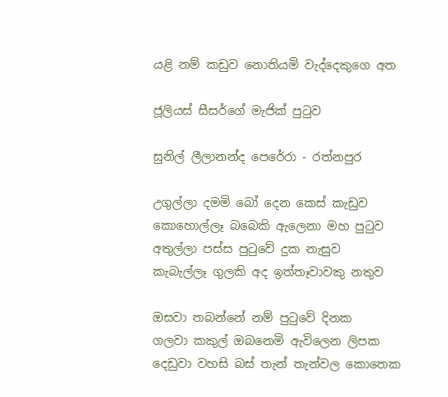යළි නම් කඩුව නොතියමි වැද්දෙකුගෙ අත

ජූලියස් සීසර්ගේ මැජික් පුටුව

සුනිල් ලීලානන්ද පෙරේරා - රත්නපුර

උගුල්ලා දමමි බෝ දෙන කෙස් කැඩුව
කොහොල්ලෑ බබෙකි ඇලෙනා මහ පුටුව
අතුල්ලා පස්ස පුටුවේ දුක නැසුව
කැබැල්ලෑ ගුලකි අද ඉත්තෑවාවකු නතුව

ඔසවා තබන්නේ නම් පුටුවේ දිනක
ගලවා කකුල් ඔබනෙමි ඇවිලෙන ලිපක
දෙඩුවා වහසි බස් තැන් තැන්වල කොතෙක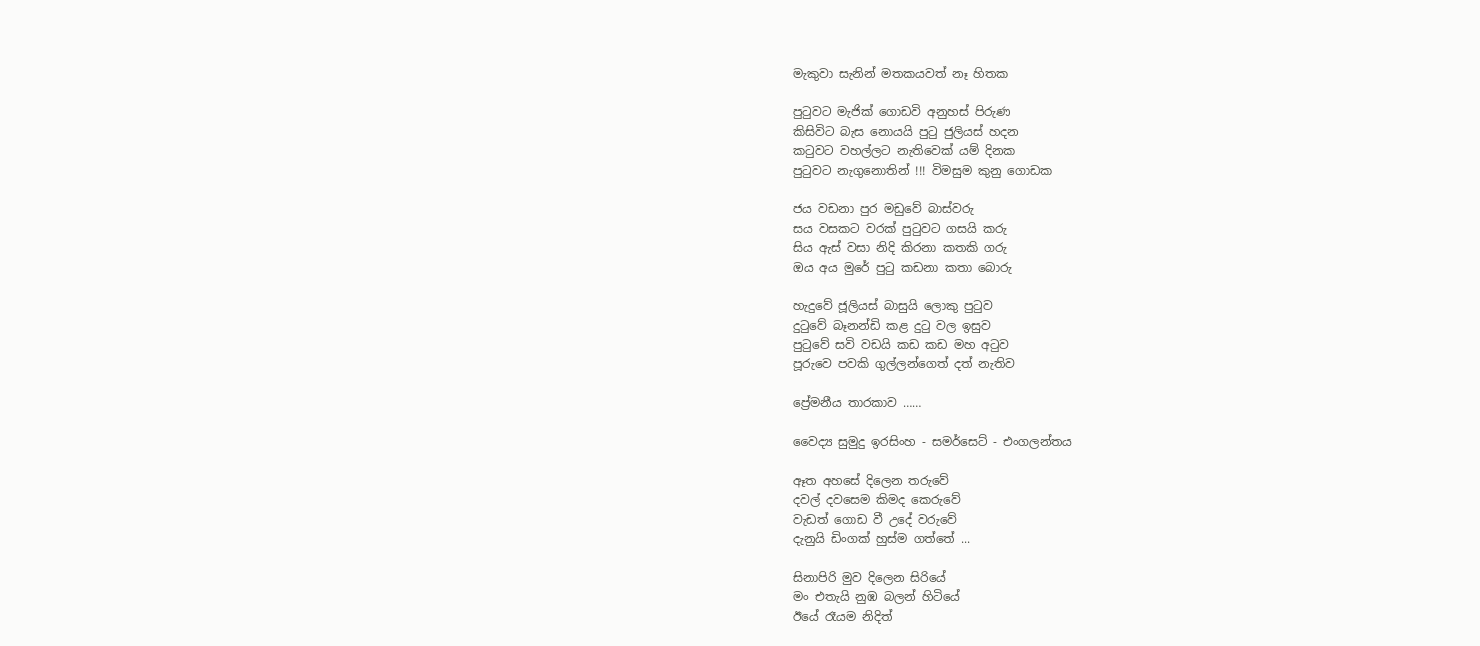මැකුවා සැනින් මතකයවත් නෑ හිතක

පුටුවට මැජික් ගොඩවි අනුහස් පිරුණ
කිසිවිට බැස නොයයි පුටු ජුලියස් හදන
කටුවට වහල්ලට නැතිවෙක් යම් දිනක
පුටුවට නැගුනොතින් !!! විමසුම කුනු ගොඩක

ජය වඩනා පුර මඩුවේ බාස්වරු
සය වසකට වරක් පුටුවට ගසයි කරු
සිය ඇස් වසා නිදි කිරනා කතකි ගරු
ඔය අය මුරේ පුටු කඩනා කතා බොරු

හැදුවේ ජූලියස් බාසුයි ලොකු පුටුව
දුටුවේ බෑනන්ඩි කළ දුටු වල ඉසුව
පුටුවේ සවි වඩයි කඩ කඩ මහ අටුව
පූරුවෙ පවකි ගුල්ලන්ගෙත් දත් නැතිව

ප්‍රේමනීය තාරකාව ……

වෛද්‍ය සුමුදු ඉරසිංහ - සමර්සෙට් - එංගලන්තය

ඈත අහසේ දිලෙන තරුවේ
දවල් දවසෙම කිමද කෙරුවේ
වැඩත් ගොඩ වී උදේ වරුවේ
දැනුයි ඩිංගක් හුස්ම ගත්තේ ...

සිනාපිරි මුව දිලෙන සිරියේ
මං එතැයි නුඹ බලන් හිටියේ
ඊයේ රෑයම නිදිත්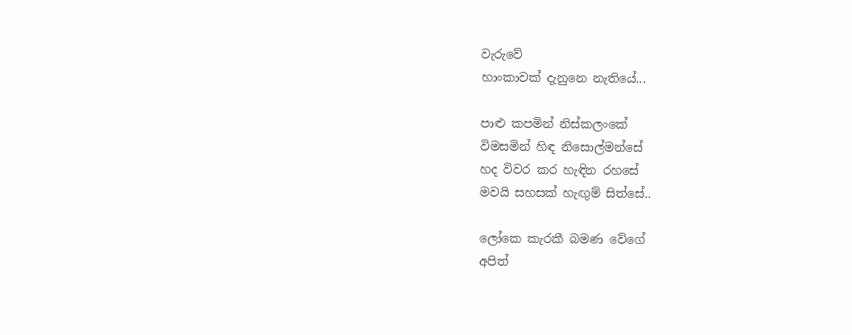වැරුවේ
හාංකාවක් දැනුනෙ නැතියේ...

පාළු කපමින් නිස්කලංකේ
විමසමින් හිඳ නිසොල්මන්සේ
හද විවර කර හැඳින රහසේ
මවයි සහසක් හැඟුම් සිත්සේ..

ලෝකෙ කැරකී බමණ වේගේ
අපිත්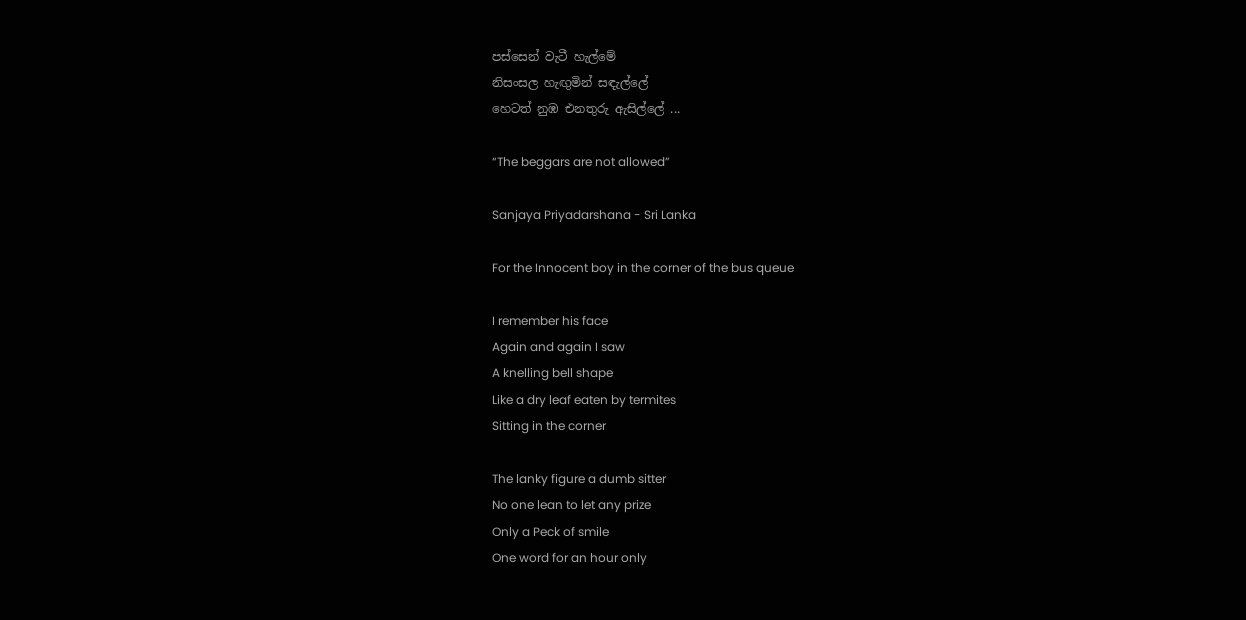පස්සෙන් වැටී හැල්මේ
නිසංසල හැඟුමින් සඳැල්ලේ
හෙටත් නුඹ එනතුරු ඇසිල්ලේ ...

“The beggars are not allowed”

Sanjaya Priyadarshana - Sri Lanka

For the Innocent boy in the corner of the bus queue

I remember his face
Again and again I saw
A knelling bell shape
Like a dry leaf eaten by termites
Sitting in the corner

The lanky figure a dumb sitter
No one lean to let any prize
Only a Peck of smile
One word for an hour only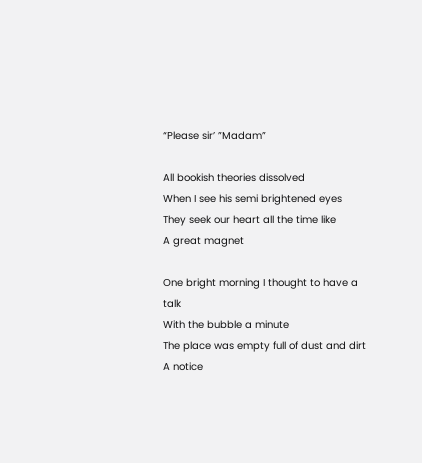“Please sir’ ”Madam”

All bookish theories dissolved
When I see his semi brightened eyes
They seek our heart all the time like
A great magnet

One bright morning I thought to have a talk
With the bubble a minute
The place was empty full of dust and dirt
A notice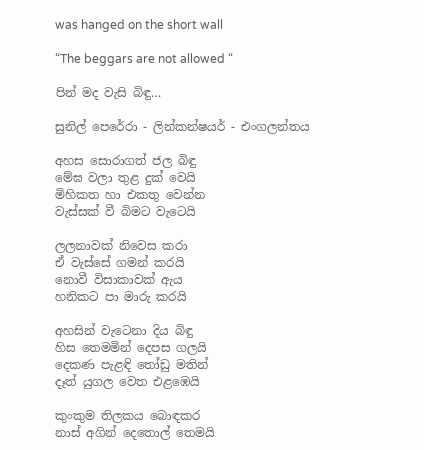was hanged on the short wall

“The beggars are not allowed “

පින් මද වැසි බිඳු…

සුනිල් පෙරේරා - ලින්කන්ෂයර් - එංගලන්තය

අහස සොරාගත් ජල බිඳු
මේඝ වලා තුළ දුක් වෙයි
මිහිකත හා එකතු වෙන්න
වැස්සක් වී බිමට වැටෙයි

ලලනාවක් නිවෙස කරා
ඒ වැස්සේ ගමන් කරයි
නොවී විසාකාවක් ඇය
හනිකට පා මාරු කරයි

අහසින් වැටෙනා දිය බිඳු
හිස තෙමමින් දෙපස ගලයි
දෙකණ පැළඳි තෝඩු මතින්
දෑත් යුගල වෙත එළඹෙයි

කුංකුම තිලකය බොඳකර
නාස් අගින් දෙතොල් තෙමයි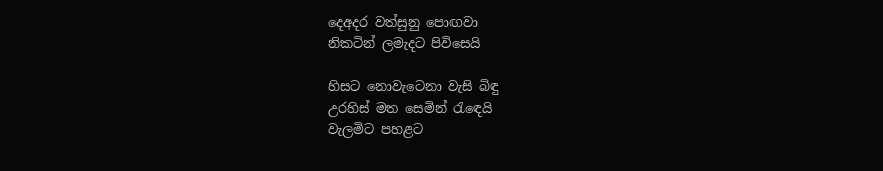දෙඅදර වත්සුනු පොඟවා
නිකටින් ලමැදට පිවිසෙයි

හිසට නොවැටෙනා වැසි බිඳු
උරහිස් මත සෙමින් රැඳෙයි
වැලමිට පහළට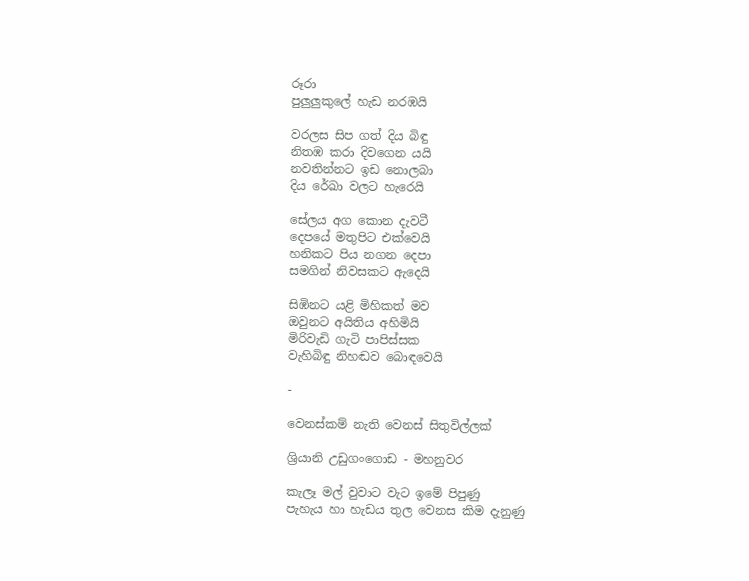රූරා
පුලුලුකුලේ හැඩ නරඹයි

වරලස සිප ගත් දිය බිඳු
නිතඹ කරා දිවගෙන යයි
නවතින්නට ඉඩ නොලබා
දිය රේඛා වලට හැරෙයි

සේලය අග කොන දැවටී
දෙපයේ මතුපිට එක්වෙයි
හනිකට පිය නගන දෙපා
සමගින් නිවසකට ඇදෙයි

සිඹිනට යළි මිහිකත් මව
ඔවුනට අයිතිය අහිමියි
මිරිවැඩි ගැටි පාපිස්සක
වැහිබිඳු නිහඬව බොඳවෙයි

-

වෙනස්කම් නැති වෙනස් සිතුවිල්ලක්

ශ්‍රියානි උඩුගංගොඩ - මහනුවර

කැලෑ මල් වුවාට වැට ඉමේ පිපුණු
පැහැය හා හැඩය තුල වෙනස කිම දැනුණු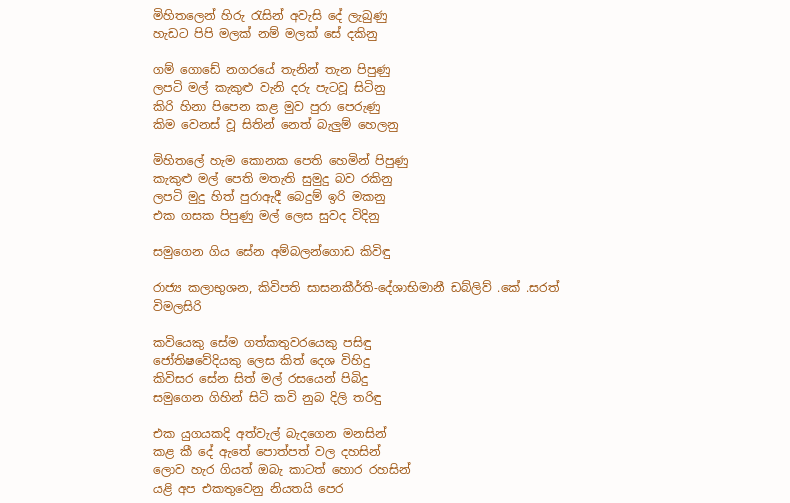මිහිතලෙන් හිරු රැසින් අවැසි දේ ලැබුණු
හැඩට පිපි මලක් නම් මලක් සේ දකිනු

ගම් ගොඩේ නගරයේ තැනින් තැන පිපුණු
ලපටි මල් කැකුළු වැනි දරු පැටවූ සිටිනු
කිරි හිනා පිපෙන කළ මුව පුරා පෙරුණු
කිම වෙනස් වූ සිතින් නෙත් බැලුම් හෙලනු

මිහිතලේ හැම කොනක පෙති හෙමින් පිපුණු
කැකුළු මල් පෙති මතැති සුමුදු බව රකිනු
ලපටි මුදු හිත් පුරාඇදී බෙදුම් ඉරි මකනු
එක ගසක පිපුණු මල් ලෙස සුවද විදිනු

සමුගෙන ගිය සේන අම්බලන්ගොඩ කිවිඳු

රාජ්‍ය කලාභුශන, කිවිපති සාසනකීර්ති-දේශාභිමානී ඩබ්ලිව් .කේ .සරත් විමලසිරි

කවියෙකු සේම ගත්කතුවරයෙකු පසිඳු
ජෝතිෂවේදියකු ලෙස කිත් දෙශ විහිදු
කිවිසර සේන සිත් මල් රසයෙන් පිබිදු
සමුගෙන ගිහින් සිටි කවි නුබ දිලි තරිඳු

එක යුගයකදි අත්වැල් බැදගෙන මනසින්
කළ කී දේ ඇතේ පොත්පත් වල දහසින්
ලොව හැර ගියත් ඔබැ කාටත් හොර රහසින්
යළි අප එකතුවෙනු නියතයි පෙර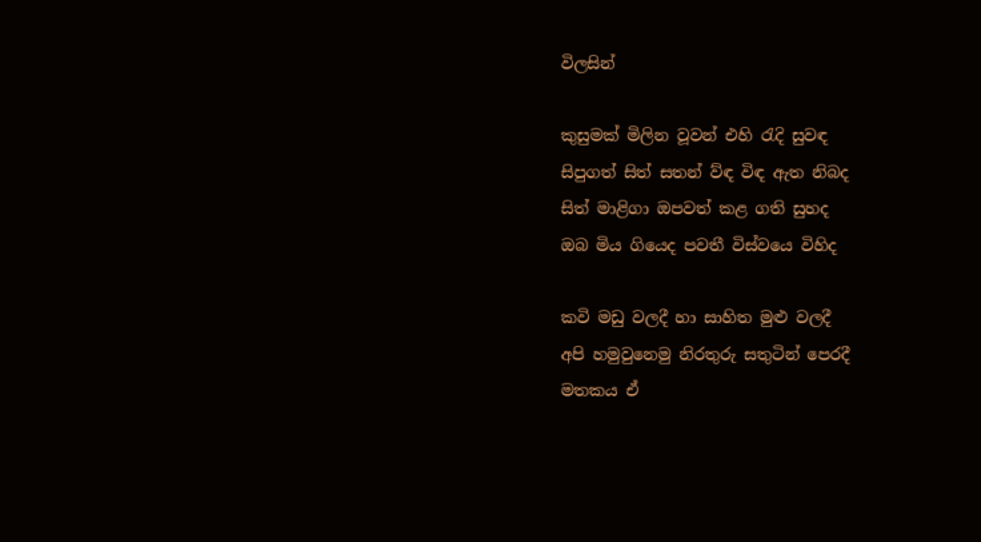විලසින්

කුසුමක් මිලින වූවන් එහි රැදි සුවඳ
සිපුගත් සිත් සතන් ව්ඳ විඳ ඇත නිබද
සිත් මාළිගා ඔපවත් කළ ගති සුහද
ඔබ මිය ගියෙද පවතී විස්වයෙ විහිද

කවි මඩු වලදී හා සාහිත මුළු වලදී
අපි හමුවුනෙමු නිරතුරු සතුටින් පෙරදී
මතකය ඒ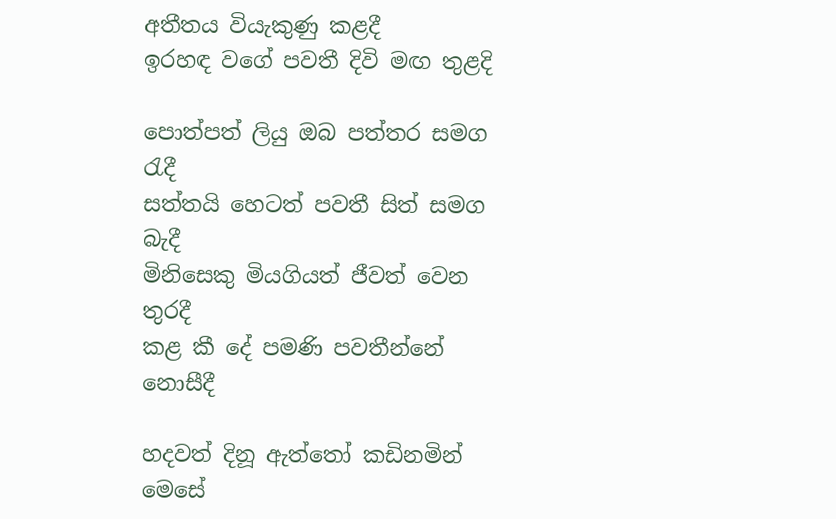අතීතය වියැකුණු කළදී
ඉරහඳ වගේ පවතී දිවි මඟ තුළදි

පොත්පත් ලියු ඔබ පත්තර සමග රැදී
සත්තයි හෙටත් පවතී සිත් සමග බැදී
මිනිසෙකු මියගියත් ජීවත් වෙන තුරදී
කළ කී දේ පමණි පවතීන්නේ නොසීදී

හදවත් දිනූ ඇත්තෝ කඩිනමින් මෙසේ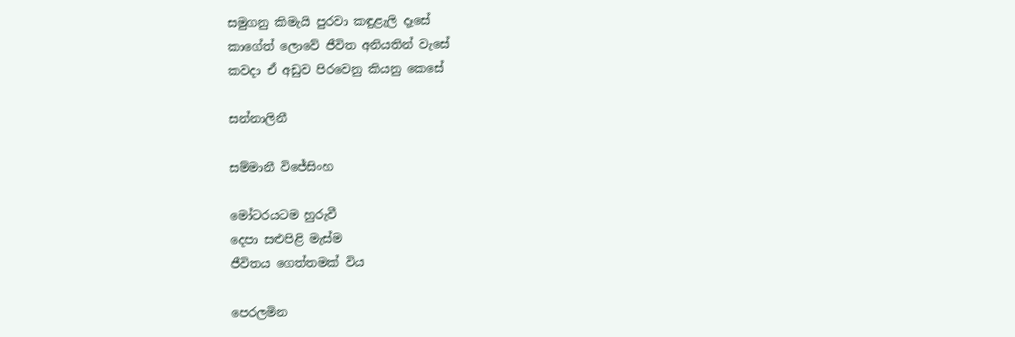සමුගනු කිමැයි පුරවා කඳුළැලි දෑසේ
කාගේත් ලොවේ ජීවිත අනියතින් වැසේ
කවදා ඒ අඩුව පිරවෙනු කියනු කෙසේ

සන්නාලිනී

සම්මානී විජේසිංහ

මෝටරයටම හුරුවී
දෙපා සළුපිළි මැස්ම
ජීවිතය ගෙත්තමක් විය

පෙරලමින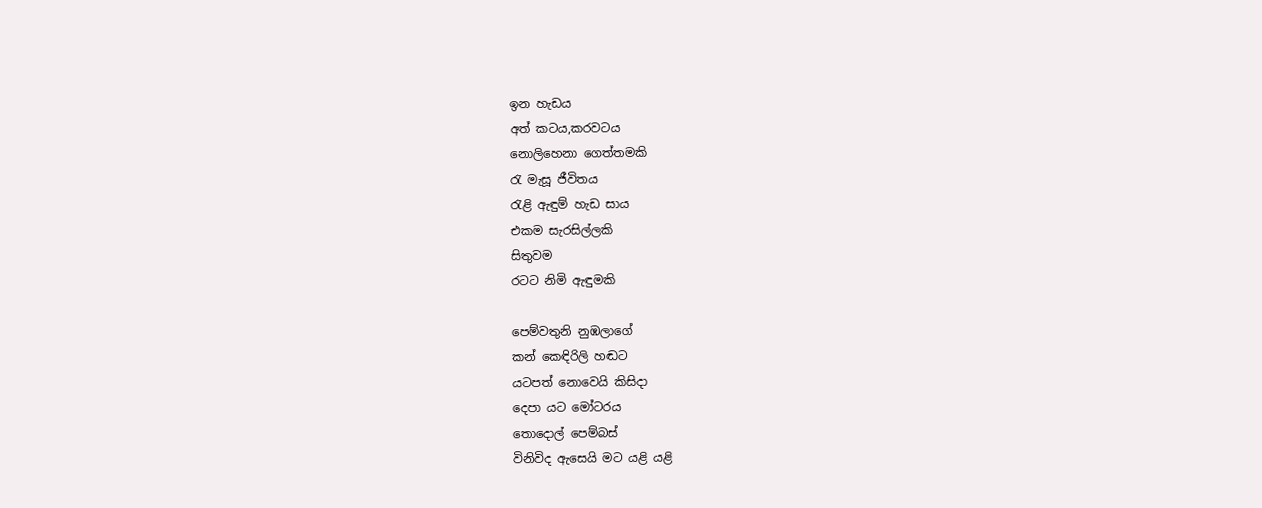ඉන හැඩය
අත් කටය,කරවටය
නොලිහෙනා ගෙත්තමකි
රැ මැසූ ජීවිතය
රැළි ඇඳුම් හැඩ සාය
එකම සැරසිල්ලකි
සිතුවම
රටට නිමි ඇඳුමකි

පෙම්වතුනි නුඹලාගේ
කන් කෙඳිරිලි හඬට
යටපත් නොවෙයි කිසිදා
දෙපා යට මෝටරය
තොදොල් පෙම්බස්
විනිවිද ඇසෙයි මට යළි යළි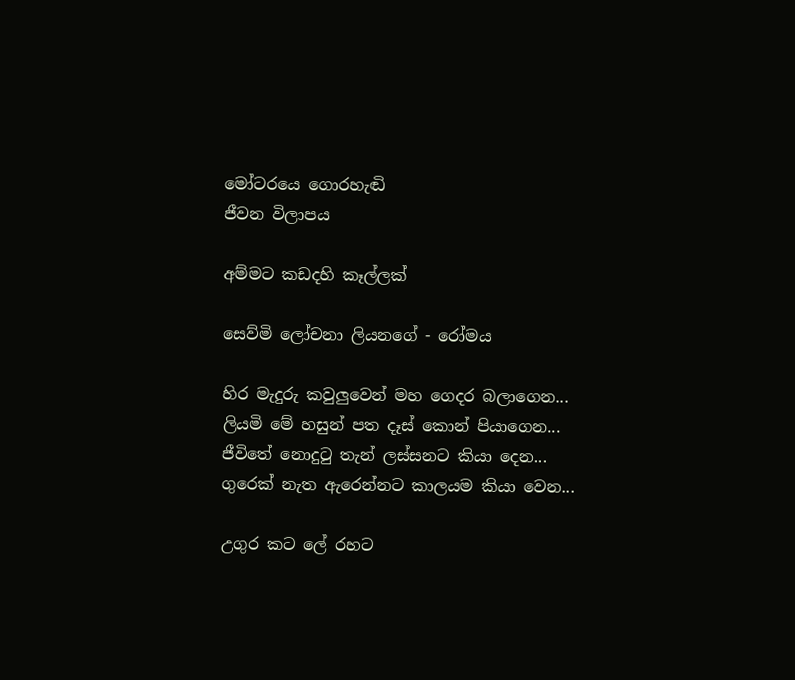මෝටරයෙ ගොරහැඬි
ජීවන විලාපය

අම්මට කඩදහි කෑල්ලක්

සෙව්මි ලෝචනා ලියනගේ - රෝමය

හිර මැදුරු කවුලුවෙන් මහ ගෙදර බලාගෙන...
ලියමි මේ හසුන් පත දෑස් කොන් පියාගෙන...
ජීවිතේ නොදුටු තැන් ලස්සනට කියා දෙන...
ගුරෙක් නැත ඇරෙන්නට කාලයම කියා වෙන...

උගුර කට ලේ රහට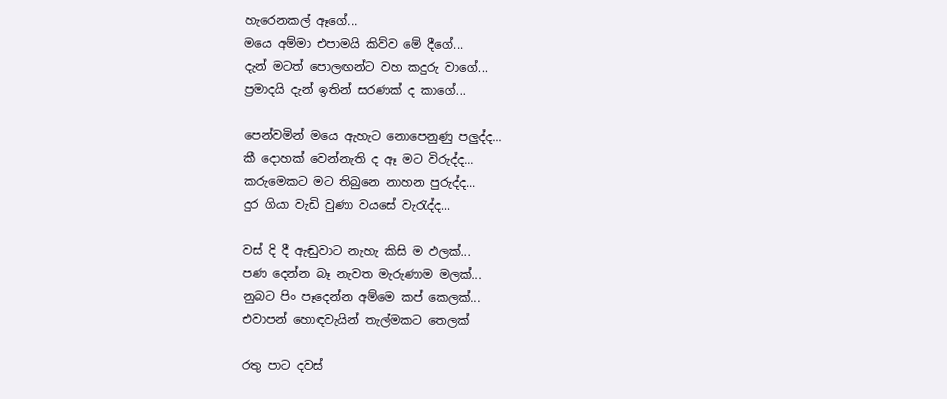හැරෙනකල් ඈගේ...
මයෙ අම්මා එපාමයි කිව්ව මේ දීගේ...
දැන් මටත් පොලඟන්ට වහ කදුරු වාගේ...
ප්‍රමාදයි දැන් ඉතින් සරණක් ද කාගේ...

පෙන්වමින් මයෙ ඇහැට නොපෙනුණු පලුද්ද...
කී දොහක් වෙන්නැති ද ඈ මට විරුද්ද...
කරුමෙකට මට තිබුනෙ නාහන පුරුද්ද...
දුර ගියා වැඩි වුණා වයසේ වැරැද්ද...

වස් දි දී ඇඬුවාට නැහැ කිසි ම ඵලක්...
පණ දෙන්න බෑ නැවත මැරුණාම මලක්...
නුබට පිං පෑදෙන්න අම්මෙ කප් කෙලක්...
එවාපන් හොඳවැයින් තැල්මකට තෙලක්

රතු පාට දවස්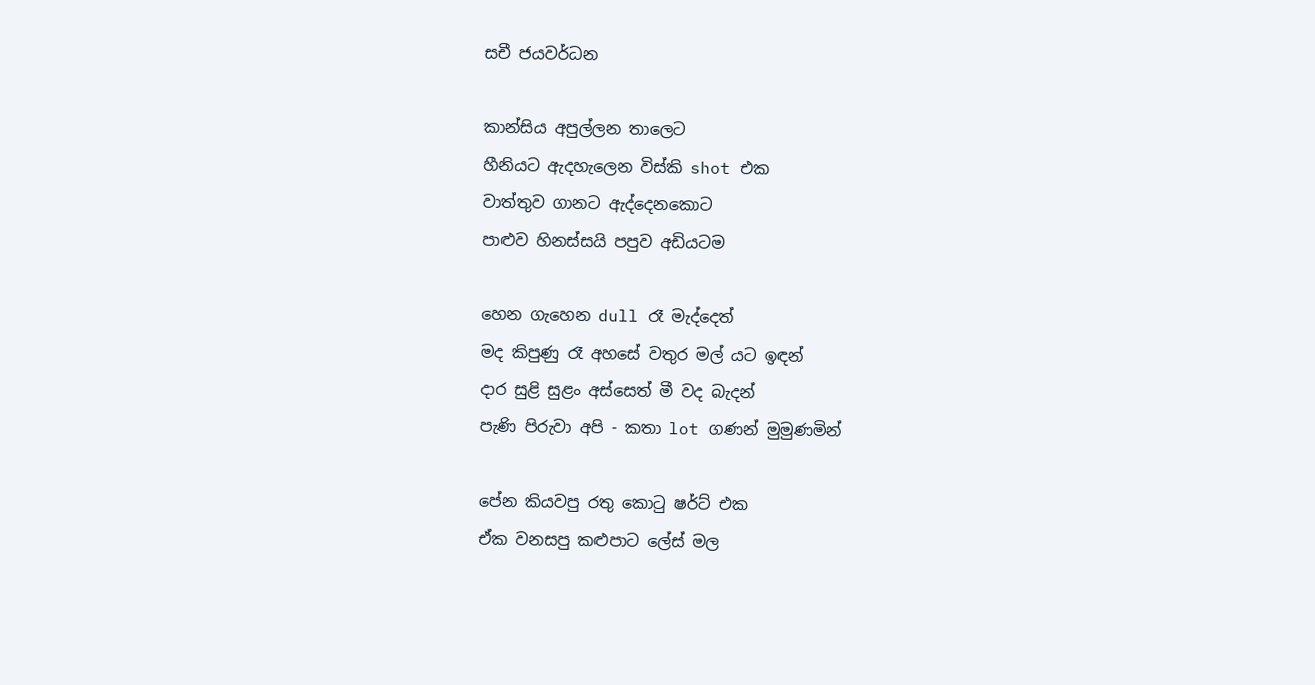සචී ජයවර්ධන

කාන්සිය අපුල්ලන තාලෙට
හීනියට ඇදහැලෙන විස්කි shot එක
වාත්තුව ගානට ඇද්දෙනකොට
පාළුව හිනස්සයි පපුව අඩියටම

හෙන ගැහෙන dull රෑ මැද්දෙත්
මද කිපුණු රෑ අහසේ වතුර මල් යට ඉඳන්
දාර සුළි සුළං අස්සෙත් මී වද බැදන්
පැණි පිරුවා අපි - කතා lot ගණන් මුමුණමින්

පේන කියවපු රතු කොටු ෂර්ට් එක
ඒක වනසපු කළුපාට ලේස් මල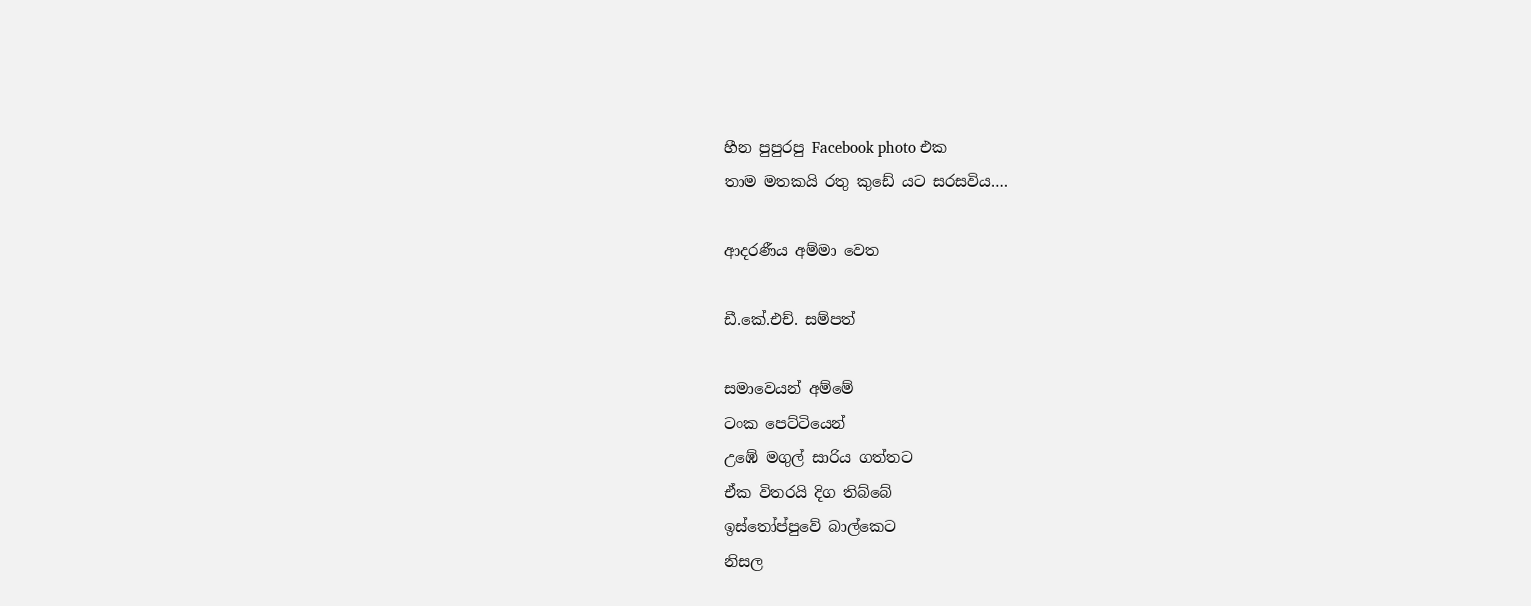හීන පුපුරපු Facebook photo එක
තාම මතකයි රතු කුඩේ යට සරසවිය….

ආදරණීය අම්මා වෙත

ඩී.කේ.එච්. සම්පත්

සමාවෙයන් අම්මේ
ටංක පෙට්ටියෙන්
උඹේ මගුල් සාරිය ගත්තට
ඒක විතරයි දිග තිබ්බේ
ඉස්තෝප්පුවේ බාල්කෙට
නිසල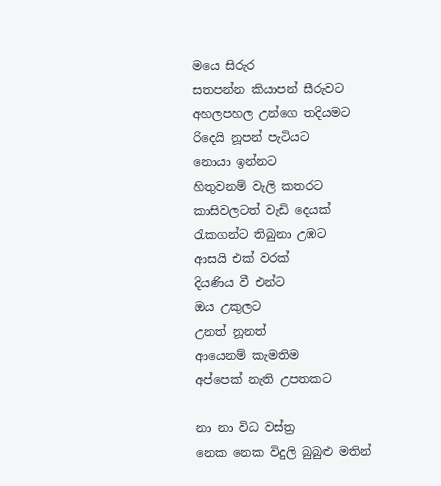මයෙ සිරුර
සතපන්න කියාපන් සීරුවට
අහලපහල උන්ගෙ තදියමට
රිදෙයි නූපන් පැටියට
නොයා ඉන්නට
හිතුවනම් වැලි කතරට
කාසිවලටත් වැඩි දෙයක්
රැකගන්ට තිබුනා උඹට
ආසයි එක් වරක්
දියණිය වී එන්ට
ඔය උකුලට
උනත් නූනත්
ආයෙනම් කැමතිම
අප්පෙක් නැති උපතකට

නා නා විධ වස්‍ත්‍ර
නෙක නෙක විදුලි බුබුළු මතින්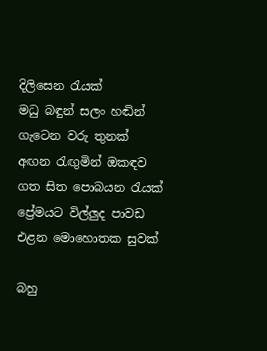දිලිසෙන රැයක්
මධු බඳුන් සලං හඬින්
ගැටෙන වරු තුනක්
අඟන රැඟුමින් ඔකඳව
ගත සිත පොබයන රැයක්
ප්‍රේමයට විල්ලුද පාවඩ
එළන මොහොතක සුවක්

බහු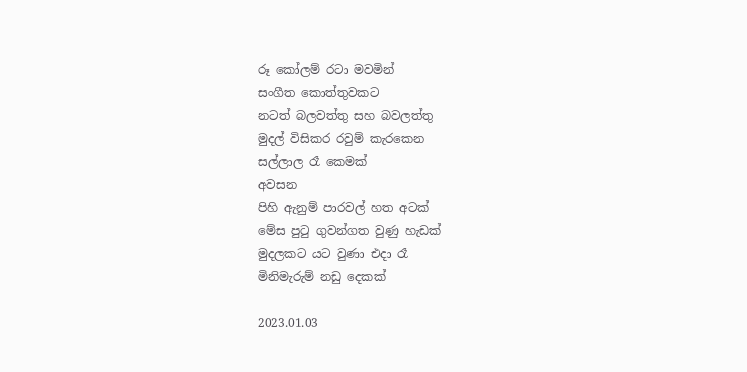රූ කෝලම් රටා මවමින්
සංගීත කොත්තුවකට
නටත් බලවත්තු සහ බවලත්තු
මුදල් විසිකර රවුම් කැරකෙන
සල්ලාල රෑ කෙමක්
අවසන
පිහි ඇනුම් පාරවල් හත අටක්
මේස පුටු ගුවන්ගත වුණු හැඩක්
මුදලකට යට වුණා එදා රෑ
මිනිමැරුම් නඩු දෙකක්

2023.01.03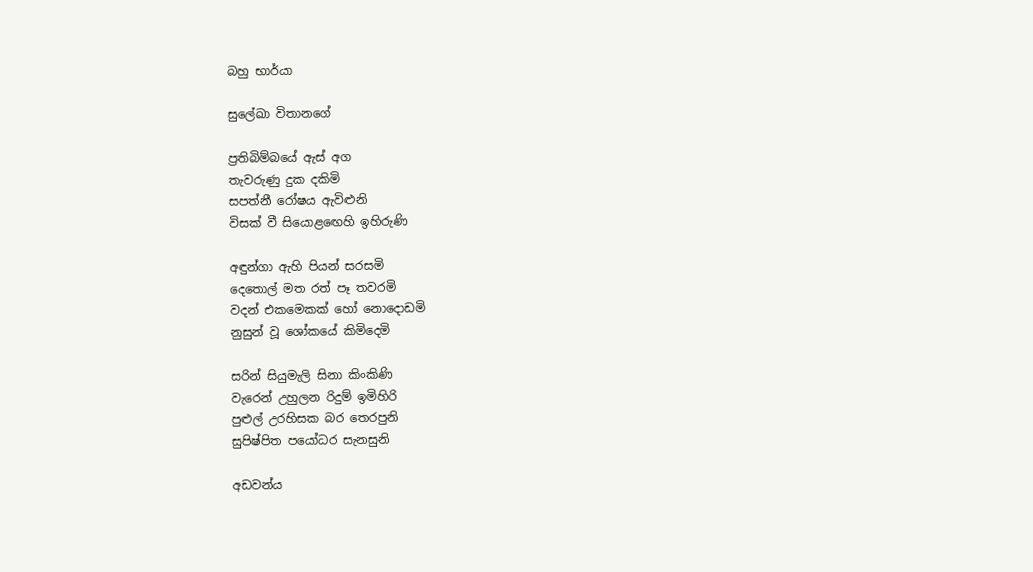බහු භාර්යා

සුලේඛා විතානගේ

ප්‍රතිබිම්බයේ ඇස් අග
තැවරුණු දුක දකිමි
සපත්නී රෝෂය ඇවිළුනි
විසක් වී සියොළඟෙහි ඉහිරුණි

අඳුන්ගා ඇහි පියන් සරසමි
දෙතොල් මත රත් පෑ තවරමි
වදන් එකමෙකක් හෝ නොදොඩමි
නුසුන් වූ ශෝකයේ කිමිදෙමි

සරින් සියුමැලි සිනා කිංකිණි
වැරෙන් උහුලන රිදුම් ඉමිහිරි
පුළුල් උරහිසක බර තෙරපුනි
සුපිෂ්පිත පයෝධර සැනසුනි

අඩවන්ය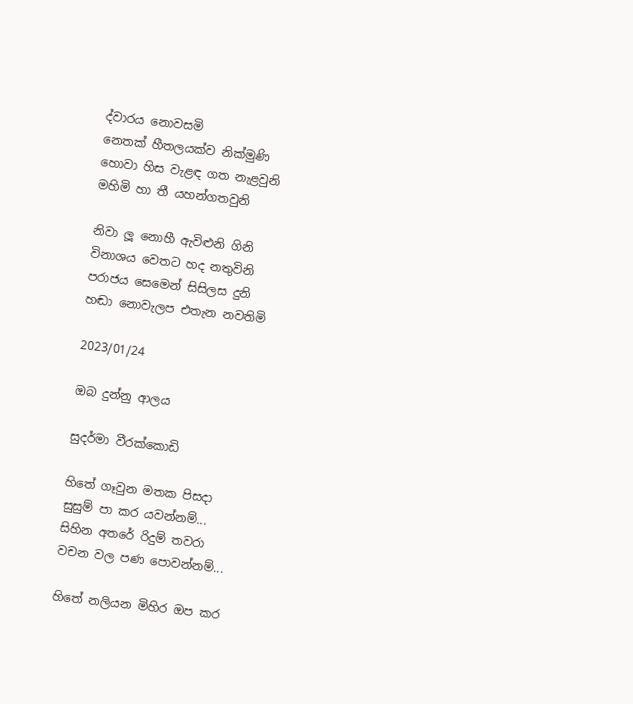ද්වාරය නොවසමි
නෙතක් හීතලයක්ව නික්මුණි
හොවා හිස වැළඳ ගත නැළවුනි
මහිමි හා තී යහන්ගතවුනි

නිවා ලූ නොහී ඇවිළුනි ගිනි
විනාශය වෙතට හද නතුවිනි
පරාජය සෙමෙන් සිසිලස දුනි
හඬා නොවැලප එතැන නවතිමි

2023/01/24

ඔබ දුන්නු ආලය

සුදර්මා වීරක්කොඩි

හිතේ ගෑවුන මතක පිසදා
සුසුම් පා කර යවන්නම්...
සිහින අතරේ රිදුම් තවරා
වචන වල පණ පොවන්නම්...

හිතේ නලියන මිහිර ඔප කර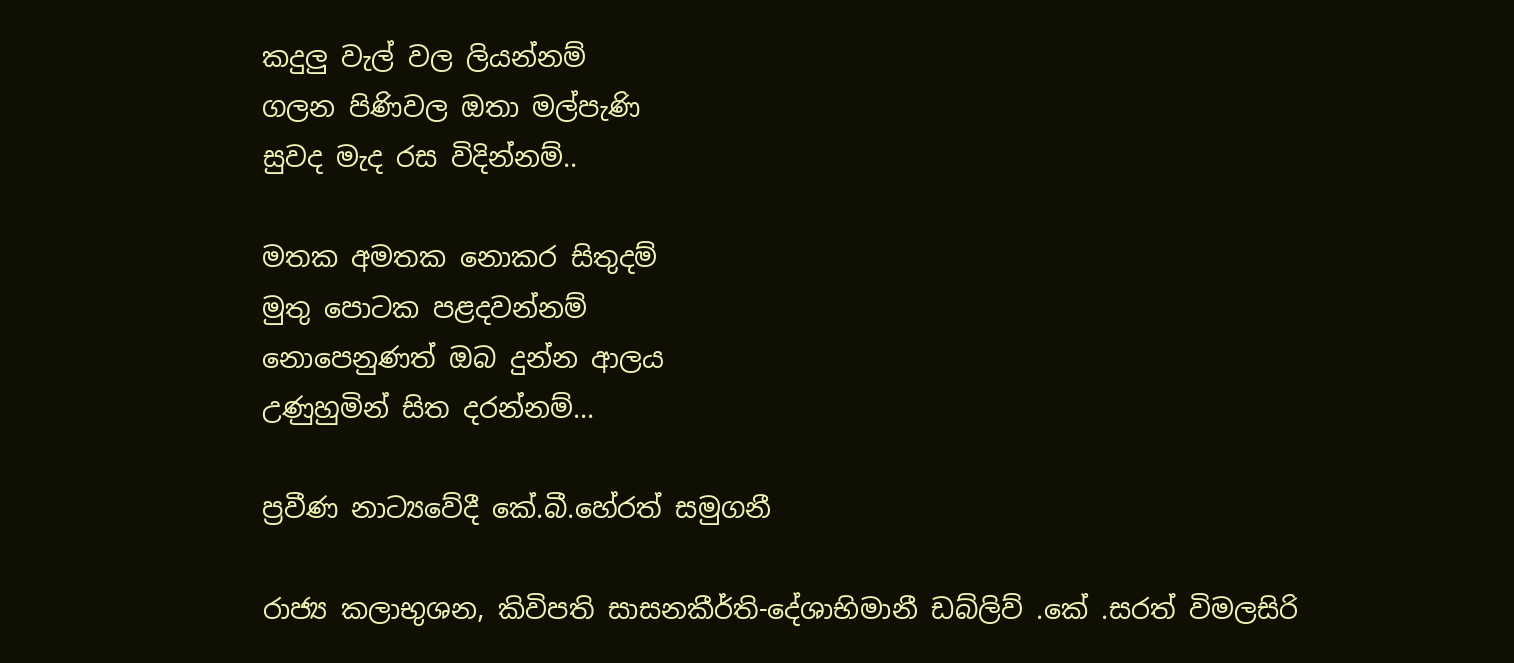කදුලු වැල් වල ලියන්නම්
ගලන පිණිවල ඔතා මල්පැණි
සුවද මැද රස විදින්නම්..

මතක අමතක නොකර සිතුදම්
මුතු පොටක පළදවන්නම්
නොපෙනුණත් ඔබ දුන්න ආලය
උණුහුමින් සිත දරන්නම්...

ප්‍රවීණ නාට්‍යවේදී කේ.බී.හේරත් සමුගනී

රාජ්‍ය කලාභුශන, කිවිපති සාසනකීර්ති-දේශාභිමානී ඩබ්ලිව් .කේ .සරත් විමලසිරි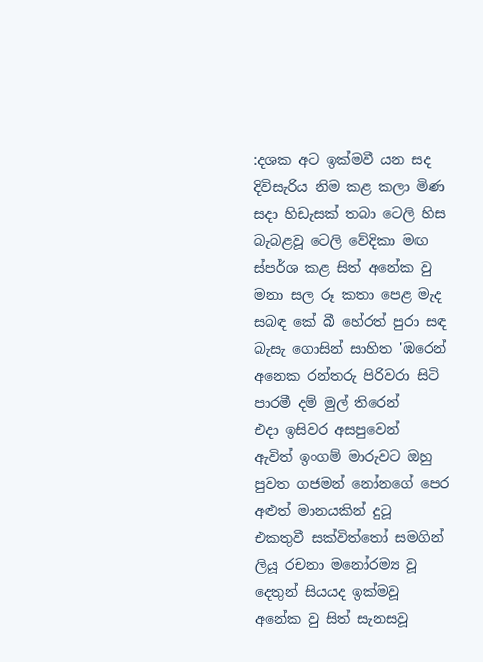:දශක අට ඉක්මවී යන සද
දිවිසැරිය නිම කළ කලා මිණ
සදා හිඩැසක් තබා ටෙලි හිස
බැබළවූ ටෙලි වේදිකා මඟ
ස්පර්ශ කළ සිත් අනේක වු
මනා සල රූ කතා පෙළ මැද
සබඳ කේ බී හේරත් පුරා සඳ
බැසැ ගොසින් සාහිත 'ඹරෙන්
අනෙක රන්තරු පිරිවරා සිටි
පාරමී දම් මුල් තිරෙන්
එදා ඉසිවර අසපුවෙන්
ඇවිත් ඉංගම් මාරුවට ඔහු
පුවත ගජමන් නෝනගේ පෙර
අළුත් මානයකින් දුටූ
එකතුවී සක්විත්තෝ සමගින්
ලියූ රචනා මනෝරම්‍ය වූ
දෙතුන් සියයද ඉක්මවූ
අනේක වු සිත් සැනසවූ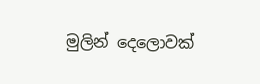මුලින් දෙලොවක්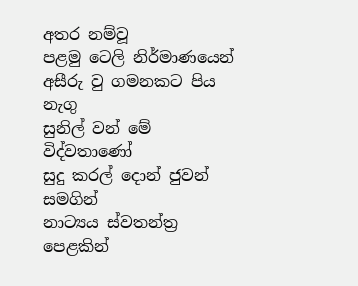අතර නම්වූ
පළමු ටෙලි නිර්මාණයෙන්
අසීරු වු ගමනකට පිය නැගු
සුනිල් වන් මේ විද්වතාණෝ
සුදු කරල් දොන් ජුවන් සමගින්
නාට්‍යය ස්වතන්ත්‍ර පෙළකින්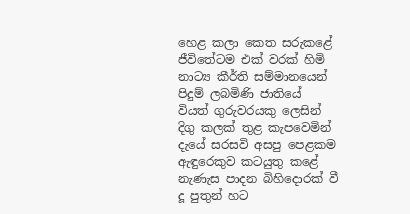හෙළ කලා කෙත සරුකළේ
ජීවිතේටම එක් වරක් හිමි
නාට්‍ය කීර්ති සම්මානයෙන්
පිදුම් ලබමිණි ජාතියේ
වියත් ගුරුවරයකු ලෙසින්
දිගු කලක් තුළ කැපවෙමින්
දැයේ සරසවි අසපු පෙළකම
ඇඳුරෙකුව කටයුතු කළේ
නැණැස පාදන බිහිදොරක් වී
දූ පුතුන් හට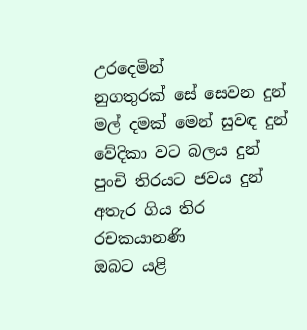උරදෙමින්
නුගතුරක් සේ සෙවන දුන්
මල් දමක් මෙන් සුවඳ දුන්
වේදිකා වට බලය දුන්
පුංචි තිරයට ජවය දුන්
අතැර ගිය තිර රචකයානණි
ඔබට යළි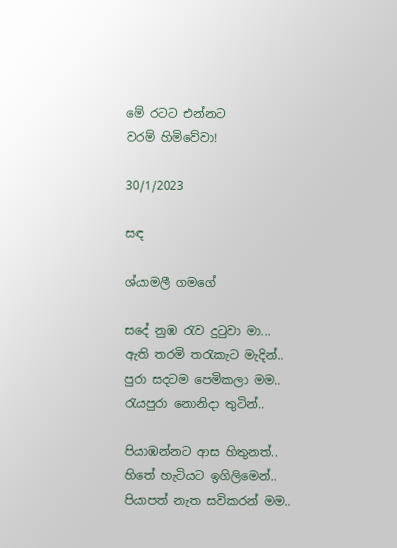මේ රටට එන්නට
වරම් හිමිවේවා!

30/1/2023

සඳ

ශ්යාමලී ගමගේ

සදේ නුඹ රැව දුටුවා මා...
ඇති තරමි තරැකැට මැදින්..
පුරා සදටම පෙමිකලා මම..
රැයපුරා නොනිදා තුටින්..

පියාඹන්නට ආස හිතුනත්..
හිතේ හැටියට ඉගිලිමෙන්..
පියාපත් නැත සවිකරන් මම..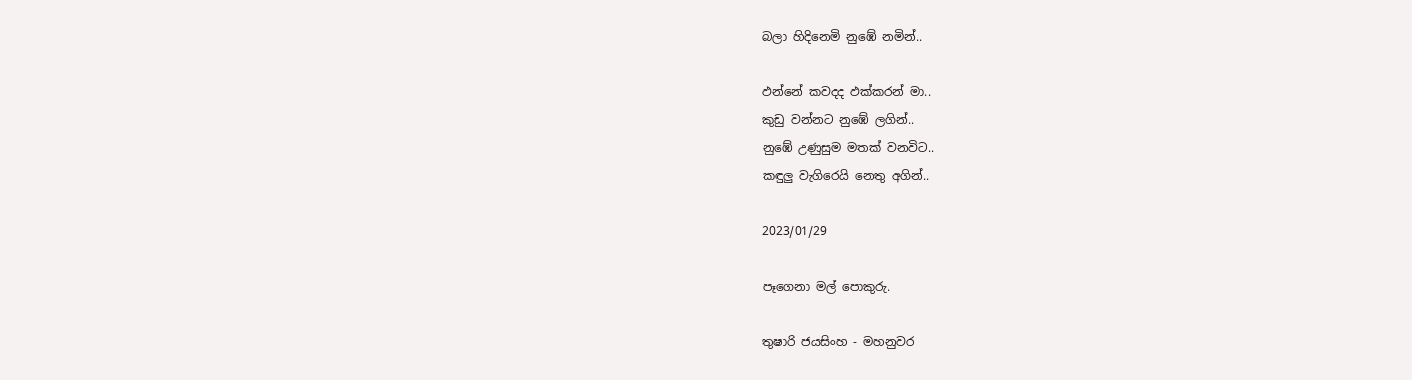බලා හිදිනෙමි නුඹේ නමින්..

ඵන්නේ කවදද ඵක්කරන් මා..
කුඩු වන්නට නුඹේ ලගින්..
නුඹේ උණුසුම මතක් වනවිට..
කඳුලු වැගිරෙයි නෙතු අගින්..

2023/01/29

පෑගෙනා මල් පොකුරු.

තුෂාරි ජයසිංහ - මහනුවර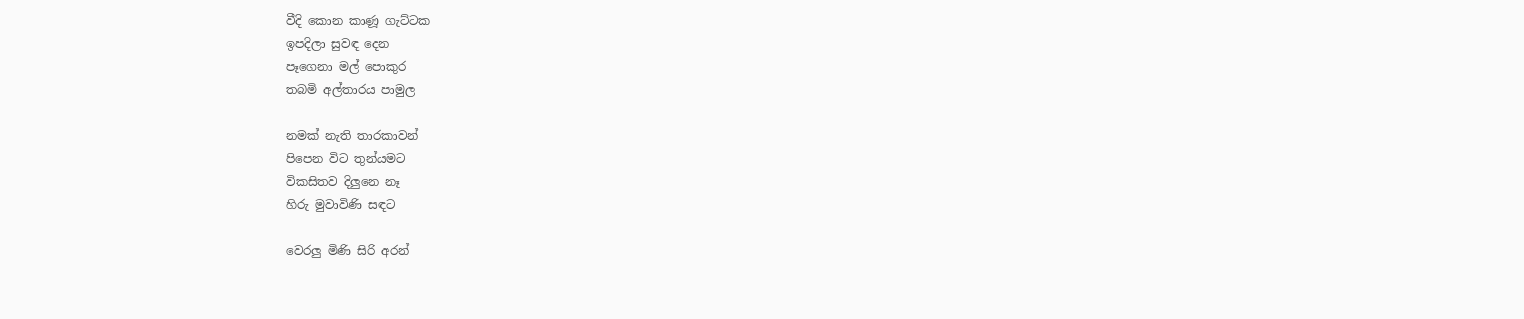වීදි කොන කාණූ ගැට්ටක
ඉපදිලා සුවඳ දෙන
පෑගෙනා මල් පොකුර
තබමි අල්තාරය පාමුල

නමක් නැති තාරකාවන්
පිපෙන විට තුන්යමට
විකසිතව දිලුනෙ නෑ
හිරු මුවාවිණි සඳට

වෙරලු මිණි සිරි අරන්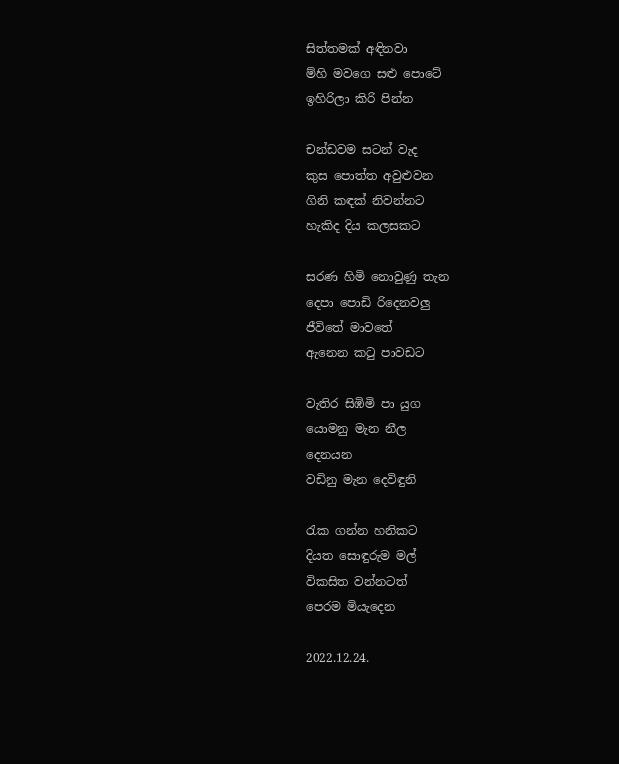සිත්තමක් අඳිනවා
ම්හි මවගෙ සළු පොටේ
ඉහිරිලා කිරි පින්න

චන්ඩවම සටන් වැද
කුස පොත්ත අවුළුවන
ගිනි කඳක් නිවන්නට
හැකිද දිය කලසකට

සරණ හිමි නොවුණු තැන
දෙපා පොඩි රිදෙනවලු
ජීවිතේ මාවතේ
ඇනෙන කටු පාවඩට

වැතිර සිඹිමි පා යුග
යොමනු මැන නීල
දෙනයන
වඩිනු මැන දෙවිඳුනි

රැක ගන්න හනිකට
දියත සොඳුරුම මල්
විකසිත වන්නටත්
පෙරම මියැදෙන

2022.12.24.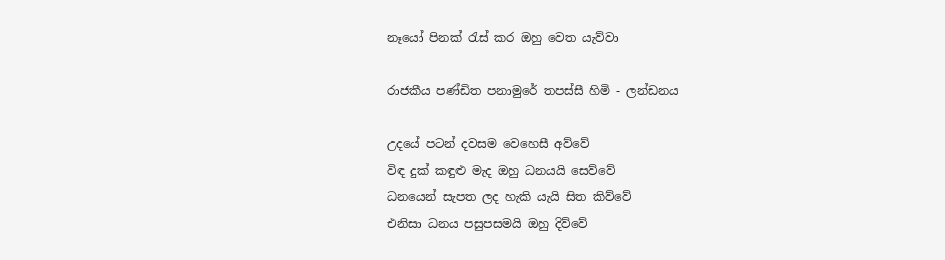නෑයෝ පිනක් රැස් කර ඔහු වෙත යැව්වා

රාජකීය පණ්ඩිත පනාමුරේ තපස්සී හිමි - ලන්ඩනය

උදයේ පටන් දවසම වෙහෙසී අව්වේ
විඳ දුක් කඳුළු මැද ඔහු ධනයයි සෙව්වේ
ධනයෙන් සැපත ලද හැකි යැයි සිත කිව්වේ
එනිසා ධනය පසුපසමයි ඔහු දිව්වේ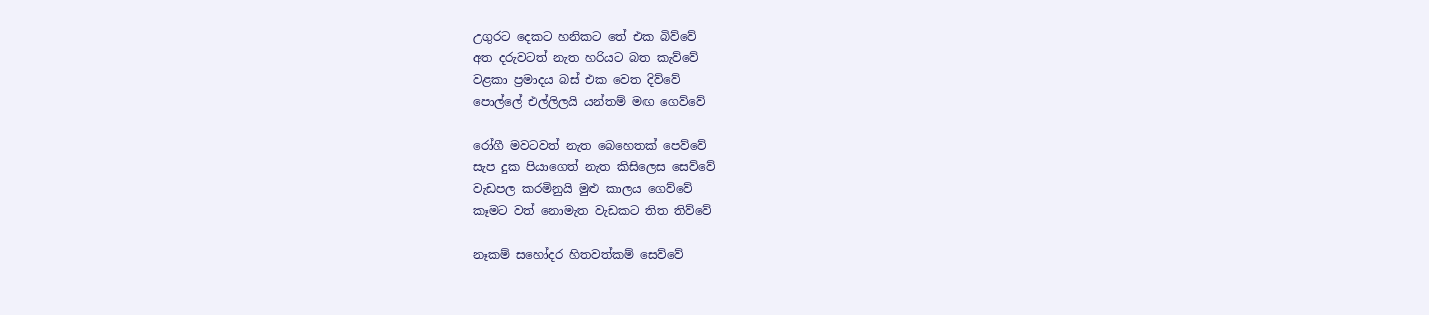උගුරට දෙකට හනිකට තේ එක බිව්වේ
අත දරුවටත් නැත හරියට බත කැව්වේ
වළකා ප්‍රමාදය බස් එක වෙත දිව්වේ
පොල්ලේ එල්ලිලයි යන්තම් මඟ ගෙව්වේ

රෝගී මවටවත් නැත බෙහෙතක් පෙව්වේ
සැප දුක පියාගෙත් නැත කිසිලෙස සෙව්වේ
වැඩපල කරමිනුයි මුළු කාලය ගෙව්වේ
කෑමට වත් නොමැත වැඩකට තිත තිව්වේ

නෑකම් සහෝදර හිතවත්කම් සෙව්වේ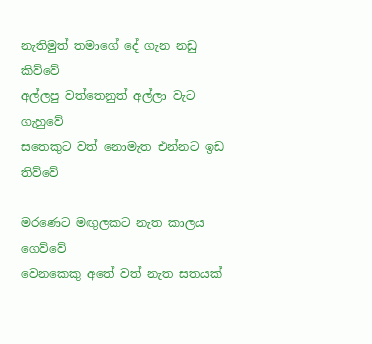නැතිමුත් තමාගේ දේ ගැන නඩු කිව්වේ
අල්ලපු වත්තෙනුත් අල්ලා වැට ගැහුවේ
සතෙකුට වත් නොමැත එන්නට ඉඩ තිව්වේ

මරණෙට මඟුලකට නැත කාලය ගෙව්වේ
වෙනකෙකු අතේ වත් නැත සතයක්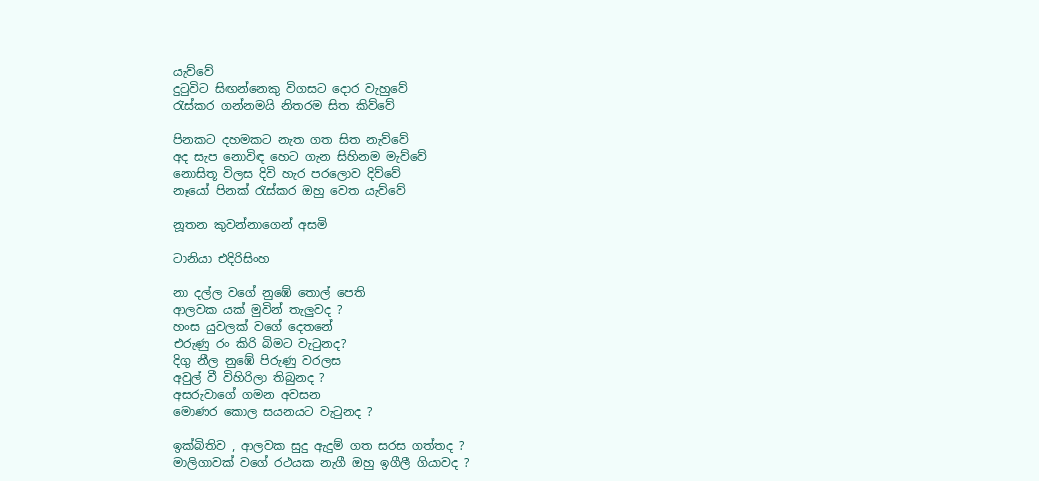යැව්වේ
දුටුවිට සිඟන්නෙකු විගසට දොර වැහුවේ
රැස්කර ගන්නමයි නිතරම සිත කිව්වේ

පිනකට දහමකට නැත ගත සිත නැව්වේ
අද සැප නොවිඳ හෙට ගැන සිහිනම මැව්වේ
නොසිතූ විලස දිවි හැර පරලොව දිව්වේ
නෑයෝ පිනක් රැස්කර ඔහු වෙත යැව්වේ

නූතන කුවන්නාගෙන් අසමි

ටානියා එදිරිසිංහ

නා දල්ල වගේ නුඹේ තොල් පෙති
ආලවක යක් මුවින් තැලුවද ?
හංස යුවලක් වගේ දෙතනේ
එරුණු රං කිරි බිමට වැටුනද?
දිගු නීල නුඹේ පිරුණු වරලස
අවුල් වී විහිරිලා තිබුනද ?
අසරුවාගේ ගමන අවසන
මොණර කොල සයනයට වැටුනද ?

ඉක්බිතිව , ආලවක සුදු ඇදුම් ගත සරස ගත්තද ?
මාලිගාවක් වගේ රථයක නැගී ඔහු ඉගීලී ගියාවද ?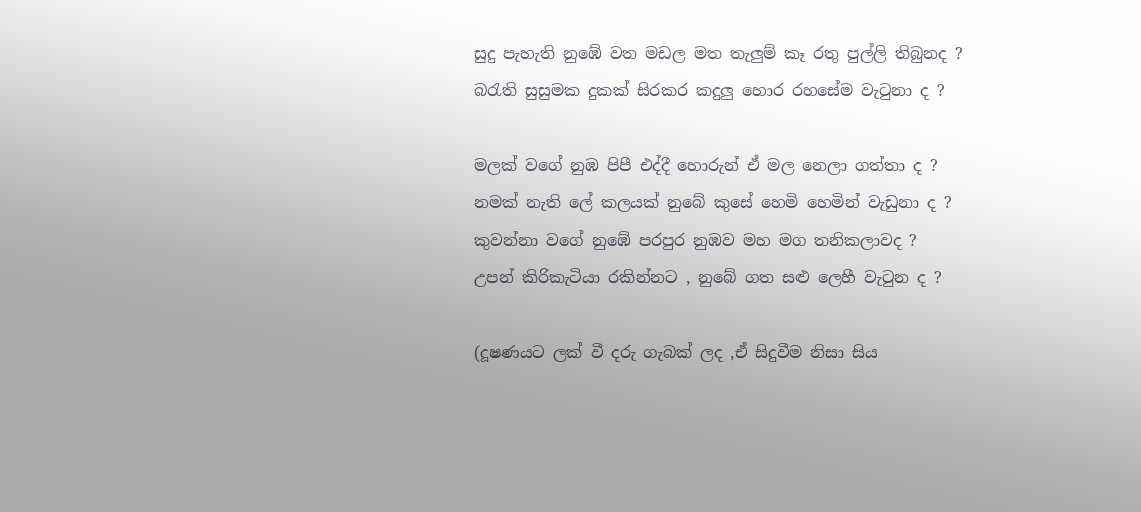සුදු පැහැති නුඹේ වත මඩල මත තැලුම් කෑ රතු පුල්ලි තිබුනද ?
බරැති සුසුමක දුකක් සිරකර කදුලු හොර රහසේම වැටුනා ද ?

මලක් වගේ නුඹ පිපී එද්දී හොරුන් ඒ මල නෙලා ගත්තා ද ?
නමක් නැති ලේ කලයක් නුබේ කුසේ හෙමි හෙමින් වැඩුනා ද ?
කුවන්නා වගේ නුඹේ පරපුර නුඹව මහ මග තනිකලාවද ?
උපන් කිරිකැටියා රකින්නට , නුබේ ගත සළු ලෙහී වැටුන ද ?

(දූෂණයට ලක් වී දරු ගැබක් ලද ,ඒ සිදුවීම නිසා සිය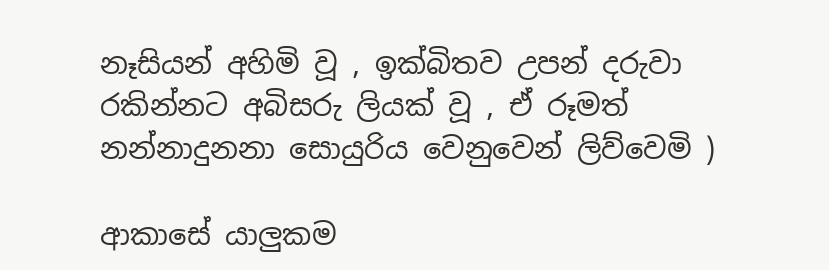නෑසියන් අහිමි වූ , ඉක්බිතව උපන් දරුවා රකින්නට අබිසරු ලියක් වූ , ඒ රූමත් නන්නාදුනනා සොයුරිය වෙනුවෙන් ලිව්වෙමි )

ආකාසේ යාලුකම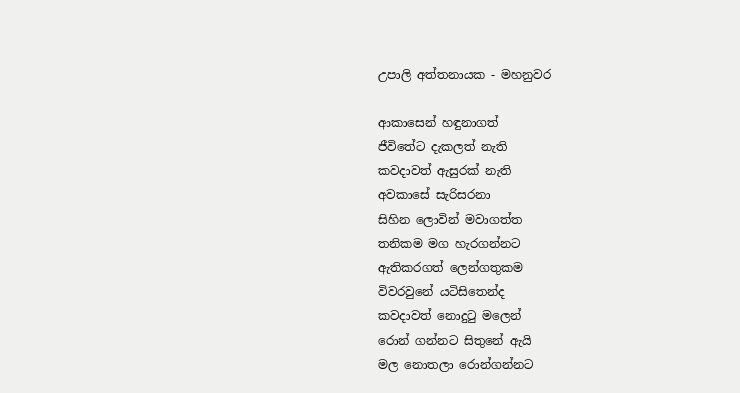උපාලි අත්තනායක - මහනුවර

ආකාසෙන් හඳුනාගත්
ජීවිතේට දැකලත් නැති
කවදාවත් ඇසුරක් නැති
අවකාසේ සැරිසරනා
සිහින ලොවින් මවාගත්ත
තනිකම මග හැරගන්නට
ඇතිකරගත් ලෙන්ගතුකම
විවරවුනේ යටිසිතෙන්ද
කවදාවත් නොදුටු මලෙන්
රොන් ගන්නට සිතුනේ ඇයි
මල නොතලා රොන්ගන්නට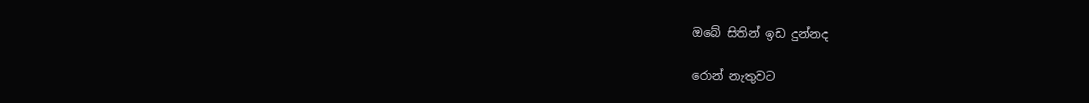ඔබේ සිතින් ඉඩ දුන්නද

රොන් නැතුවට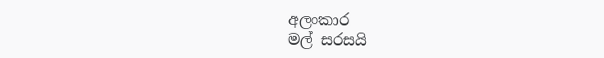අලංකාර
මල් සරසයි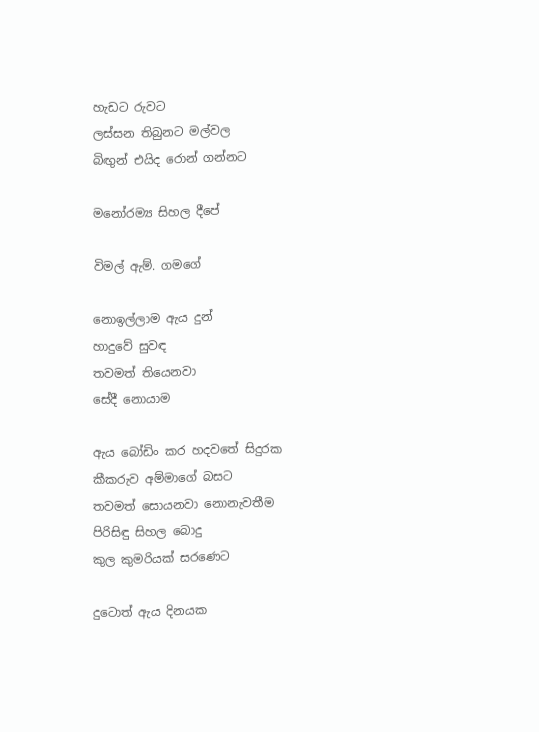හැඩට රුවට
ලස්සන තිබුනට මල්වල
බිඟුන් එයිද රොන් ගන්නට

මනෝරම්‍ය සිහල දීපේ

විමල් ඇම්. ගමගේ

නොඉල්ලාම ඇය දුන්
හාදුවේ සුවඳ
තවමත් තියෙනවා
සේදී නොයාම

ඇය බෝඩිං කර හදවතේ සිදුරක
කීකරුව අම්මාගේ බසට
තවමත් සොයනවා නොනැවතීම
පිරිසිඳු සිහල බොදු
කුල කුමරියක් සරණෙට

දුටොත් ඇය දිනයක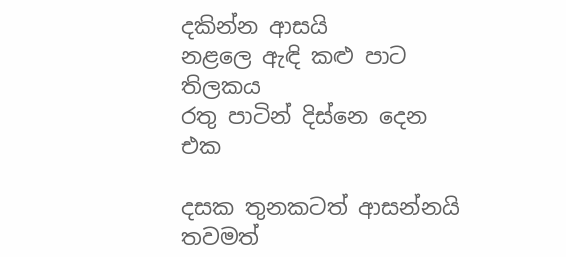දකින්න ආසයි
නළලෙ ඇඳි කළු පාට තිලකය
රතු පාටින් දිස්නෙ දෙන එක

දසක තුනකටත් ආසන්නයි
තවමත්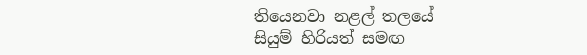තියෙනවා නළල් තලයේ
සියුම් හිරියත් සමඟ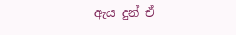ඇය දුන් ඒ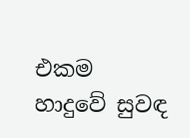එකම හාදුවේ සුවඳ